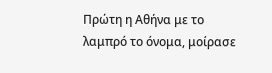Πρώτη η Αθήνα με το λαμπρό το όνομα, μοίρασε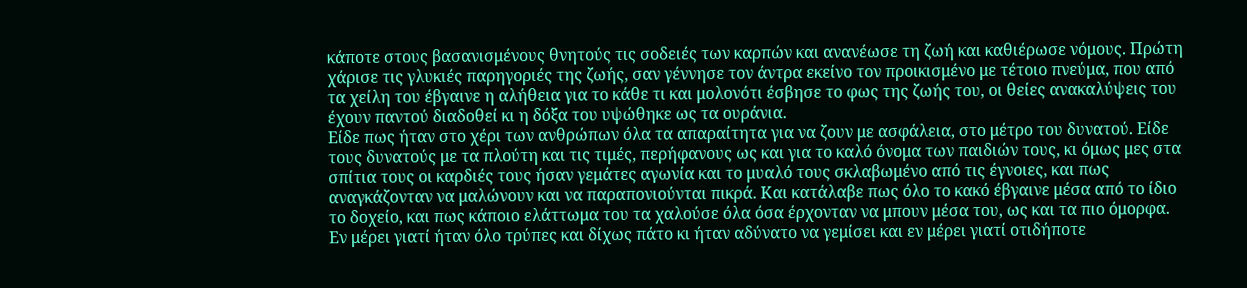κάποτε στους βασανισμένους θνητούς τις σοδειές των καρπών και ανανέωσε τη ζωή και καθιέρωσε νόμους. Πρώτη χάρισε τις γλυκιές παρηγοριές της ζωής, σαν γέννησε τον άντρα εκείνο τον προικισμένο με τέτοιο πνεύμα, που από τα χείλη του έβγαινε η αλήθεια για το κάθε τι και μολονότι έσβησε το φως της ζωής του, οι θείες ανακαλύψεις του έχουν παντού διαδοθεί κι η δόξα του υψώθηκε ως τα ουράνια.
Είδε πως ήταν στο χέρι των ανθρώπων όλα τα απαραίτητα για να ζουν με ασφάλεια, στο μέτρο του δυνατού. Είδε τους δυνατούς με τα πλούτη και τις τιμές, περήφανους ως και για το καλό όνομα των παιδιών τους, κι όμως μες στα σπίτια τους οι καρδιές τους ήσαν γεμάτες αγωνία και το μυαλό τους σκλαβωμένο από τις έγνοιες, και πως αναγκάζονταν να μαλώνουν και να παραπονιούνται πικρά. Και κατάλαβε πως όλο το κακό έβγαινε μέσα από το ίδιο το δοχείο, και πως κάποιο ελάττωμα του τα χαλούσε όλα όσα έρχονταν να μπουν μέσα του, ως και τα πιο όμορφα. Εν μέρει γιατί ήταν όλο τρύπες και δίχως πάτο κι ήταν αδύνατο να γεμίσει και εν μέρει γιατί οτιδήποτε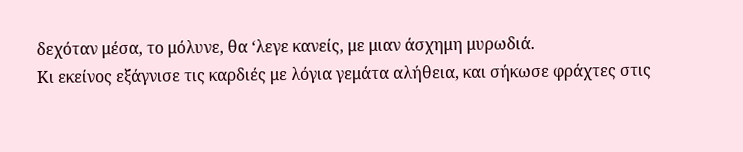δεχόταν μέσα, το μόλυνε, θα ‘λεγε κανείς, με μιαν άσχημη μυρωδιά.
Κι εκείνος εξάγνισε τις καρδιές με λόγια γεμάτα αλήθεια, και σήκωσε φράχτες στις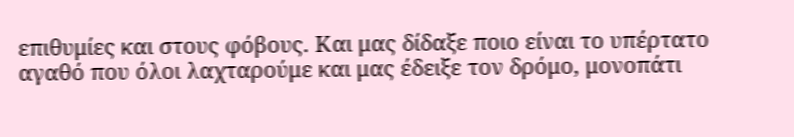επιθυμίες και στους φόβους. Και μας δίδαξε ποιο είναι το υπέρτατο αγαθό που όλοι λαχταρούμε και μας έδειξε τον δρόμο, μονοπάτι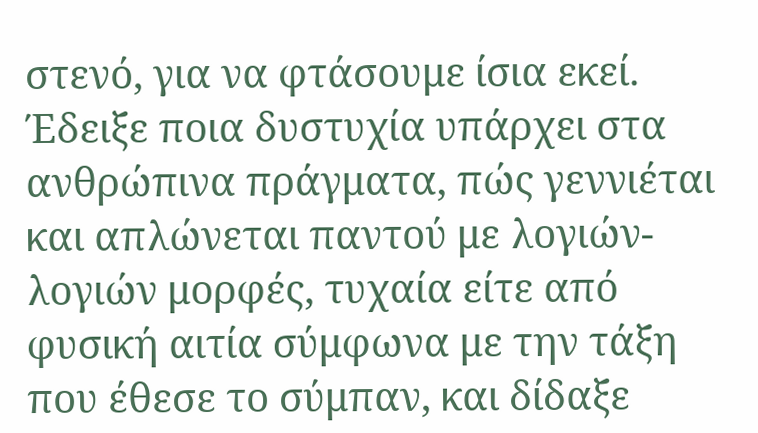στενό, για να φτάσουμε ίσια εκεί. Έδειξε ποια δυστυχία υπάρχει στα ανθρώπινα πράγματα, πώς γεννιέται και απλώνεται παντού με λογιών-λογιών μορφές, τυχαία είτε από φυσική αιτία σύμφωνα με την τάξη που έθεσε το σύμπαν, και δίδαξε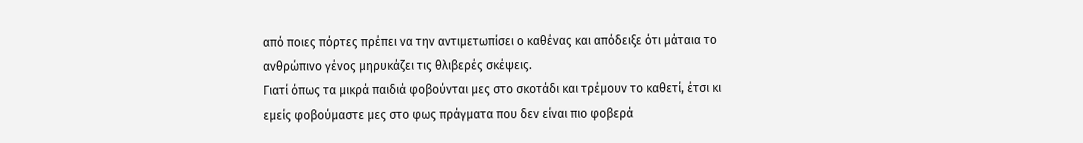από ποιες πόρτες πρέπει να την αντιμετωπίσει ο καθένας και απόδειξε ότι μάταια το ανθρώπινο γένος μηρυκάζει τις θλιβερές σκέψεις.
Γιατί όπως τα μικρά παιδιά φοβούνται μες στο σκοτάδι και τρέμουν το καθετί, έτσι κι εμείς φοβούμαστε μες στο φως πράγματα που δεν είναι πιο φοβερά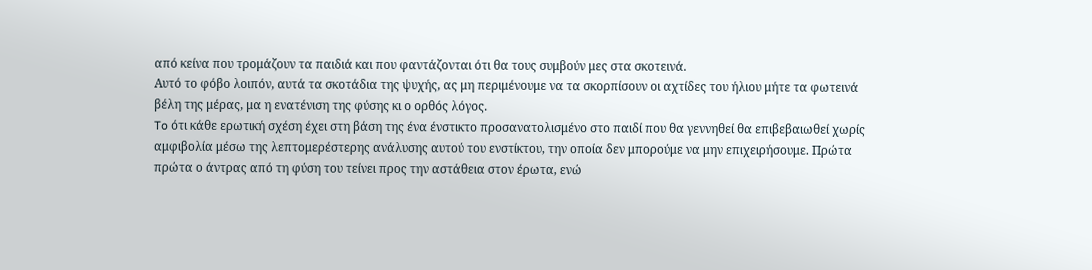από κείνα που τρομάζουν τα παιδιά και που φαντάζονται ότι θα τους συμβούν μες στα σκοτεινά.
Αυτό το φόβο λοιπόν, αυτά τα σκοτάδια της ψυχής, ας μη περιμένουμε να τα σκορπίσουν οι αχτίδες του ήλιου μήτε τα φωτεινά βέλη της μέρας, μα η ενατένιση της φύσης κι ο ορθός λόγος.
To ότι κάθε ερωτική σχέση έχει στη βάση της ένα ένστικτο προσανατολισμένο στο παιδί που θα γεννηθεί θα επιβεβαιωθεί χωρίς αμφιβολία μέσω της λεπτομερέστερης ανάλυσης αυτού του ενστίκτου, την οποία δεν μπορούμε να μην επιχειρήσουμε. Πρώτα πρώτα ο άντρας από τη φύση του τείνει προς την αστάθεια στον έρωτα, ενώ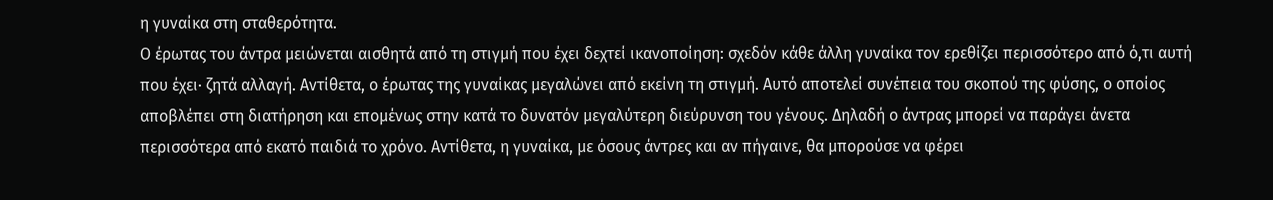η γυναίκα στη σταθερότητα.
Ο έρωτας του άντρα μειώνεται αισθητά από τη στιγμή που έχει δεχτεί ικανοποίηση: σχεδόν κάθε άλλη γυναίκα τον ερεθίζει περισσότερο από ό,τι αυτή που έχει· ζητά αλλαγή. Αντίθετα, ο έρωτας της γυναίκας μεγαλώνει από εκείνη τη στιγμή. Αυτό αποτελεί συνέπεια του σκοπού της φύσης, ο οποίος αποβλέπει στη διατήρηση και επομένως στην κατά το δυνατόν μεγαλύτερη διεύρυνση του γένους. Δηλαδή ο άντρας μπορεί να παράγει άνετα περισσότερα από εκατό παιδιά το χρόνο. Αντίθετα, η γυναίκα, με όσους άντρες και αν πήγαινε, θα μπορούσε να φέρει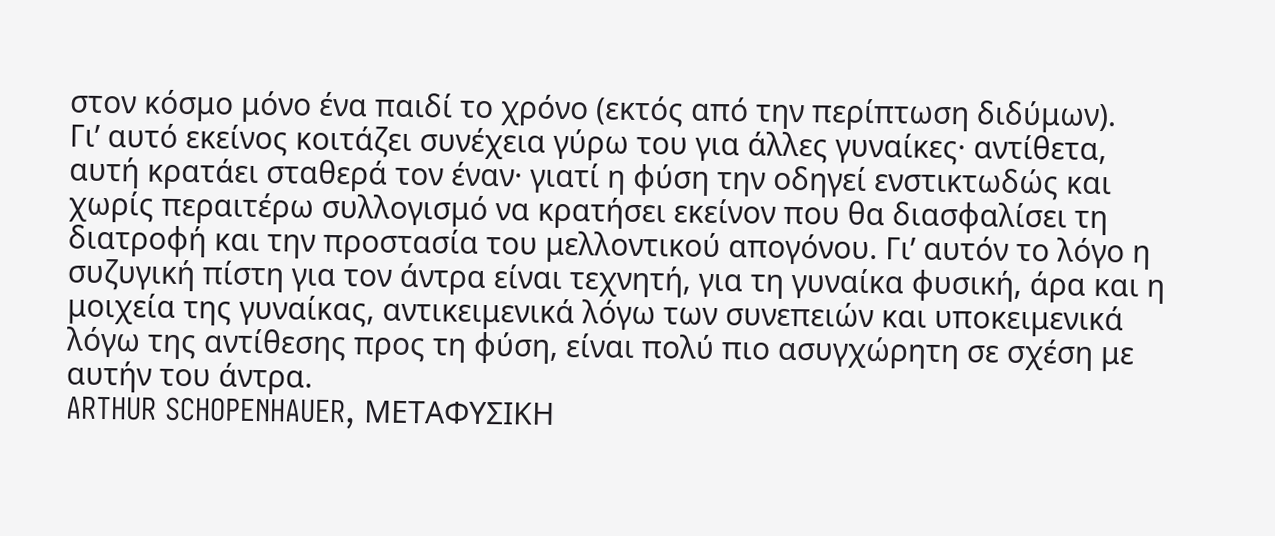στον κόσμο μόνο ένα παιδί το χρόνο (εκτός από την περίπτωση διδύμων).
Γι’ αυτό εκείνος κοιτάζει συνέχεια γύρω του για άλλες γυναίκες· αντίθετα, αυτή κρατάει σταθερά τον έναν· γιατί η φύση την οδηγεί ενστικτωδώς και χωρίς περαιτέρω συλλογισμό να κρατήσει εκείνον που θα διασφαλίσει τη διατροφή και την προστασία του μελλοντικού απογόνου. Γι’ αυτόν το λόγο η συζυγική πίστη για τον άντρα είναι τεχνητή, για τη γυναίκα φυσική, άρα και η μοιχεία της γυναίκας, αντικειμενικά λόγω των συνεπειών και υποκειμενικά λόγω της αντίθεσης προς τη φύση, είναι πολύ πιο ασυγχώρητη σε σχέση με αυτήν του άντρα.
ARTHUR SCHOPENHAUER, ΜΕΤΑΦΥΣΙΚΗ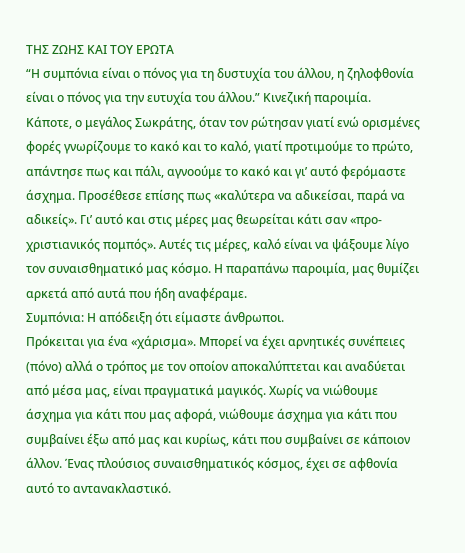ΤΗΣ ΖΩΗΣ ΚΑΙ ΤΟΥ ΕΡΩΤΑ
“Η συμπόνια είναι ο πόνος για τη δυστυχία του άλλου, η ζηλοφθονία είναι ο πόνος για την ευτυχία του άλλου.” Κινεζική παροιμία.
Κάποτε, ο μεγάλος Σωκράτης, όταν τον ρώτησαν γιατί ενώ ορισμένες φορές γνωρίζουμε το κακό και το καλό, γιατί προτιμούμε το πρώτο, απάντησε πως και πάλι, αγνοούμε το κακό και γι’ αυτό φερόμαστε άσχημα. Προσέθεσε επίσης πως «καλύτερα να αδικείσαι, παρά να αδικείς». Γι’ αυτό και στις μέρες μας θεωρείται κάτι σαν «προ-χριστιανικός πομπός». Αυτές τις μέρες, καλό είναι να ψάξουμε λίγο τον συναισθηματικό μας κόσμο. Η παραπάνω παροιμία, μας θυμίζει αρκετά από αυτά που ήδη αναφέραμε.
Συμπόνια: Η απόδειξη ότι είμαστε άνθρωποι.
Πρόκειται για ένα «χάρισμα». Μπορεί να έχει αρνητικές συνέπειες (πόνο) αλλά ο τρόπος με τον οποίον αποκαλύπτεται και αναδύεται από μέσα μας, είναι πραγματικά μαγικός. Χωρίς να νιώθουμε άσχημα για κάτι που μας αφορά, νιώθουμε άσχημα για κάτι που συμβαίνει έξω από μας και κυρίως, κάτι που συμβαίνει σε κάποιον άλλον. Ένας πλούσιος συναισθηματικός κόσμος, έχει σε αφθονία αυτό το αντανακλαστικό.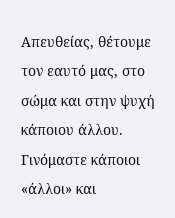Απευθείας, θέτουμε τον εαυτό μας, στο σώμα και στην ψυχή κάποιου άλλου. Γινόμαστε κάποιοι «άλλοι» και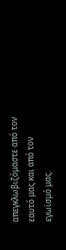απεγκλωβιζόμαστε από τον εαυτό μας και από τον εγωϊσμό μας.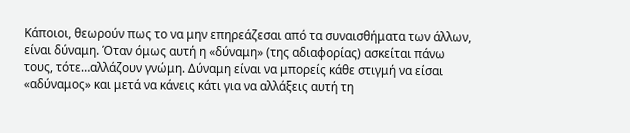Κάποιοι, θεωρούν πως το να μην επηρεάζεσαι από τα συναισθήματα των άλλων, είναι δύναμη. Όταν όμως αυτή η «δύναμη» (της αδιαφορίας) ασκείται πάνω τους, τότε…αλλάζουν γνώμη. Δύναμη είναι να μπορείς κάθε στιγμή να είσαι «αδύναμος» και μετά να κάνεις κάτι για να αλλάξεις αυτή τη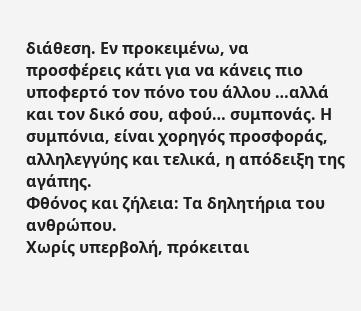διάθεση. Εν προκειμένω, να προσφέρεις κάτι για να κάνεις πιο υποφερτό τον πόνο του άλλου …αλλά και τον δικό σου, αφού… συμπονάς. Η συμπόνια, είναι χορηγός προσφοράς, αλληλεγγύης και τελικά, η απόδειξη της αγάπης.
Φθόνος και ζήλεια: Τα δηλητήρια του ανθρώπου.
Χωρίς υπερβολή, πρόκειται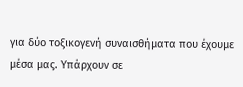για δύο τοξικογενή συναισθήματα που έχουμε μέσα μας. Υπάρχουν σε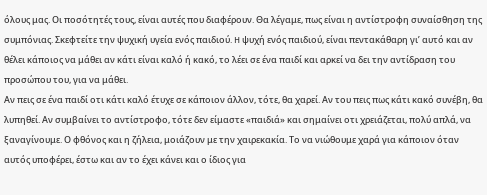όλους μας. Οι ποσότητές τους, είναι αυτές που διαφέρουν. Θα λέγαμε, πως είναι η αντίστροφη συναίσθηση της συμπόνιας. Σκεφτείτε την ψυχική υγεία ενός παιδιού. H ψυχή ενός παιδιού, είναι πεντακάθαρη γι’ αυτό και αν θέλει κάποιος να μάθει αν κάτι είναι καλό ή κακό, το λέει σε ένα παιδί και αρκεί να δει την αντίδραση του προσώπου του, για να μάθει.
Αν πεις σε ένα παιδί οτι κάτι καλό έτυχε σε κάποιον άλλον, τότε, θα χαρεί. Αν του πεις πως κάτι κακό συνέβη, θα λυπηθεί. Αν συμβαίνει το αντίστροφο, τότε δεν είμαστε «παιδιά» και σημαίνει οτι χρειάζεται, πολύ απλά, να ξαναγίνουμε. Ο φθόνος και η ζήλεια, μοιάζουν με την χαιρεκακία. Το να νιώθουμε χαρά για κάποιον όταν αυτός υποφέρει, έστω και αν το έχει κάνει και ο ίδιος για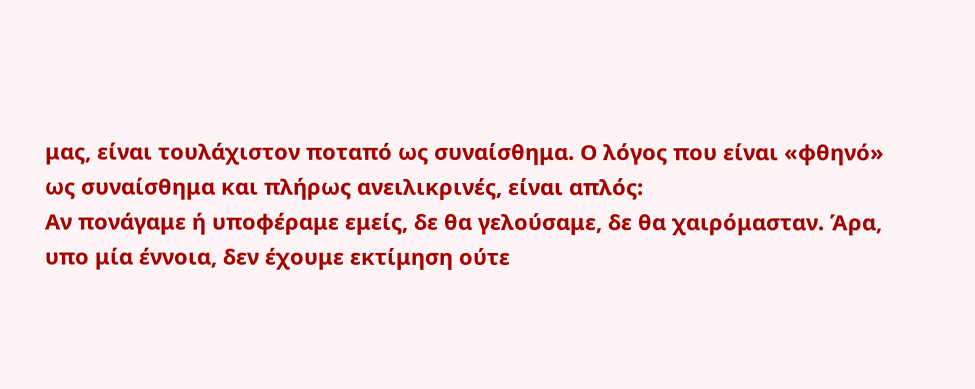μας, είναι τουλάχιστον ποταπό ως συναίσθημα. Ο λόγος που είναι «φθηνό» ως συναίσθημα και πλήρως ανειλικρινές, είναι απλός:
Αν πονάγαμε ή υποφέραμε εμείς, δε θα γελούσαμε, δε θα χαιρόμασταν. Άρα, υπο μία έννοια, δεν έχουμε εκτίμηση ούτε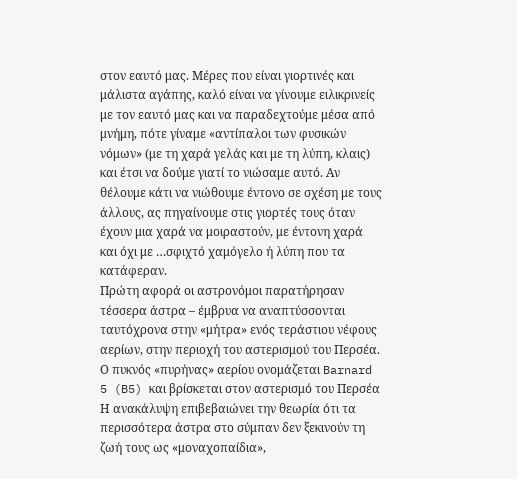στον εαυτό μας. Μέρες που είναι γιορτινές και μάλιστα αγάπης, καλό είναι να γίνουμε ειλικρινείς με τον εαυτό μας και να παραδεχτούμε μέσα από μνήμη, πότε γίναμε «αντίπαλοι των φυσικών νόμων» (με τη χαρά γελάς και με τη λύπη, κλαις) και έτσι να δούμε γιατί το νιώσαμε αυτό. Αν θέλουμε κάτι να νιώθουμε έντονο σε σχέση με τους άλλους, ας πηγαίνουμε στις γιορτές τους όταν έχουν μια χαρά να μοιραστούν, με έντονη χαρά και όχι με …σφιχτό χαμόγελο ή λύπη που τα κατάφεραν.
Πρώτη αφορά οι αστρονόμοι παρατήρησαν τέσσερα άστρα – έμβρυα να αναπτύσσονται ταυτόχρονα στην «μήτρα» ενός τεράστιου νέφους αερίων, στην περιοχή του αστερισμού του Περσέα.
Ο πυκνός «πυρήνας» αερίου ονομάζεται Barnard 5 (B5) και βρίσκεται στον αστερισμό του Περσέα
Η ανακάλυψη επιβεβαιώνει την θεωρία ότι τα περισσότερα άστρα στο σύμπαν δεν ξεκινούν τη ζωή τους ως «μοναχοπαίδια»,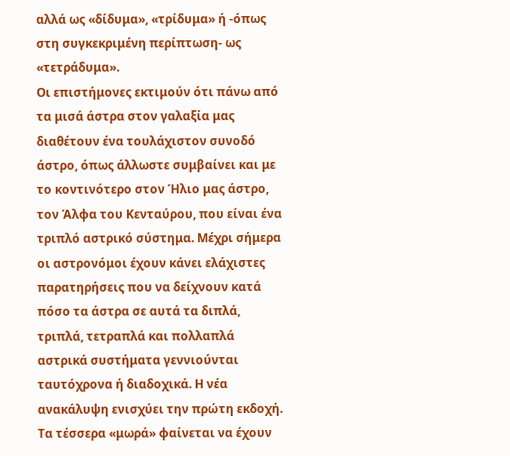αλλά ως «δίδυμα», «τρίδυμα» ή -όπως στη συγκεκριμένη περίπτωση- ως «τετράδυμα».
Οι επιστήμονες εκτιμούν ότι πάνω από τα μισά άστρα στον γαλαξία μας διαθέτουν ένα τουλάχιστον συνοδό άστρο, όπως άλλωστε συμβαίνει και με το κοντινότερο στον Ήλιο μας άστρο, τον Άλφα του Κενταύρου, που είναι ένα τριπλό αστρικό σύστημα. Μέχρι σήμερα οι αστρονόμοι έχουν κάνει ελάχιστες παρατηρήσεις που να δείχνουν κατά πόσο τα άστρα σε αυτά τα διπλά, τριπλά, τετραπλά και πολλαπλά αστρικά συστήματα γεννιούνται ταυτόχρονα ή διαδοχικά. Η νέα ανακάλυψη ενισχύει την πρώτη εκδοχή. Τα τέσσερα «μωρά» φαίνεται να έχουν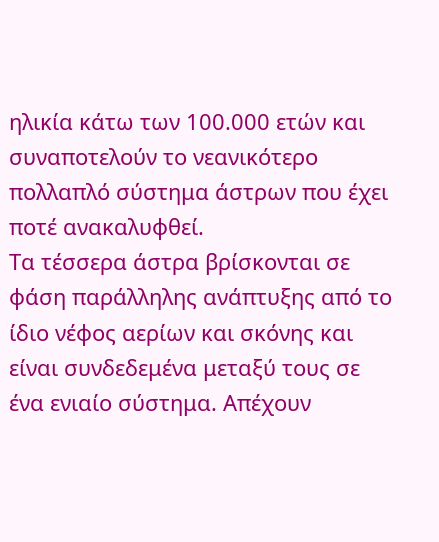ηλικία κάτω των 100.000 ετών και συναποτελούν το νεανικότερο πολλαπλό σύστημα άστρων που έχει ποτέ ανακαλυφθεί.
Τα τέσσερα άστρα βρίσκονται σε φάση παράλληλης ανάπτυξης από το ίδιο νέφος αερίων και σκόνης και είναι συνδεδεμένα μεταξύ τους σε ένα ενιαίο σύστημα. Απέχουν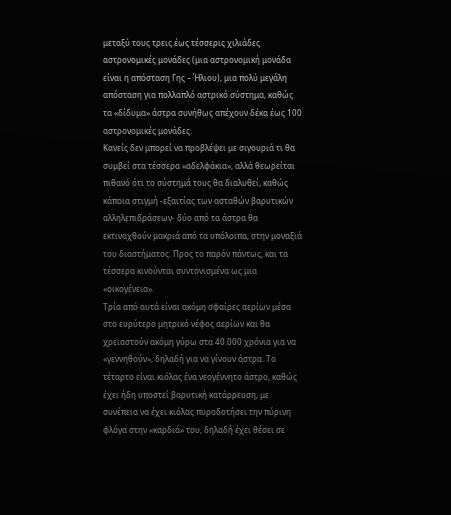μεταξύ τους τρεις έως τέσσερις χιλιάδες αστρονομικές μονάδες (μια αστρονομική μονάδα είναι η απόσταση Γης – Ήλιου), μια πολύ μεγάλη απόσταση για πολλαπλό αστρικό σύστημα, καθώς τα «δίδυμα» άστρα συνήθως απέχουν δέκα έως 100 αστρονομικές μονάδες.
Κανείς δεν μπορεί να προβλέψει με σιγουριά τι θα συμβεί στα τέσσερα «αδελφάκια», αλλά θεωρείται πιθανό ότι το σύστημά τους θα διαλυθεί, καθώς κάποια στιγμή -εξαιτίας των ασταθών βαρυτικών αλληλεπιδράσεων- δύο από τα άστρα θα εκτιναχθούν μακριά από τα υπόλοιπα, στην μοναξιά του διαστήματος. Προς το παρόν πάντως, και τα τέσσερα κινούνται συντονισμένα ως μια «οικογένεια».
Τρία από αυτά είναι ακόμη σφαίρες αερίων μέσα στο ευρύτερο μητρικό νέφος αερίων και θα χρειαστούν ακόμη γύρω στα 40.000 χρόνια για να «γεννηθούν», δηλαδή για να γίνουν άστρα. Το τέταρτο είναι κιόλας ένα νεογέννητο άστρο, καθώς έχει ήδη υποστεί βαρυτική κατάρρευση, με συνέπεια να έχει κιόλας πυροδοτήσει την πύρινη φλόγα στην «καρδιά» του, δηλαδή έχει θέσει σε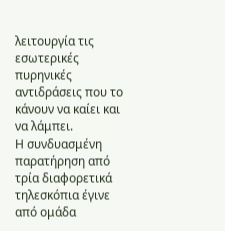λειτουργία τις εσωτερικές πυρηνικές αντιδράσεις που το κάνουν να καίει και να λάμπει.
Η συνδυασμένη παρατήρηση από τρία διαφορετικά τηλεσκόπια έγινε από ομάδα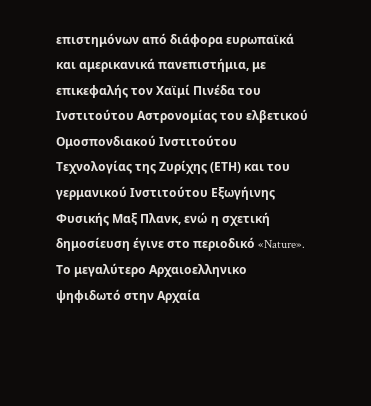επιστημόνων από διάφορα ευρωπαϊκά και αμερικανικά πανεπιστήμια, με επικεφαλής τον Χαϊμί Πινέδα του Ινστιτούτου Αστρονομίας του ελβετικού Ομοσπονδιακού Ινστιτούτου Τεχνολογίας της Ζυρίχης (ΕΤΗ) και του γερμανικού Ινστιτούτου Εξωγήινης Φυσικής Μαξ Πλανκ, ενώ η σχετική δημοσίευση έγινε στο περιοδικό «Nature».
Το μεγαλύτερο Αρχαιοελληνικο ψηφιδωτό στην Αρχαία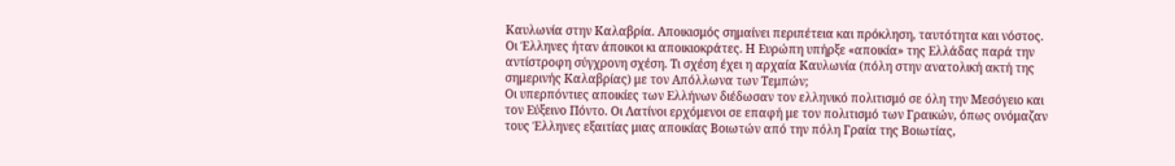Καυλωνία στην Καλαβρία. Αποικισμός σημαίνει περιπέτεια και πρόκληση, ταυτότητα και νόστος.
Οι Έλληνες ήταν άποικοι κι αποικιοκράτες. Η Ευρώπη υπήρξε «αποικία» της Ελλάδας παρά την αντίστροφη σύγχρονη σχέση. Τι σχέση έχει η αρχαία Καυλωνία (πόλη στην ανατολική ακτή της σημερινής Καλαβρίας) με τον Απόλλωνα των Τεμπών;
Οι υπερπόντιες αποικίες των Ελλήνων διέδωσαν τον ελληνικό πολιτισμό σε όλη την Μεσόγειο και τον Εύξεινο Πόντο. Οι Λατίνοι ερχόμενοι σε επαφή με τον πολιτισμό των Γραικών, όπως ονόμαζαν τους Έλληνες εξαιτίας μιας αποικίας Βοιωτών από την πόλη Γραία της Βοιωτίας,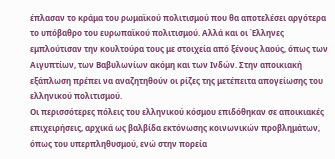έπλασαν το κράμα του ρωμαϊκού πολιτισμού που θα αποτελέσει αργότερα το υπόβαθρο του ευρωπαϊκού πολιτισμού. Αλλά και οι Έλληνες εμπλούτισαν την κουλτούρα τους με στοιχεία από ξένους λαούς, όπως των Αιγυπτίων, των Βαβυλωνίων ακόμη και των Ινδών. Στην αποικιακή εξάπλωση πρέπει να αναζητηθούν οι ρίζες της μετέπειτα απογείωσης του ελληνικού πολιτισμού.
Οι περισσότερες πόλεις του ελληνικού κόσμου επιδόθηκαν σε αποικιακές επιχειρήσεις, αρχικά ως βαλβίδα εκτόνωσης κοινωνικών προβλημάτων, όπως του υπερπληθυσμού, ενώ στην πορεία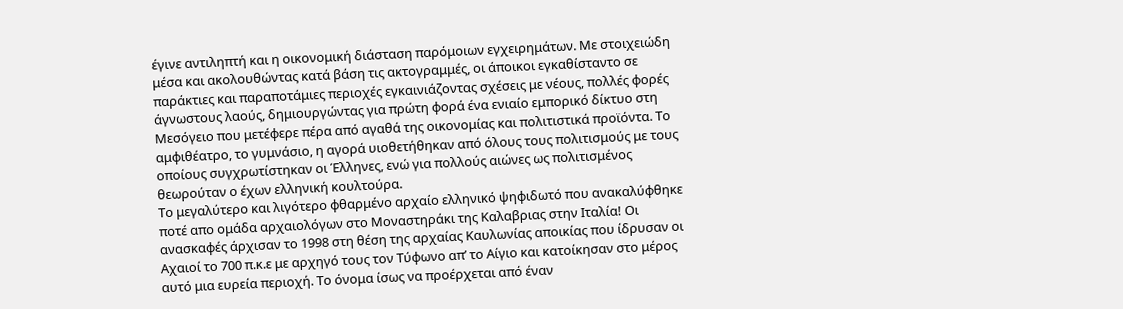έγινε αντιληπτή και η οικονομική διάσταση παρόμοιων εγχειρημάτων. Με στοιχειώδη μέσα και ακολουθώντας κατά βάση τις ακτογραμμές, οι άποικοι εγκαθίσταντο σε παράκτιες και παραποτάμιες περιοχές εγκαινιάζοντας σχέσεις με νέους, πολλές φορές άγνωστους λαούς, δημιουργώντας για πρώτη φορά ένα ενιαίο εμπορικό δίκτυο στη Μεσόγειο που μετέφερε πέρα από αγαθά της οικονομίας και πολιτιστικά προϊόντα. Το αμφιθέατρο, το γυμνάσιο, η αγορά υιοθετήθηκαν από όλους τους πολιτισμούς με τους οποίους συγχρωτίστηκαν οι Έλληνες, ενώ για πολλούς αιώνες ως πολιτισμένος θεωρούταν ο έχων ελληνική κουλτούρα.
Το μεγαλύτερο και λιγότερο φθαρμένο αρχαίο ελληνικό ψηφιδωτό που ανακαλύφθηκε ποτέ απο ομάδα αρχαιολόγων στο Μοναστηράκι της Καλαβριας στην Ιταλία! Οι ανασκαφές άρχισαν το 1998 στη θέση της αρχαίας Καυλωνίας αποικίας που ίδρυσαν οι Αχαιοί το 700 π.κ.ε με αρχηγό τους τον Τύφωνο απ’ το Αίγιο και κατοίκησαν στο μέρος αυτό μια ευρεία περιοχή. Το όνομα ίσως να προέρχεται από έναν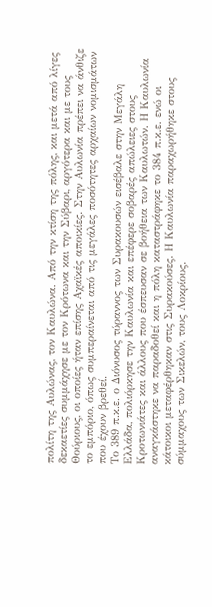πολίτη της Αυλώνας, τον Καυλώνα. Από την κτίση της πόλης, και μετά από λίγες δεκαετίες συμμάχησε με τον Κρότωνα και την Σύβαρι, αργότερα και με τους Θούριους, οι οποίες ήταν επίσης Αχαϊκές αποικίες. Στην Αυλωνία πρέπει να άνθιζε το εμπόριο, όπως συμπεραίνεται από τις μεγάλες ποσότητες αρχαίων νομισμάτων που έχουν βρεθεί.
Το 389 π.κ.ε. ο Διόνυσος τύραννος των Συρακουσών εισέβαλε στην Μεγάλη Ελλάδα, πολιόρκησε την Καυλωνία και επέφερε σοβαρές απώλειες στους Κροτωνιάτες και άλλους που έσπευσαν σε βοήθεια των Καυλωτών. Η Καυλωνία αναγκάστηκε να παραδοθεί και η πόλη καταστράφηκε το 384 π.κ.ε. ενώ οι κάτοικοι μεταφέρθηκαν στις Συρακούσες. Η Καυλωνία παραχωρήθηκε στους σύμμαχους των Σικελών, τους Λοκρίους.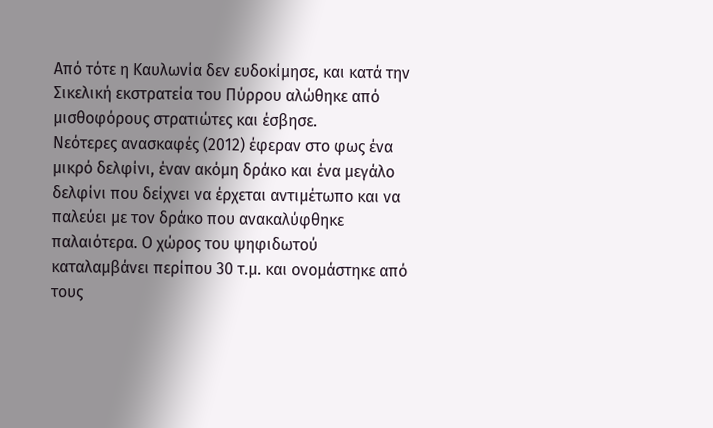Από τότε η Καυλωνία δεν ευδοκίμησε, και κατά την Σικελική εκστρατεία του Πύρρου αλώθηκε από μισθοφόρους στρατιώτες και έσβησε.
Νεότερες ανασκαφές (2012) έφεραν στο φως ένα μικρό δελφίνι, έναν ακόμη δράκο και ένα μεγάλο δελφίνι που δείχνει να έρχεται αντιμέτωπο και να παλεύει με τον δράκο που ανακαλύφθηκε παλαιότερα. Ο χώρος του ψηφιδωτού καταλαμβάνει περίπου 30 τ.μ. και ονομάστηκε από τους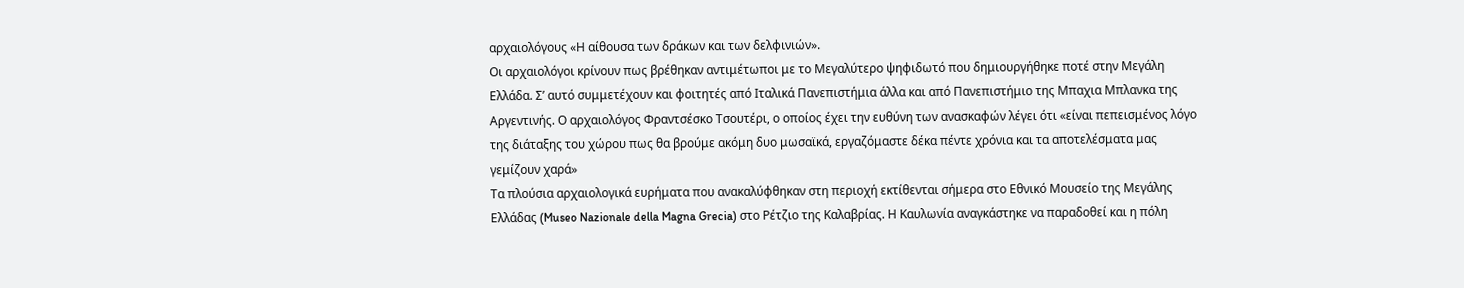αρχαιολόγους «Η αίθουσα των δράκων και των δελφινιών».
Οι αρχαιολόγοι κρίνουν πως βρέθηκαν αντιμέτωποι με το Μεγαλύτερο ψηφιδωτό που δημιουργήθηκε ποτέ στην Μεγάλη Ελλάδα. Σ’ αυτό συμμετέχουν και φοιτητές από Ιταλικά Πανεπιστήμια άλλα και από Πανεπιστήμιο της Μπαχια Μπλανκα της Αργεντινής. Ο αρχαιολόγος Φραντσέσκο Τσουτέρι, ο οποίος έχει την ευθύνη των ανασκαφών λέγει ότι «είναι πεπεισμένος λόγο της διάταξης του χώρου πως θα βρούμε ακόμη δυο μωσαϊκά, εργαζόμαστε δέκα πέντε χρόνια και τα αποτελέσματα μας γεμίζουν χαρά»
Τα πλούσια αρχαιολογικά ευρήματα που ανακαλύφθηκαν στη περιοχή εκτίθενται σήμερα στο Εθνικό Μουσείο της Μεγάλης Ελλάδας (Museo Nazionale della Magna Grecia) στο Ρέτζιο της Καλαβρίας. Η Καυλωνία αναγκάστηκε να παραδοθεί και η πόλη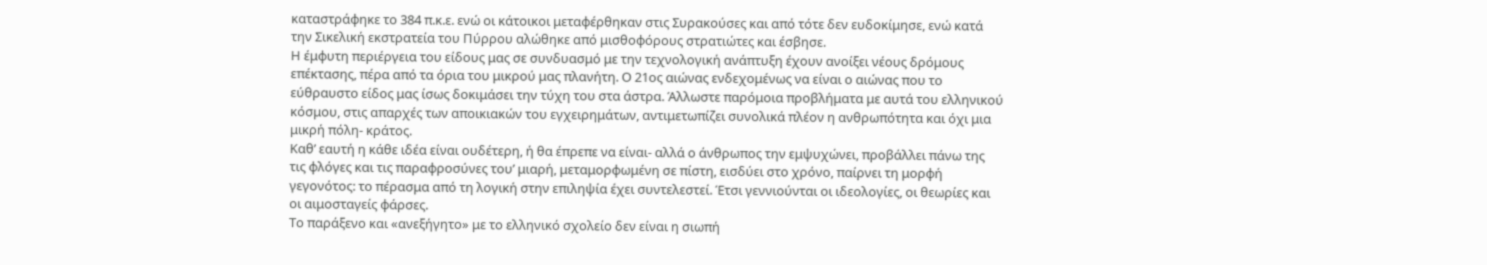καταστράφηκε το 384 π.κ.ε. ενώ οι κάτοικοι μεταφέρθηκαν στις Συρακούσες και από τότε δεν ευδοκίμησε, ενώ κατά την Σικελική εκστρατεία του Πύρρου αλώθηκε από μισθοφόρους στρατιώτες και έσβησε.
Η έμφυτη περιέργεια του είδους μας σε συνδυασμό με την τεχνολογική ανάπτυξη έχουν ανοίξει νέους δρόμους επέκτασης, πέρα από τα όρια του μικρού μας πλανήτη. Ο 21ος αιώνας ενδεχομένως να είναι ο αιώνας που το εύθραυστο είδος μας ίσως δοκιμάσει την τύχη του στα άστρα. Άλλωστε παρόμοια προβλήματα με αυτά του ελληνικού κόσμου, στις απαρχές των αποικιακών του εγχειρημάτων, αντιμετωπίζει συνολικά πλέον η ανθρωπότητα και όχι μια μικρή πόλη- κράτος.
Καθ’ εαυτή η κάθε ιδέα είναι ουδέτερη, ή θα έπρεπε να είναι- αλλά ο άνθρωπος την εμψυχώνει, προβάλλει πάνω της τις φλόγες και τις παραφροσύνες του’ μιαρή, μεταμορφωμένη σε πίστη, εισδύει στο χρόνο, παίρνει τη μορφή γεγονότος: το πέρασμα από τη λογική στην επιληψία έχει συντελεστεί. Έτσι γεννιούνται οι ιδεολογίες, οι θεωρίες και οι αιμοσταγείς φάρσες.
Το παράξενο και «ανεξήγητο» με το ελληνικό σχολείο δεν είναι η σιωπή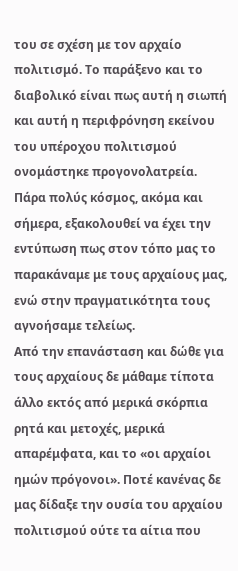του σε σχέση με τον αρχαίο πολιτισμό. Το παράξενο και το διαβολικό είναι πως αυτή η σιωπή και αυτή η περιφρόνηση εκείνου του υπέροχου πολιτισμού ονομάστηκε προγονολατρεία. Πάρα πολύς κόσμος, ακόμα και σήμερα, εξακολουθεί να έχει την εντύπωση πως στον τόπο μας το παρακάναμε με τους αρχαίους μας, ενώ στην πραγματικότητα τους αγνοήσαμε τελείως.
Από την επανάσταση και δώθε για τους αρχαίους δε μάθαμε τίποτα άλλο εκτός από μερικά σκόρπια ρητά και μετοχές, μερικά απαρέμφατα, και το «οι αρχαίοι ημών πρόγονοι». Ποτέ κανένας δε μας δίδαξε την ουσία του αρχαίου πολιτισμού ούτε τα αίτια που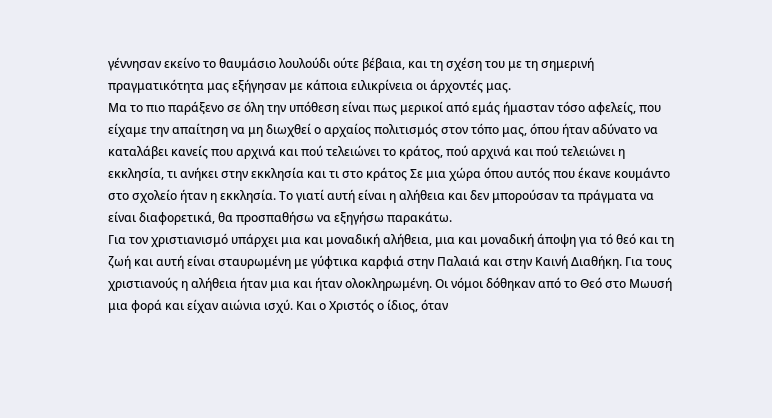γέννησαν εκείνο το θαυμάσιο λουλούδι ούτε βέβαια, και τη σχέση του με τη σημερινή πραγματικότητα μας εξήγησαν με κάποια ειλικρίνεια οι άρχοντές μας.
Μα το πιο παράξενο σε όλη την υπόθεση είναι πως μερικοί από εμάς ήμασταν τόσο αφελείς, που είχαμε την απαίτηση να μη διωχθεί ο αρχαίος πολιτισμός στον τόπο μας, όπου ήταν αδύνατο να καταλάβει κανείς που αρχινά και πού τελειώνει το κράτος, πού αρχινά και πού τελειώνει η εκκλησία, τι ανήκει στην εκκλησία και τι στο κράτος Σε μια χώρα όπου αυτός που έκανε κουμάντο στο σχολείο ήταν η εκκλησία. Το γιατί αυτή είναι η αλήθεια και δεν μπορούσαν τα πράγματα να είναι διαφορετικά, θα προσπαθήσω να εξηγήσω παρακάτω.
Για τον χριστιανισμό υπάρχει μια και μοναδική αλήθεια, μια και μοναδική άποψη για τό θεό και τη ζωή και αυτή είναι σταυρωμένη με γύφτικα καρφιά στην Παλαιά και στην Καινή Διαθήκη. Για τους χριστιανούς η αλήθεια ήταν μια και ήταν ολοκληρωμένη. Οι νόμοι δόθηκαν από το Θεό στο Μωυσή μια φορά και είχαν αιώνια ισχύ. Και ο Χριστός ο ίδιος, όταν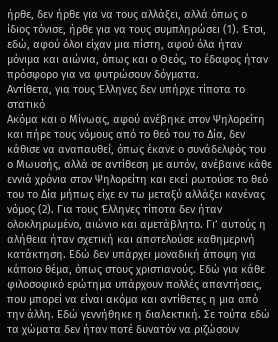ήρθε, δεν ήρθε για να τους αλλάξει, αλλά όπως ο ίδιος τόνισε, ήρθε για να τους συμπληρώσει (1). Έτσι, εδώ, αφού όλοι είχαν μια πίστη, αφού όλα ήταν μόνιμα και αιώνια, όπως και ο Θεός, το έδαφος ήταν πρόσφορο για να φυτρώσουν δόγματα.
Αντίθετα, για τους Έλληνες δεν υπήρχε τίποτα το στατικό
Ακόμα και ο Μίνωας, αφού ανέβηκε στον Ψηλορείτη και πήρε τους νόμους από το θεό του το Δία, δεν κάθισε να αναπαυθεί, όπως έκανε ο συνάδελφός του ο Μωυσής, αλλά σε αντίθεση με αυτόν, ανέβαινε κάθε εννιά χρόνια στον Ψηλορείτη και εκεί ρωτούσε το θεό του το Δία μήπως είχε εν τω μεταξύ αλλάξει κανένας νόμος (2). Για τους Έλληνες τίποτα δεν ήταν ολοκληρωμένο, αιώνιο και αμετάβλητο. Γι’ αυτούς η αλήθεια ήταν σχετική και αποτελούσε καθημερινή κατάκτηση. Εδώ δεν υπάρχει μοναδική άποψη για κάποιο θέμα, όπως στους χριστιανούς. Εδώ για κάθε φιλοσοφικό ερώτημα υπάρχουν πολλές απαντήσεις, που μπορεί να είναι ακόμα και αντίθετες η μια από την άλλη. Εδώ γεννήθηκε η διαλεκτική. Σε τούτα εδώ τα χώματα δεν ήταν ποτέ δυνατόν να ριζώσουν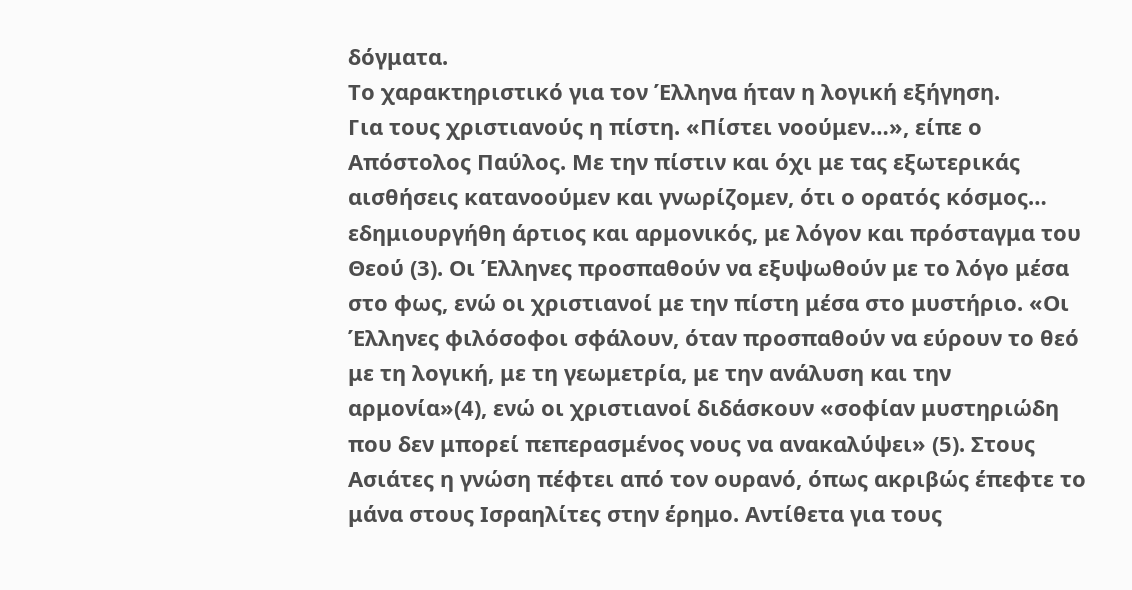δόγματα.
Το χαρακτηριστικό για τον Έλληνα ήταν η λογική εξήγηση.
Για τους χριστιανούς η πίστη. «Πίστει νοούμεν…», είπε ο Απόστολος Παύλος. Με την πίστιν και όχι με τας εξωτερικάς αισθήσεις κατανοούμεν και γνωρίζομεν, ότι ο ορατός κόσμος… εδημιουργήθη άρτιος και αρμονικός, με λόγον και πρόσταγμα του Θεού (3). Οι Έλληνες προσπαθούν να εξυψωθούν με το λόγο μέσα στο φως, ενώ οι χριστιανοί με την πίστη μέσα στο μυστήριο. «Οι Έλληνες φιλόσοφοι σφάλουν, όταν προσπαθούν να εύρουν το θεό με τη λογική, με τη γεωμετρία, με την ανάλυση και την αρμονία»(4), ενώ οι χριστιανοί διδάσκουν «σοφίαν μυστηριώδη που δεν μπορεί πεπερασμένος νους να ανακαλύψει» (5). Στους Ασιάτες η γνώση πέφτει από τον ουρανό, όπως ακριβώς έπεφτε το μάνα στους Ισραηλίτες στην έρημο. Αντίθετα για τους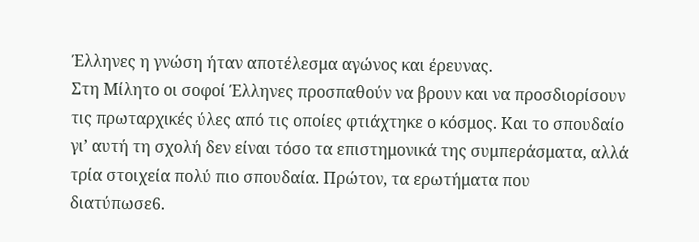Έλληνες η γνώση ήταν αποτέλεσμα αγώνος και έρευνας.
Στη Μίλητο οι σοφοί Έλληνες προσπαθούν να βρουν και να προσδιορίσουν τις πρωταρχικές ύλες από τις οποίες φτιάχτηκε ο κόσμος. Και το σπουδαίο γι’ αυτή τη σχολή δεν είναι τόσο τα επιστημονικά της συμπεράσματα, αλλά τρία στοιχεία πολύ πιο σπουδαία. Πρώτον, τα ερωτήματα που διατύπωσε6.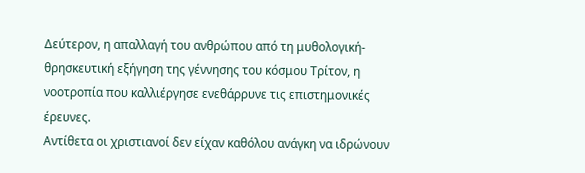Δεύτερον, η απαλλαγή του ανθρώπου από τη μυθολογική-θρησκευτική εξήγηση της γέννησης του κόσμου Τρίτον, η νοοτροπία που καλλιέργησε ενεθάρρυνε τις επιστημονικές έρευνες.
Αντίθετα οι χριστιανοί δεν είχαν καθόλου ανάγκη να ιδρώνουν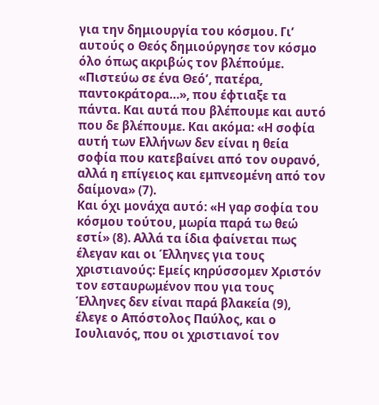για την δημιουργία του κόσμου. Γι’ αυτούς ο Θεός δημιούργησε τον κόσμο όλο όπως ακριβώς τον βλέπούμε. «Πιστεύω σε ένα Θεό’, πατέρα, παντοκράτορα…», που έφτιαξε τα πάντα. Και αυτά που βλέπουμε και αυτό που δε βλέπουμε. Και ακόμα: «Η σοφία αυτή των Ελλήνων δεν είναι η θεία σοφία που κατεβαίνει από τον ουρανό, αλλά η επίγειος και εμπνεομένη από τον δαίμονα» (7).
Και όχι μονάχα αυτό: «Η γαρ σοφία του κόσμου τούτου, μωρία παρά τω θεώ εστί» (8). Αλλά τα ίδια φαίνεται πως έλεγαν και οι Έλληνες για τους χριστιανούς: Εμείς κηρύσσομεν Χριστόν τον εσταυρωμένον που για τους Έλληνες δεν είναι παρά βλακεία (9), έλεγε ο Απόστολος Παύλος, και ο Ιουλιανός, που οι χριστιανοί τον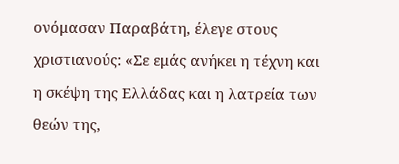ονόμασαν Παραβάτη, έλεγε στους χριστιανούς: «Σε εμάς ανήκει η τέχνη και η σκέψη της Ελλάδας και η λατρεία των θεών της,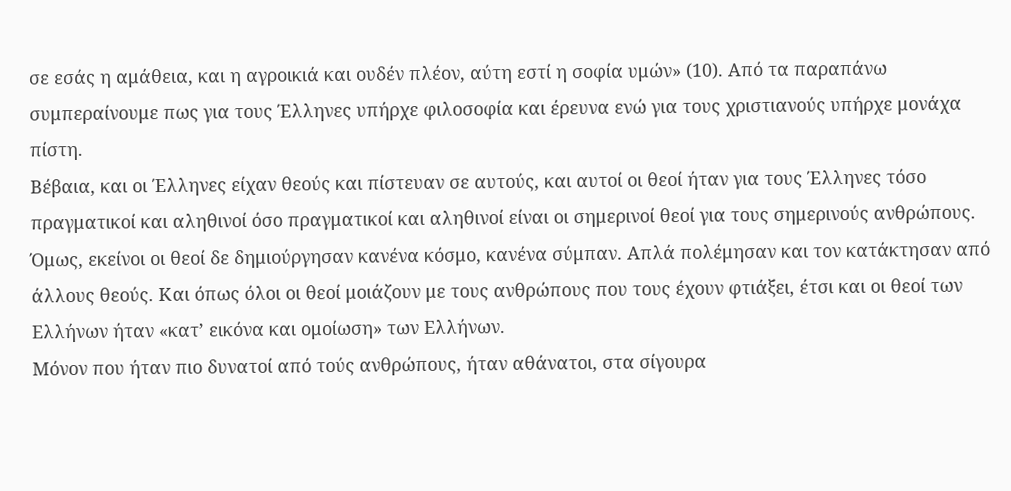σε εσάς η αμάθεια, και η αγροικιά και ουδέν πλέον, αύτη εστί η σοφία υμών» (10). Από τα παραπάνω συμπεραίνουμε πως για τους Έλληνες υπήρχε φιλοσοφία και έρευνα ενώ για τους χριστιανούς υπήρχε μονάχα πίστη.
Βέβαια, και οι Έλληνες είχαν θεούς και πίστευαν σε αυτούς, και αυτοί οι θεοί ήταν για τους Έλληνες τόσο πραγματικοί και αληθινοί όσο πραγματικοί και αληθινοί είναι οι σημερινοί θεοί για τους σημερινούς ανθρώπους. Όμως, εκείνοι οι θεοί δε δημιούργησαν κανένα κόσμο, κανένα σύμπαν. Απλά πολέμησαν και τον κατάκτησαν από άλλους θεούς. Και όπως όλοι οι θεοί μοιάζουν με τους ανθρώπους που τους έχουν φτιάξει, έτσι και οι θεοί των Ελλήνων ήταν «κατ’ εικόνα και ομοίωση» των Ελλήνων.
Μόνον που ήταν πιο δυνατοί από τούς ανθρώπους, ήταν αθάνατοι, στα σίγουρα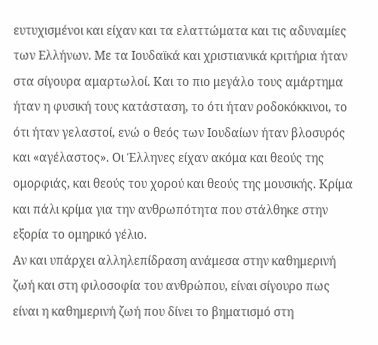ευτυχισμένοι και είχαν και τα ελαττώματα και τις αδυναμίες των Ελλήνων. Με τα Ιουδαϊκά και χριστιανικά κριτήρια ήταν στα σίγουρα αμαρτωλοί. Και το πιο μεγάλο τους αμάρτημα ήταν η φυσική τους κατάσταση, το ότι ήταν ροδοκόκκινοι, το ότι ήταν γελαστοί, ενώ ο θεός των Ιουδαίων ήταν βλοσυρός και «αγέλαστος». Οι Έλληνες είχαν ακόμα και θεούς της ομορφιάς, και θεούς του χορού και θεούς της μουσικής. Κρίμα και πάλι κρίμα για την ανθρωπότητα που στάλθηκε στην εξορία το ομηρικό γέλιο.
Αν και υπάρχει αλληλεπίδραση ανάμεσα στην καθημερινή ζωή και στη φιλοσοφία του ανθρώπου, είναι σίγουρο πως είναι η καθημερινή ζωή που δίνει το βηματισμό στη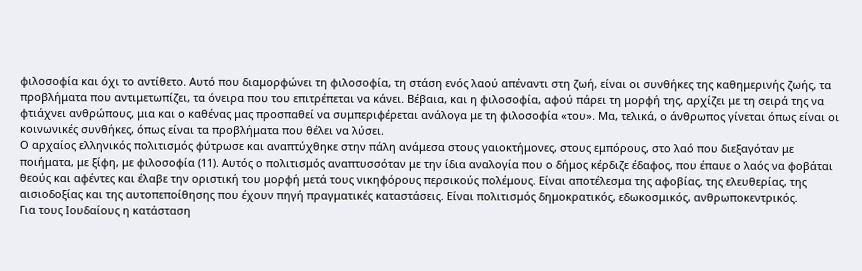φιλοσοφία και όχι το αντίθετο. Αυτό που διαμορφώνει τη φιλοσοφία, τη στάση ενός λαού απέναντι στη ζωή, είναι οι συνθήκες της καθημερινής ζωής, τα προβλήματα που αντιμετωπίζει, τα όνειρα που του επιτρέπεται να κάνει. Βέβαια, και η φιλοσοφία, αφού πάρει τη μορφή της, αρχίζει με τη σειρά της να φτιάχνει ανθρώπους, μια και ο καθένας μας προσπαθεί να συμπεριφέρεται ανάλογα με τη φιλοσοφία «του». Μα, τελικά, ο άνθρωπος γίνεται όπως είναι οι κοινωνικές συνθήκες, όπως είναι τα προβλήματα που θέλει να λύσει.
Ο αρχαίος ελληνικός πολιτισμός φύτρωσε και αναπτύχθηκε στην πάλη ανάμεσα στους γαιοκτήμονες, στους εμπόρους, στο λαό που διεξαγόταν με ποιήματα, με ξίφη, με φιλοσοφία (11). Αυτός ο πολιτισμός αναπτυσσόταν με την ίδια αναλογία που ο δήμος κέρδιζε έδαφος, που έπαυε ο λαός να φοβάται θεούς και αφέντες και έλαβε την οριστική του μορφή μετά τους νικηφόρους περσικούς πολέμους. Είναι αποτέλεσμα της αφοβίας, της ελευθερίας, της αισιοδοξίας και της αυτοπεποίθησης που έχουν πηγή πραγματικές καταστάσεις. Είναι πολιτισμός δημοκρατικός, εδωκοσμικός, ανθρωποκεντρικός.
Για τους Ιουδαίους η κατάσταση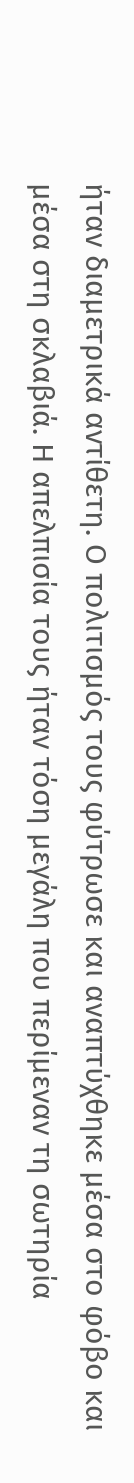ήταν διαμετρικά αντίθετη. Ο πολιτισμός τους φύτρωσε και αναπτύχθηκε μέσα στο φόβο και μέσα στη σκλαβιά. Η απελπισία τους ήταν τόση μεγάλη που περίμεναν τη σωτηρία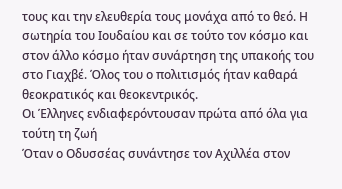τους και την ελευθερία τους μονάχα από το θεό. Η σωτηρία του Ιουδαίου και σε τούτο τον κόσμο και στον άλλο κόσμο ήταν συνάρτηση της υπακοής του στο Γιαχβέ. Όλος του ο πολιτισμός ήταν καθαρά θεοκρατικός και θεοκεντρικός.
Οι Έλληνες ενδιαφερόντουσαν πρώτα από όλα για τούτη τη ζωή
Όταν ο Οδυσσέας συνάντησε τον Αχιλλέα στον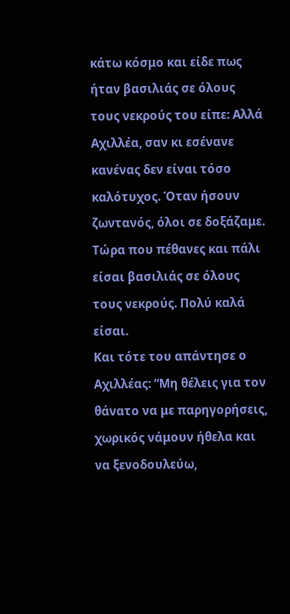κάτω κόσμο και είδε πως ήταν βασιλιάς σε όλους τους νεκρούς του είπε: Αλλά Αχιλλέα, σαν κι εσένανε κανένας δεν είναι τόσο καλότυχος. Όταν ήσουν ζωντανός, όλοι σε δοξάζαμε. Τώρα που πέθανες και πάλι είσαι βασιλιάς σε όλους τους νεκρούς. Πολύ καλά είσαι.
Και τότε του απάντησε ο Αχιλλέας: “Μη θέλεις για τον θάνατο να με παρηγορήσεις, χωρικός νάμουν ήθελα και να ξενοδουλεύω,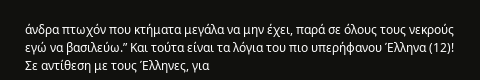άνδρα πτωχόν που κτήματα μεγάλα να μην έχει, παρά σε όλους τους νεκρούς εγώ να βασιλεύω.” Και τούτα είναι τα λόγια του πιο υπερήφανου Έλληνα (12)!
Σε αντίθεση με τους Έλληνες, για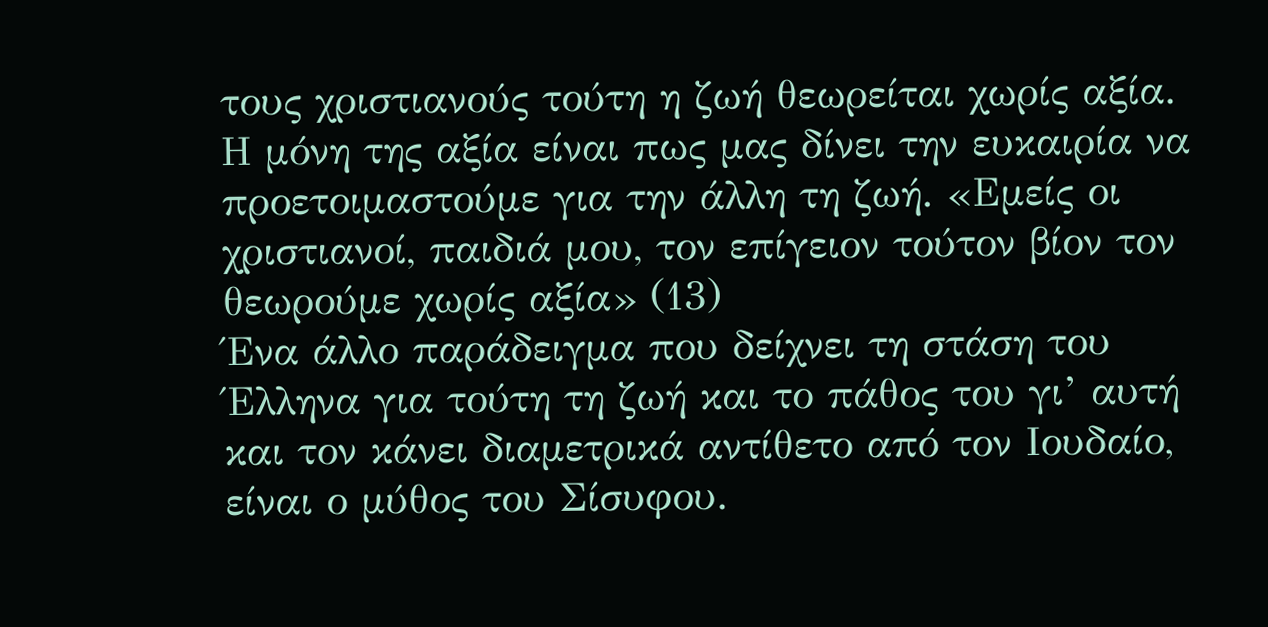τους χριστιανούς τούτη η ζωή θεωρείται χωρίς αξία. Η μόνη της αξία είναι πως μας δίνει την ευκαιρία να προετοιμαστούμε για την άλλη τη ζωή. «Εμείς οι χριστιανοί, παιδιά μου, τον επίγειον τούτον βίον τον θεωρούμε χωρίς αξία» (13)
Ένα άλλο παράδειγμα που δείχνει τη στάση του Έλληνα για τούτη τη ζωή και το πάθος του γι’ αυτή και τον κάνει διαμετρικά αντίθετο από τον Ιουδαίο, είναι ο μύθος του Σίσυφου.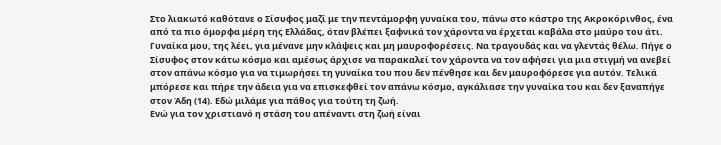Στο λιακωτό καθότανε ο Σίσυφος μαζί με την πεντάμορφη γυναίκα του, πάνω στο κάστρο της Ακροκόρινθος, ένα από τα πιο όμορφα μέρη της Ελλάδας, όταν βλέπει ξαφνικά τον χάροντα να έρχεται καβάλα στο μαύρο του άτι. Γυναίκα μου, της λέει, για μένανε μην κλάψεις και μη μαυροφορέσεις. Να τραγουδάς και να γλεντάς θέλω. Πήγε ο Σίσυφος στον κάτω κόσμο και αμέσως άρχισε να παρακαλεί τον χάροντα να τον αφήσει για μια στιγμή να ανεβεί στον απάνω κόσμο για να τιμωρήσει τη γυναίκα του που δεν πένθησε και δεν μαυροφόρεσε για αυτόν. Τελικά μπόρεσε και πήρε την άδεια για να επισκεφθεί τον απάνω κόσμο, αγκάλιασε την γυναίκα του και δεν ξαναπήγε στον Άδη (14). Εδώ μιλάμε για πάθος για τούτη τη ζωή.
Ενώ για τον χριστιανό η στάση του απέναντι στη ζωή είναι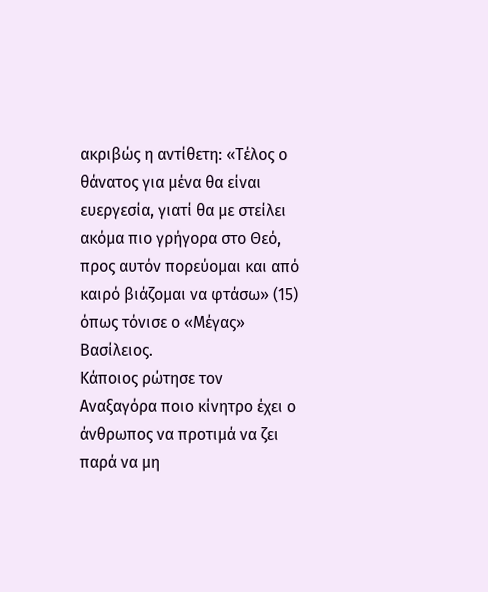ακριβώς η αντίθετη: «Τέλος ο θάνατος για μένα θα είναι ευεργεσία, γιατί θα με στείλει ακόμα πιο γρήγορα στο Θεό, προς αυτόν πορεύομαι και από καιρό βιάζομαι να φτάσω» (15) όπως τόνισε ο «Μέγας» Βασίλειος.
Κάποιος ρώτησε τον Αναξαγόρα ποιο κίνητρο έχει ο άνθρωπος να προτιμά να ζει παρά να μη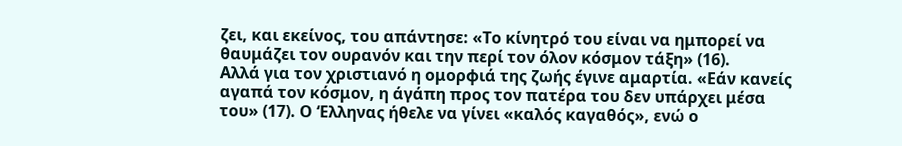ζει, και εκείνος, του απάντησε: «Το κίνητρό του είναι να ημπορεί να θαυμάζει τον ουρανόν και την περί τον όλον κόσμον τάξη» (16).
Αλλά για τον χριστιανό η ομορφιά της ζωής έγινε αμαρτία. «Εάν κανείς αγαπά τον κόσμον, η άγάπη προς τον πατέρα του δεν υπάρχει μέσα του» (17). Ο ‘Ελληνας ήθελε να γίνει «καλός καγαθός», ενώ ο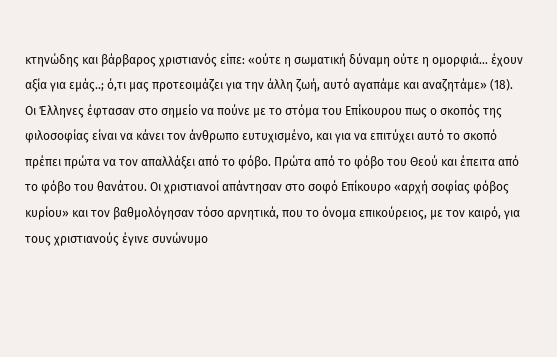κτηνώδης και βάρβαρος χριστιανός είπε: «ούτε η σωματική δύναμη ούτε η ομορφιά… έχουν αξία για εμάς..; ό,τι μας προτεοιμάζει για την άλλη ζωή, αυτό αγαπάμε και αναζητάμε» (18).
Οι Έλληνες έφτασαν στο σημείο να πούνε με το στόμα του Επίκουρου πως ο σκοπός της φιλοσοφίας είναι να κάνει τον άνθρωπο ευτυχισμένο, και για να επιτύχει αυτό το σκοπό πρέπει πρώτα να τον απαλλάξει από το φόβο. Πρώτα από το φόβο του Θεού και έπειτα από το φόβο του θανάτου. Οι χριστιανοί απάντησαν στο σοφό Επίκουρο «αρχή σοφίας φόβος κυρίου» και τον βαθμολόγησαν τόσο αρνητικά, που το όνομα επικούρειος, με τον καιρό, για τους χριστιανούς έγινε συνώνυμο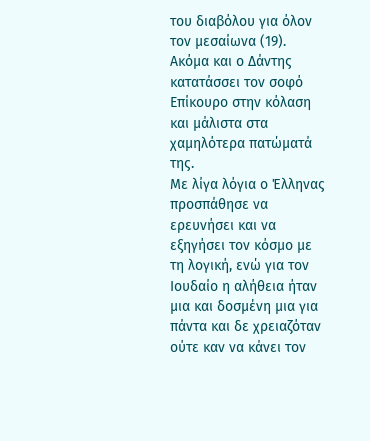του διαβόλου για όλον τον μεσαίωνα (19). Ακόμα και ο Δάντης κατατάσσει τον σοφό Επίκουρο στην κόλαση και μάλιστα στα χαμηλότερα πατώματά της.
Με λίγα λόγια ο Έλληνας προσπάθησε να ερευνήσει και να εξηγήσει τον κόσμο με τη λογική, ενώ για τον Ιουδαίο η αλήθεια ήταν μια και δοσμένη μια για πάντα και δε χρειαζόταν ούτε καν να κάνει τον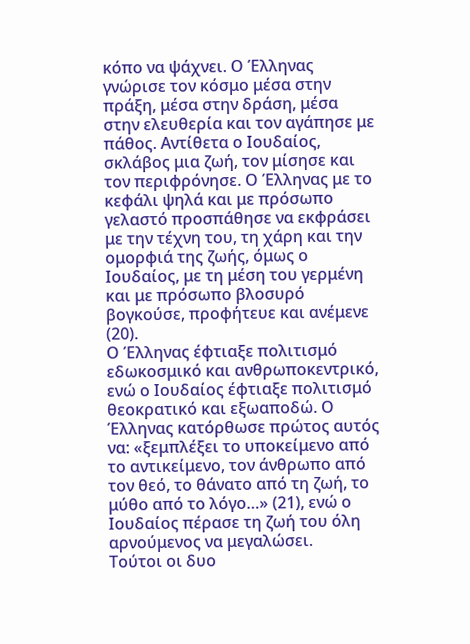κόπο να ψάχνει. Ο Έλληνας γνώρισε τον κόσμο μέσα στην πράξη, μέσα στην δράση, μέσα στην ελευθερία και τον αγάπησε με πάθος. Αντίθετα ο Ιουδαίος, σκλάβος μια ζωή, τον μίσησε και τον περιφρόνησε. Ο Έλληνας με το κεφάλι ψηλά και με πρόσωπο γελαστό προσπάθησε να εκφράσει με την τέχνη του, τη χάρη και την ομορφιά της ζωής, όμως ο Ιουδαίος, με τη μέση του γερμένη και με πρόσωπο βλοσυρό βογκούσε, προφήτευε και ανέμενε (20).
Ο Έλληνας έφτιαξε πολιτισμό εδωκοσμικό και ανθρωποκεντρικό, ενώ ο Ιουδαίος έφτιαξε πολιτισμό θεοκρατικό και εξωαποδώ. Ο Έλληνας κατόρθωσε πρώτος αυτός να: «ξεμπλέξει το υποκείμενο από το αντικείμενο, τον άνθρωπο από τον θεό, το θάνατο από τη ζωή, το μύθο από το λόγο…» (21), ενώ ο Ιουδαίος πέρασε τη ζωή του όλη αρνούμενος να μεγαλώσει.
Τούτοι οι δυο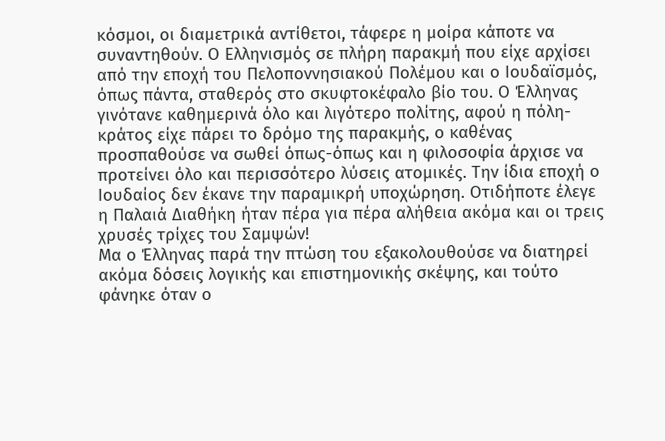κόσμοι, οι διαμετρικά αντίθετοι, τάφερε η μοίρα κάποτε να συναντηθούν. Ο Ελληνισμός σε πλήρη παρακμή που είχε αρχίσει από την εποχή του Πελοποννησιακού Πολέμου και ο Ιουδαϊσμός, όπως πάντα, σταθερός στο σκυφτοκέφαλο βίο του. Ο Έλληνας γινότανε καθημερινά όλο και λιγότερο πολίτης, αφού η πόλη-κράτος είχε πάρει το δρόμο της παρακμής, ο καθένας προσπαθούσε να σωθεί όπως-όπως και η φιλοσοφία άρχισε να προτείνει όλο και περισσότερο λύσεις ατομικές. Την ίδια εποχή ο Ιουδαίος δεν έκανε την παραμικρή υποχώρηση. Οτιδήποτε έλεγε η Παλαιά Διαθήκη ήταν πέρα για πέρα αλήθεια ακόμα και οι τρεις χρυσές τρίχες του Σαμψών!
Μα ο Έλληνας παρά την πτώση του εξακολουθούσε να διατηρεί ακόμα δόσεις λογικής και επιστημονικής σκέψης, και τούτο φάνηκε όταν ο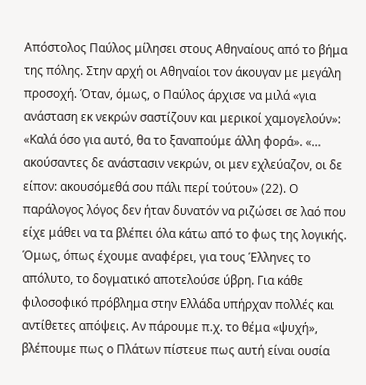Απόστολος Παύλος μίλησει στους Αθηναίους από το βήμα της πόλης. Στην αρχή οι Αθηναίοι τον άκουγαν με μεγάλη προσοχή. Όταν, όμως, ο Παύλος άρχισε να μιλά «για ανάσταση εκ νεκρών σαστίζουν και μερικοί χαμογελούν»: «Καλά όσο για αυτό, θα το ξαναπούμε άλλη φορά». «… ακούσαντες δε ανάστασιν νεκρών, οι μεν εχλεύαζον, οι δε είπον: ακουσόμεθά σου πάλι περί τούτου» (22). Ο παράλογος λόγος δεν ήταν δυνατόν να ριζώσει σε λαό που είχε μάθει να τα βλέπει όλα κάτω από το φως της λογικής.
Όμως, όπως έχουμε αναφέρει, για τους Έλληνες το απόλυτο, το δογματικό αποτελούσε ύβρη. Για κάθε φιλοσοφικό πρόβλημα στην Ελλάδα υπήρχαν πολλές και αντίθετες απόψεις. Αν πάρουμε π.χ. το θέμα «ψυχή», βλέπουμε πως ο Πλάτων πίστευε πως αυτή είναι ουσία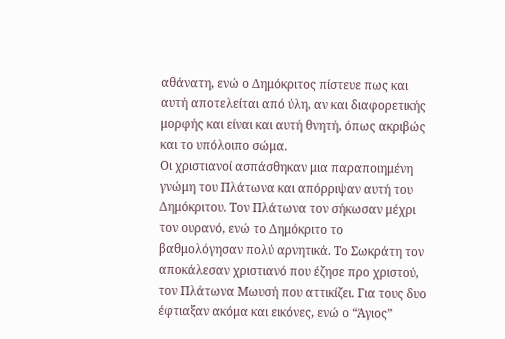αθάνατη, ενώ ο Δημόκριτος πίστευε πως και αυτή αποτελείται από ύλη, αν και διαφορετικής μορφής και είναι και αυτή θνητή, όπως ακριβώς και το υπόλοιπο σώμα.
Οι χριστιανοί ασπάσθηκαν μια παραποιημένη γνώμη του Πλάτωνα και απόρριψαν αυτή του Δημόκριτου. Τον Πλάτωνα τον σήκωσαν μέχρι τον ουρανό, ενώ το Δημόκριτο το βαθμολόγησαν πολύ αρνητικά. Το Σωκράτη τον αποκάλεσαν χριστιανό που έζησε προ χριστού, τον Πλάτωνα Μωυσή που αττικίζει. Για τους δυο έφτιαξαν ακόμα και εικόνες, ενώ ο “Άγιος”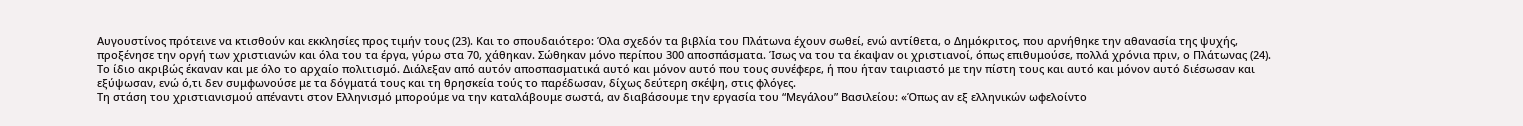Αυγουστίνος πρότεινε να κτισθούν και εκκλησίες προς τιμήν τους (23). Και το σπουδαιότερο: Όλα σχεδόν τα βιβλία του Πλάτωνα έχουν σωθεί, ενώ αντίθετα, ο Δημόκριτος, που αρνήθηκε την αθανασία της ψυχής, προξένησε την οργή των χριστιανών και όλα του τα έργα, γύρω στα 70, χάθηκαν. Σώθηκαν μόνο περίπου 300 αποσπάσματα. Ίσως να του τα έκαψαν οι χριστιανοί, όπως επιθυμούσε, πολλά χρόνια πριν, ο Πλάτωνας (24).
Το ίδιο ακριβώς έκαναν και με όλο το αρχαίο πολιτισμό. Διάλεξαν από αυτόν αποσπασματικά αυτό και μόνον αυτό που τους συνέφερε, ή που ήταν ταιριαστό με την πίστη τους και αυτό και μόνον αυτό διέσωσαν και εξύψωσαν, ενώ ό,τι δεν συμφωνούσε με τα δόγματά τους και τη θρησκεία τούς το παρέδωσαν, δίχως δεύτερη σκέψη, στις φλόγες.
Τη στάση του χριστιανισμού απέναντι στον Ελληνισμό μπορούμε να την καταλάβουμε σωστά, αν διαβάσουμε την εργασία του “Μεγάλου” Βασιλείου: «Όπως αν εξ ελληνικών ωφελοίντο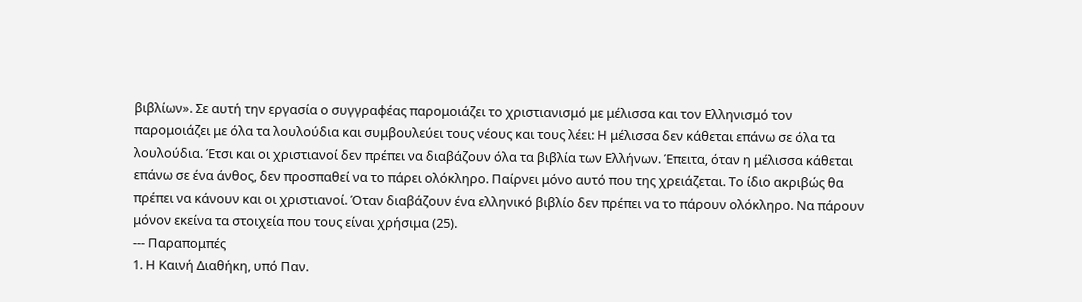βιβλίων». Σε αυτή την εργασία ο συγγραφέας παρομοιάζει το χριστιανισμό με μέλισσα και τον Ελληνισμό τον παρομοιάζει με όλα τα λουλούδια και συμβουλεύει τους νέους και τους λέει: Η μέλισσα δεν κάθεται επάνω σε όλα τα λουλούδια. Έτσι και οι χριστιανοί δεν πρέπει να διαβάζουν όλα τα βιβλία των Ελλήνων. Έπειτα, όταν η μέλισσα κάθεται επάνω σε ένα άνθος, δεν προσπαθεί να το πάρει ολόκληρο. Παίρνει μόνο αυτό που της χρειάζεται. Το ίδιο ακριβώς θα πρέπει να κάνουν και οι χριστιανοί. Όταν διαβάζουν ένα ελληνικό βιβλίο δεν πρέπει να το πάρουν ολόκληρο. Να πάρουν μόνον εκείνα τα στοιχεία που τους είναι χρήσιμα (25).
--- Παραπομπές
1. Η Καινή Διαθήκη, υπό Παν.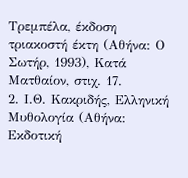Τρεμπέλα, έκδοση τριακοστή έκτη (Αθήνα: Ο Σωτήρ, 1993), Κατά Ματθαίον, στιχ. 17.
2. Ι.Θ. Κακριδής, Ελληνική Μυθολογία (Αθήνα: Εκδοτική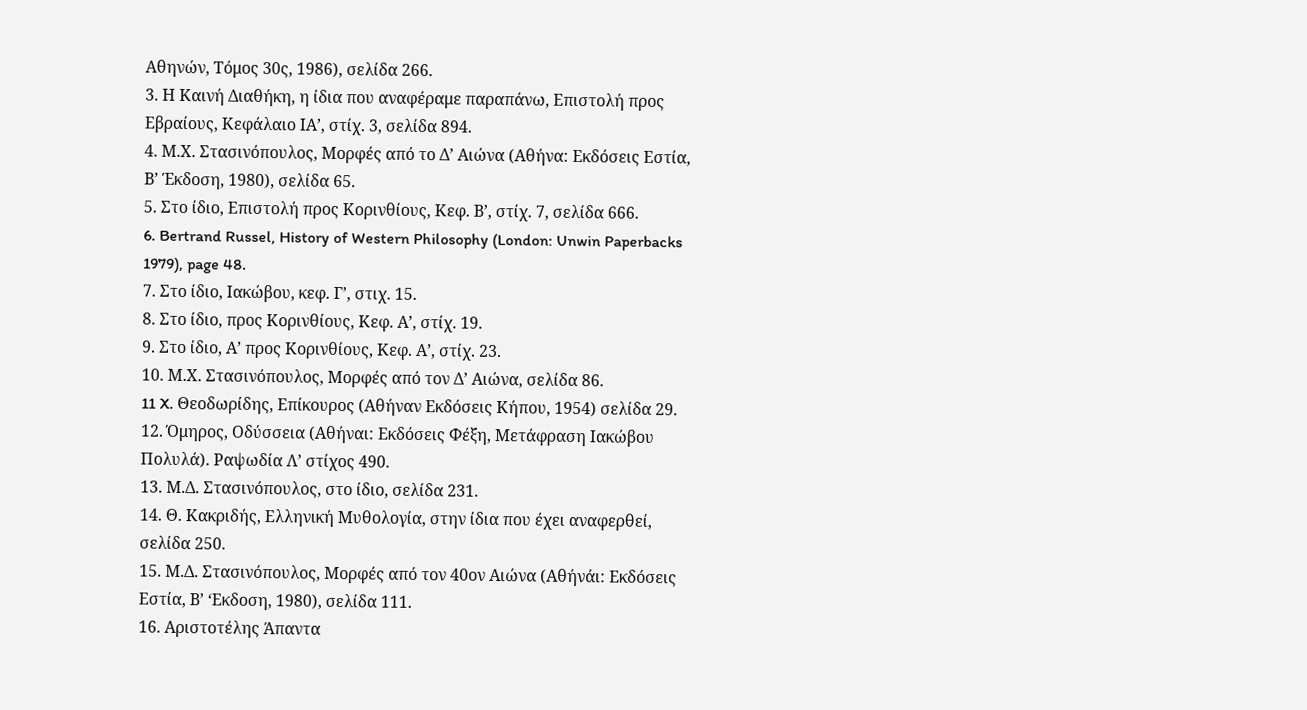Αθηνών, Τόμος 30ς, 1986), σελίδα 266.
3. Η Καινή Διαθήκη, η ίδια που αναφέραμε παραπάνω, Επιστολή προς Εβραίους, Κεφάλαιο ΙΑ’, στίχ. 3, σελίδα 894.
4. Μ.Χ. Στασινόπουλος, Μορφές από το Δ’ Αιώνα (Αθήνα: Εκδόσεις Εστία, Β’ Έκδοση, 1980), σελίδα 65.
5. Στο ίδιο, Επιστολή προς Κορινθίους, Κεφ. Β’, στίχ. 7, σελίδα 666.
6. Bertrand Russel, History of Western Philosophy (London: Unwin Paperbacks 1979), page 48.
7. Στο ίδιο, Ιακώβου, κεφ. Γ’, στιχ. 15.
8. Στο ίδιο, προς Κορινθίους, Κεφ. Α’, στίχ. 19.
9. Στο ίδιο, Α’ προς Κορινθίους, Κεφ. Α’, στίχ. 23.
10. Μ.Χ. Στασινόπουλος, Μορφές από τον Δ’ Αιώνα, σελίδα 86.
11 X. Θεοδωρίδης, Επίκουρος (Αθήναν Εκδόσεις Κήπου, 1954) σελίδα 29.
12. Όμηρος, Οδύσσεια (Αθήναι: Εκδόσεις Φέξη, Μετάφραση Ιακώβου Πολυλά). Ραψωδία Λ’ στίχος 490.
13. Μ.Δ. Στασινόπουλος, στο ίδιο, σελίδα 231.
14. Θ. Κακριδής, Ελληνική Μυθολογία, στην ίδια που έχει αναφερθεί, σελίδα 250.
15. Μ.Δ. Στασινόπουλος, Μορφές από τον 40ον Αιώνα (Αθήνάι: Εκδόσεις Εστία, Β’ ‘Εκδοση, 1980), σελίδα 111.
16. Αριστοτέλης Άπαντα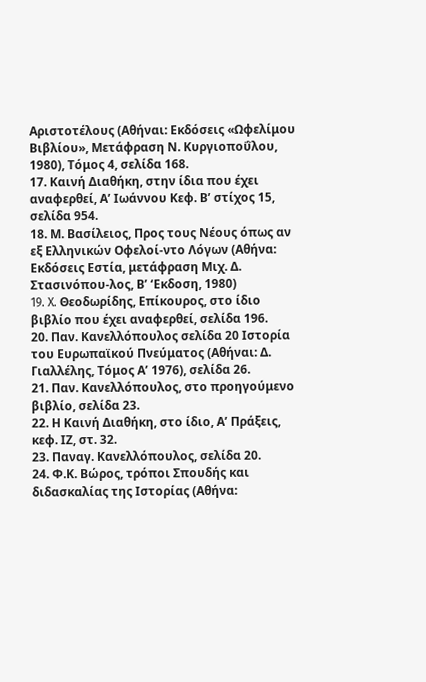Αριστοτέλους (Αθήναι: Εκδόσεις «Ωφελίμου Βιβλίου», Μετάφραση Ν. Κυργιοποΰλου, 1980), Τόμος 4, σελίδα 168.
17. Καινή Διαθήκη, στην ίδια που έχει αναφερθεί, Α’ Ιωάννου Κεφ. Β’ στίχος 15, σελίδα 954.
18. Μ. Βασίλειος, Προς τους Νέους όπως αν εξ Ελληνικών Οφελοί-ντο Λόγων (Αθήνα: Εκδόσεις Εστία, μετάφραση Μιχ. Δ. Στασινόπου-λος, Β’ ‘Εκδοση, 1980)
19. X. Θεοδωρίδης, Επίκουρος, στο ίδιο βιβλίο που έχει αναφερθεί, σελίδα 196.
20. Παν. Κανελλόπουλος σελίδα 20 Ιστορία του Ευρωπαϊκού Πνεύματος (Αθήναι: Δ. Γιαλλέλης, Τόμος Α’ 1976), σελίδα 26.
21. Παν. Κανελλόπουλος, στο προηγούμενο βιβλίο, σελίδα 23.
22. Η Καινή Διαθήκη, στο ίδιο, Α’ Πράξεις, κεφ. ΙΖ, στ. 32.
23. Παναγ. Κανελλόπουλος, σελίδα 20.
24. Φ.Κ. Βώρος, τρόποι Σπουδής και διδασκαλίας της Ιστορίας (Αθήνα: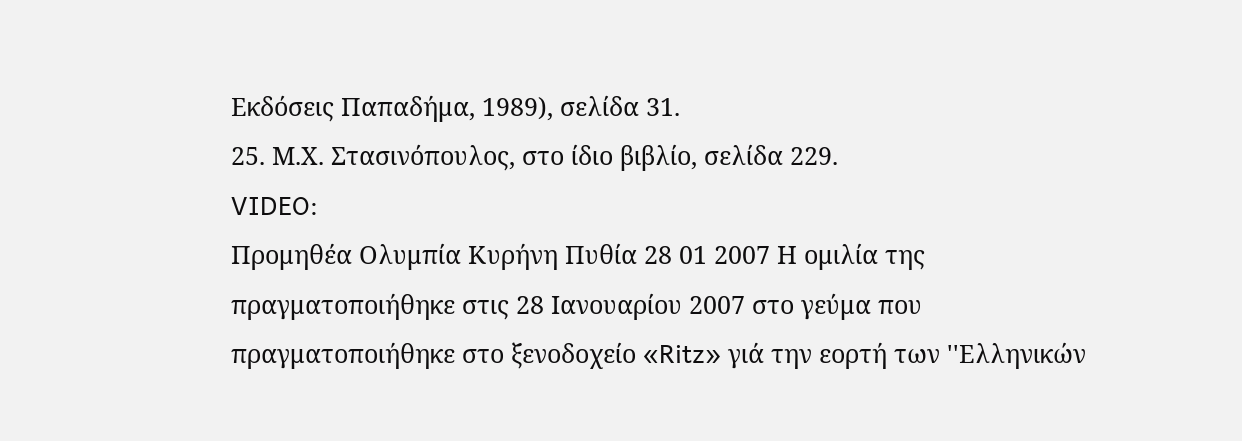Εκδόσεις Παπαδήμα, 1989), σελίδα 31.
25. Μ.Χ. Στασινόπουλος, στο ίδιο βιβλίο, σελίδα 229.
VIDEO:
Προμηθέα Ολυμπία Κυρήνη Πυθία 28 01 2007 Η ομιλία της πραγματοποιήθηκε στις 28 Ιανουαρίου 2007 στο γεύμα που πραγματοποιήθηκε στο ξενοδοχείο «Ritz» γιά την εορτή των ''Ελληνικών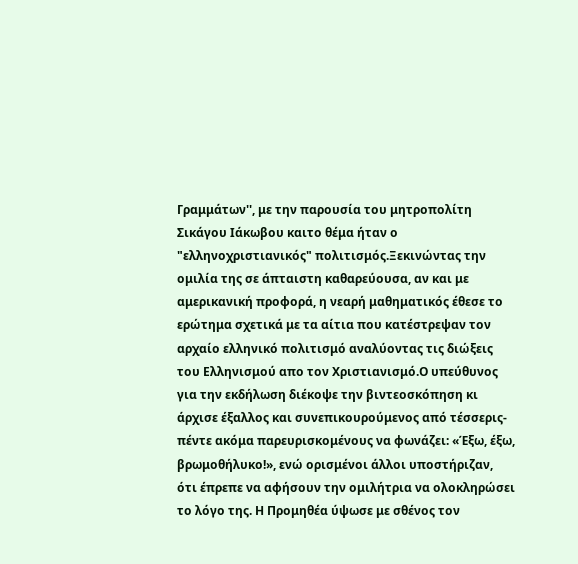Γραμμάτων'', με την παρουσία του μητροπολίτη Σικάγου Ιάκωβου καιτο θέμα ήταν ο "ελληνοχριστιανικός" πολιτισμός.Ξεκινώντας την ομιλία της σε άπταιστη καθαρεύουσα, αν και με αμερικανική προφορά, η νεαρή μαθηματικός έθεσε το ερώτημα σχετικά με τα αίτια που κατέστρεψαν τον αρχαίο ελληνικό πολιτισμό αναλύοντας τις διώξεις του Ελληνισμού απο τον Χριστιανισμό.Ο υπεύθυνος για την εκδήλωση διέκοψε την βιντεοσκόπηση κι άρχισε έξαλλος και συνεπικουρούμενος από τέσσερις-πέντε ακόμα παρευρισκομένους να φωνάζει: «Έξω, έξω, βρωμοθήλυκο!», ενώ ορισμένοι άλλοι υποστήριζαν, ότι έπρεπε να αφήσουν την ομιλήτρια να ολοκληρώσει το λόγο της. Η Προμηθέα ύψωσε με σθένος τον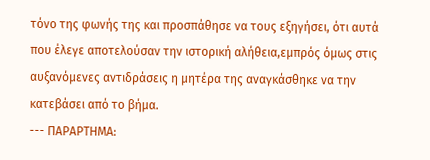τόνο της φωνής της και προσπάθησε να τους εξηγήσει, ότι αυτά που έλεγε αποτελούσαν την ιστορική αλήθεια,εμπρός όμως στις αυξανόμενες αντιδράσεις η μητέρα της αναγκάσθηκε να την κατεβάσει από το βήμα.
--- ΠΑΡΑΡΤΗΜΑ: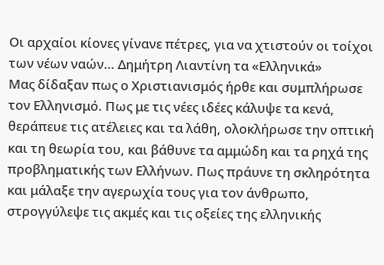Οι αρχαίοι κίονες γίνανε πέτρες, για να χτιστούν οι τοίχοι των νέων ναών… Δημήτρη Λιαντίνη τα «Ελληνικά»
Μας δίδαξαν πως ο Χριστιανισμός ήρθε και συμπλήρωσε τον Ελληνισμό. Πως με τις νέες ιδέες κάλυψε τα κενά, θεράπευε τις ατέλειες και τα λάθη, ολοκλήρωσε την οπτική και τη θεωρία του, και βάθυνε τα αμμώδη και τα ρηχά της προβληματικής των Ελλήνων. Πως πράυνε τη σκληρότητα και μάλαξε την αγερωχία τους για τον άνθρωπο, στρογγύλεψε τις ακμές και τις οξείες της ελληνικής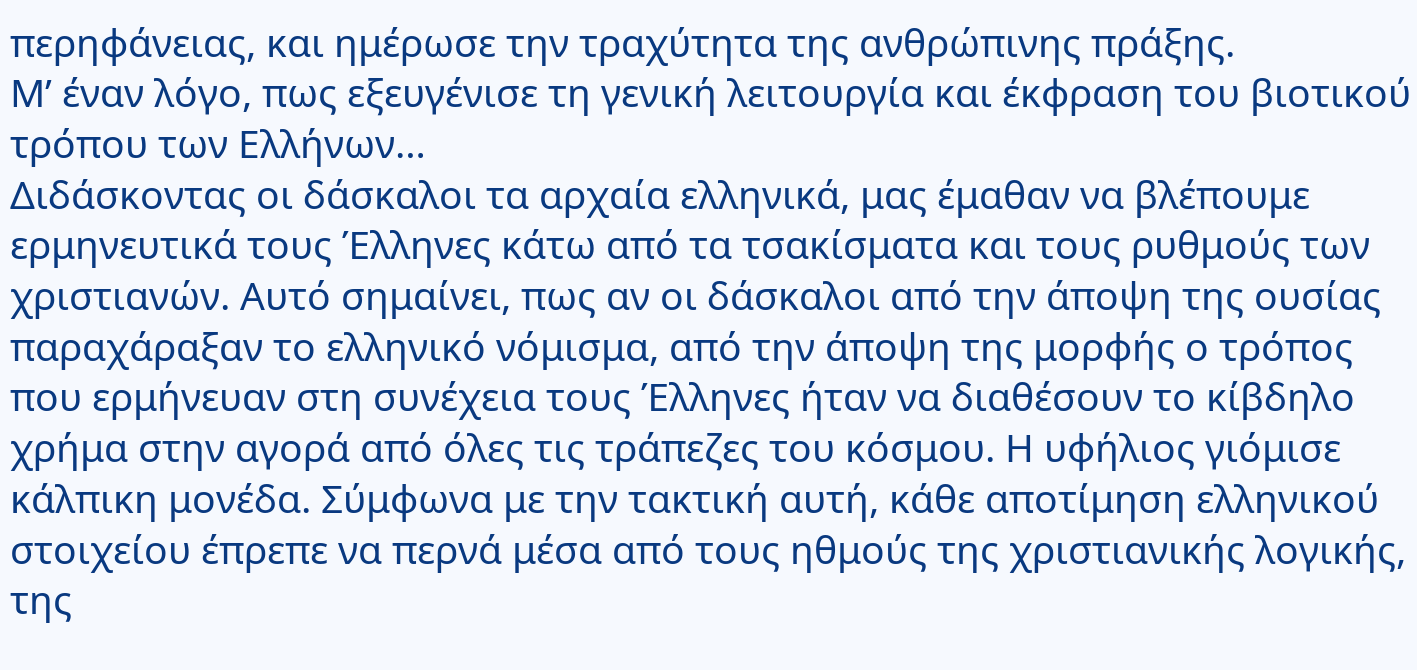περηφάνειας, και ημέρωσε την τραχύτητα της ανθρώπινης πράξης.
Μ’ έναν λόγο, πως εξευγένισε τη γενική λειτουργία και έκφραση του βιοτικού τρόπου των Ελλήνων…
Διδάσκοντας οι δάσκαλοι τα αρχαία ελληνικά, μας έμαθαν να βλέπουμε ερμηνευτικά τους Έλληνες κάτω από τα τσακίσματα και τους ρυθμούς των χριστιανών. Αυτό σημαίνει, πως αν οι δάσκαλοι από την άποψη της ουσίας παραχάραξαν το ελληνικό νόμισμα, από την άποψη της μορφής ο τρόπος που ερμήνευαν στη συνέχεια τους Έλληνες ήταν να διαθέσουν το κίβδηλο χρήμα στην αγορά από όλες τις τράπεζες του κόσμου. Η υφήλιος γιόμισε κάλπικη μονέδα. Σύμφωνα με την τακτική αυτή, κάθε αποτίμηση ελληνικού στοιχείου έπρεπε να περνά μέσα από τους ηθμούς της χριστιανικής λογικής, της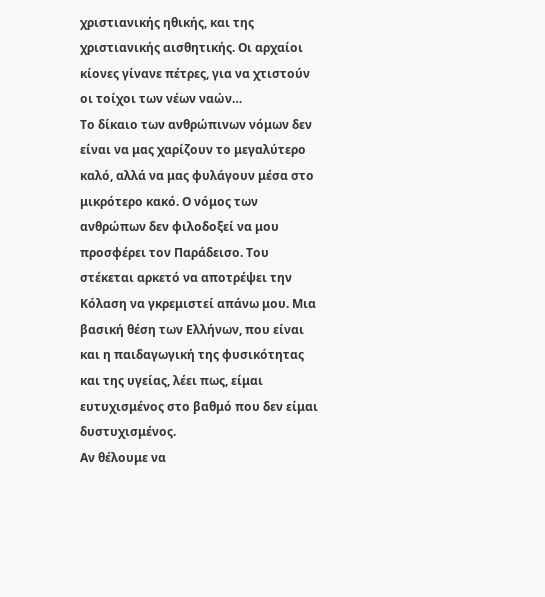χριστιανικής ηθικής, και της χριστιανικής αισθητικής. Οι αρχαίοι κίονες γίνανε πέτρες, για να χτιστούν οι τοίχοι των νέων ναών…
Το δίκαιο των ανθρώπινων νόμων δεν είναι να μας χαρίζουν το μεγαλύτερο καλό, αλλά να μας φυλάγουν μέσα στο μικρότερο κακό. Ο νόμος των ανθρώπων δεν φιλοδοξεί να μου προσφέρει τον Παράδεισο. Του στέκεται αρκετό να αποτρέψει την Κόλαση να γκρεμιστεί απάνω μου. Μια βασική θέση των Ελλήνων, που είναι και η παιδαγωγική της φυσικότητας και της υγείας, λέει πως, είμαι ευτυχισμένος στο βαθμό που δεν είμαι δυστυχισμένος.
Αν θέλουμε να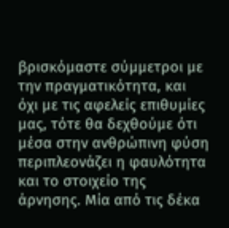βρισκόμαστε σύμμετροι με την πραγματικότητα, και όχι με τις αφελείς επιθυμίες μας, τότε θα δεχθούμε ότι μέσα στην ανθρώπινη φύση περιπλεονάζει η φαυλότητα και το στοιχείο της άρνησης. Μία από τις δέκα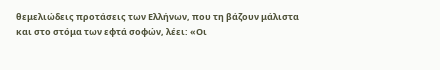θεμελιώδεις προτάσεις των Ελλήνων, που τη βάζουν μάλιστα και στο στόμα των εφτά σοφών, λέει: «Οι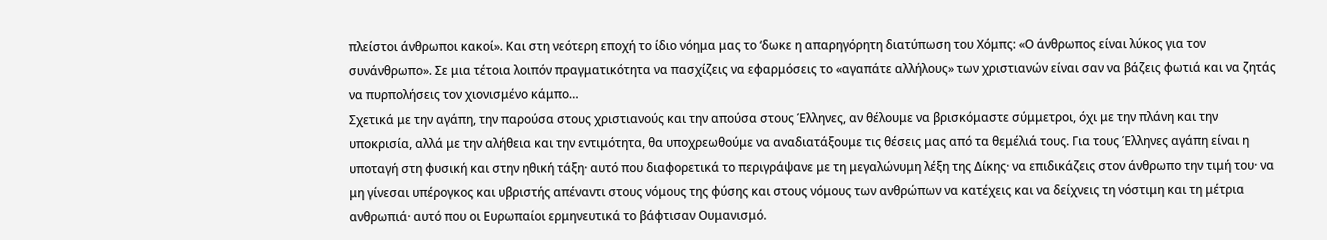πλείστοι άνθρωποι κακοί». Και στη νεότερη εποχή το ίδιο νόημα μας το ‘δωκε η απαρηγόρητη διατύπωση του Χόμπς: «Ο άνθρωπος είναι λύκος για τον συνάνθρωπο». Σε μια τέτοια λοιπόν πραγματικότητα να πασχίζεις να εφαρμόσεις το «αγαπάτε αλλήλους» των χριστιανών είναι σαν να βάζεις φωτιά και να ζητάς να πυρπολήσεις τον χιονισμένο κάμπο…
Σχετικά με την αγάπη, την παρούσα στους χριστιανούς και την απούσα στους Έλληνες, αν θέλουμε να βρισκόμαστε σύμμετροι, όχι με την πλάνη και την υποκρισία, αλλά με την αλήθεια και την εντιμότητα, θα υποχρεωθούμε να αναδιατάξουμε τις θέσεις μας από τα θεμέλιά τους. Για τους Έλληνες αγάπη είναι η υποταγή στη φυσική και στην ηθική τάξη· αυτό που διαφορετικά το περιγράψανε με τη μεγαλώνυμη λέξη της Δίκης· να επιδικάζεις στον άνθρωπο την τιμή του· να μη γίνεσαι υπέρογκος και υβριστής απέναντι στους νόμους της φύσης και στους νόμους των ανθρώπων να κατέχεις και να δείχνεις τη νόστιμη και τη μέτρια ανθρωπιά· αυτό που οι Ευρωπαίοι ερμηνευτικά το βάφτισαν Ουμανισμό.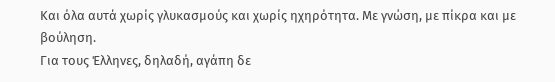Και όλα αυτά χωρίς γλυκασμούς και χωρίς ηχηρότητα. Με γνώση, με πίκρα και με βούληση.
Για τους Έλληνες, δηλαδή, αγάπη δε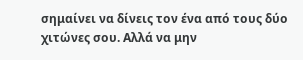σημαίνει να δίνεις τον ένα από τους δύο χιτώνες σου. Αλλά να μην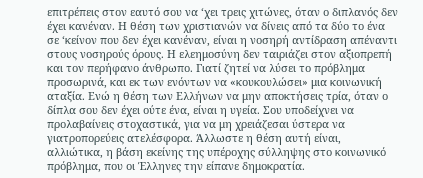επιτρέπεις στον εαυτό σου να ‘χει τρεις χιτώνες, όταν ο διπλανός δεν έχει κανέναν. Η θέση των χριστιανών να δίνεις από τα δύο το ένα σε ‘κείνον που δεν έχει κανέναν, είναι η νοσηρή αντίδραση απέναντι στους νοσηρούς όρους. Η ελεημοσύνη δεν ταιριάζει στον αξιοπρεπή και τον περήφανο άνθρωπο. Γιατί ζητεί να λύσει το πρόβλημα προσωρινά, και εκ των ενόντων να «κουκουλώσει» μια κοινωνική αταξία. Ενώ η θέση των Ελλήνων να μην αποκτήσεις τρία, όταν ο δίπλα σου δεν έχει ούτε ένα, είναι η υγεία. Σου υποδείχνει να προλαβαίνεις στοχαστικά, για να μη χρειάζεσαι ύστερα να γιατροπορεύεις ατελέσφορα. Άλλωστε η θέση αυτή είναι, αλλιώτικα, η βάση εκείνης της υπέροχης σύλληψης στο κοινωνικό πρόβλημα, που οι Έλληνες την είπανε δημοκρατία.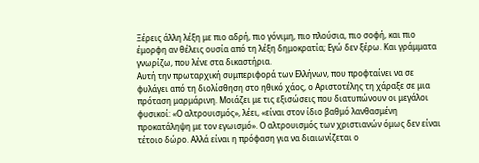Ξέρεις άλλη λέξη με πιο αδρή, πιο γόνιμη, πιο πλούσια, πιο σοφή, και πιο έμορφη αν θέλεις ουσία από τη λέξη δημοκρατία; Εγώ δεν ξέρω. Και γράμματα γνωρίζω, που λένε στα δικαστήρια.
Αυτή την πρωταρχική συμπεριφορά των Ελλήνων, που προφταίνει να σε φυλάγει από τη διολίσθηση στο ηθικό χάος, ο Αριστοτέλης τη χάραξε σε μια πρόταση μαρμάρινη. Μοιάζει με τις εξισώσεις που διατυπώνουν οι μεγάλοι φυσικοί: «Ο αλτρουισμός», λέει, «είναι στον ίδιο βαθμό λανθασμένη προκατάληψη με τον εγωισμό». Ο αλτρουισμός των χριστιανών όμως δεν είναι τέτοιο δώρο. Αλλά είναι η πρόφαση για να διαιωνίζεται ο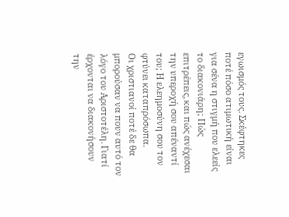εγωισμός τους. Σκέφτηκες ποτέ πόσο ατιμωτική είναι για σένα η στιγμή που ελεείς το διακονιάρη; Πώς επιτρέπεις, και πώς ανέχεσαι την υπεροχή σου απέναντί του; Η ελεημοσύνη σου τον φτύνει καταπρόσωπα.
Οι χριστιανοί ποτέ δε θα μπορούσαν να πουν αυτό τον λόγο του Αριστοτέλη. Γιατί έρχονται να διακονήσουν την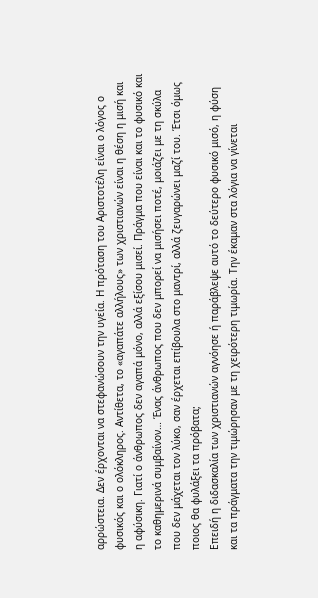αρρώστεια. Δεν έρχονται να στεφανώσουν την υγεία. Η πρόταση του Αριστοτέλη είναι ο λόγος ο φυσικός και ο ολόκληρος. Αντίθετα, το «αγαπάτε αλλήλους» των χριστιανών είναι η θέση η μισή και η αφύσικη. Γιατί ο άνθρωπος δεν αγαπά μόνο, αλλά εξίσου μισεί. Πράγμα που είναι και το φυσικό και το καθημερινά συμβαίνον… Ένας άνθρωπος που δεν μπορεί να μισήσει ποτέ, μοιάζει με τη σκύλα που δεν μάχεται τον λύκο, σαν έρχεται επίβουλα στο μαντρί, αλλά ζευγαρώνει μαζί του. Έτσι όμως ποιος θα φυλάξει τα πρόβατα;
Επειδή η διδασκαλία των χριστιανών αγνόησε ή παράβλεψε αυτό το δεύτερο φυσικό μισό, η φύση και τα πράγματα την τιμώρησαν με τη χειρότερη τιμωρία. Την έκαμαν στα λόγια να γίνεται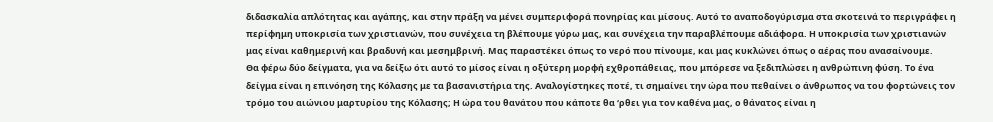διδασκαλία απλότητας και αγάπης, και στην πράξη να μένει συμπεριφορά πονηρίας και μίσους. Αυτό το αναποδογύρισμα στα σκοτεινά το περιγράφει η περίφημη υποκρισία των χριστιανών, που συνέχεια τη βλέπουμε γύρω μας, και συνέχεια την παραβλέπουμε αδιάφορα. Η υποκρισία των χριστιανών μας είναι καθημερινή και βραδυνή και μεσημβρινή. Μας παραστέκει όπως το νερό που πίνουμε, και μας κυκλώνει όπως ο αέρας που ανασαίνουμε.
Θα φέρω δύο δείγματα, για να δείξω ότι αυτό το μίσος είναι η οξύτερη μορφή εχθροπάθειας, που μπόρεσε να ξεδιπλώσει η ανθρώπινη φύση. Το ένα δείγμα είναι η επινόηση της Κόλασης με τα βασανιστήρια της. Αναλογίστηκες ποτέ, τι σημαίνει την ώρα που πεθαίνει ο άνθρωπος να του φορτώνεις τον τρόμο του αιώνιου μαρτυρίου της Κόλασης; Η ώρα του θανάτου που κάποτε θα ‘ρθει για τον καθένα μας, ο θάνατος είναι η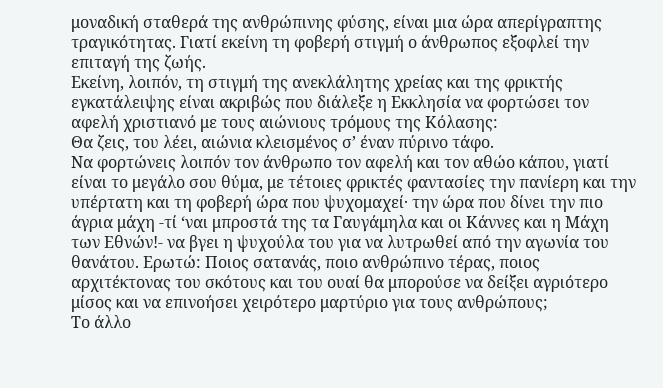μοναδική σταθερά της ανθρώπινης φύσης, είναι μια ώρα απερίγραπτης τραγικότητας. Γιατί εκείνη τη φοβερή στιγμή ο άνθρωπος εξοφλεί την επιταγή της ζωής.
Εκείνη, λοιπόν, τη στιγμή της ανεκλάλητης χρείας και της φρικτής εγκατάλειψης είναι ακριβώς που διάλεξε η Εκκλησία να φορτώσει τον αφελή χριστιανό με τους αιώνιους τρόμους της Κόλασης:
Θα ζεις, του λέει, αιώνια κλεισμένος σ’ έναν πύρινο τάφο.
Να φορτώνεις λοιπόν τον άνθρωπο τον αφελή και τον αθώο κάπου, γιατί είναι το μεγάλο σου θύμα, με τέτοιες φρικτές φαντασίες την πανίερη και την υπέρτατη και τη φοβερή ώρα που ψυχομαχεί· την ώρα που δίνει την πιο άγρια μάχη -τί ‘ναι μπροστά της τα Γαυγάμηλα και οι Κάννες και η Μάχη των Εθνών!- να βγει η ψυχούλα του για να λυτρωθεί από την αγωνία του θανάτου. Ερωτώ: Ποιος σατανάς, ποιο ανθρώπινο τέρας, ποιος αρχιτέκτονας του σκότους και του ουαί θα μπορούσε να δείξει αγριότερο μίσος και να επινοήσει χειρότερο μαρτύριο για τους ανθρώπους;
Το άλλο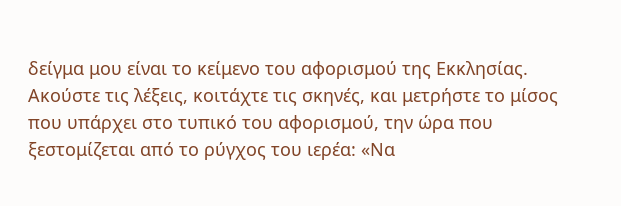δείγμα μου είναι το κείμενο του αφορισμού της Εκκλησίας. Ακούστε τις λέξεις, κοιτάχτε τις σκηνές, και μετρήστε το μίσος που υπάρχει στο τυπικό του αφορισμού, την ώρα που ξεστομίζεται από το ρύγχος του ιερέα: «Να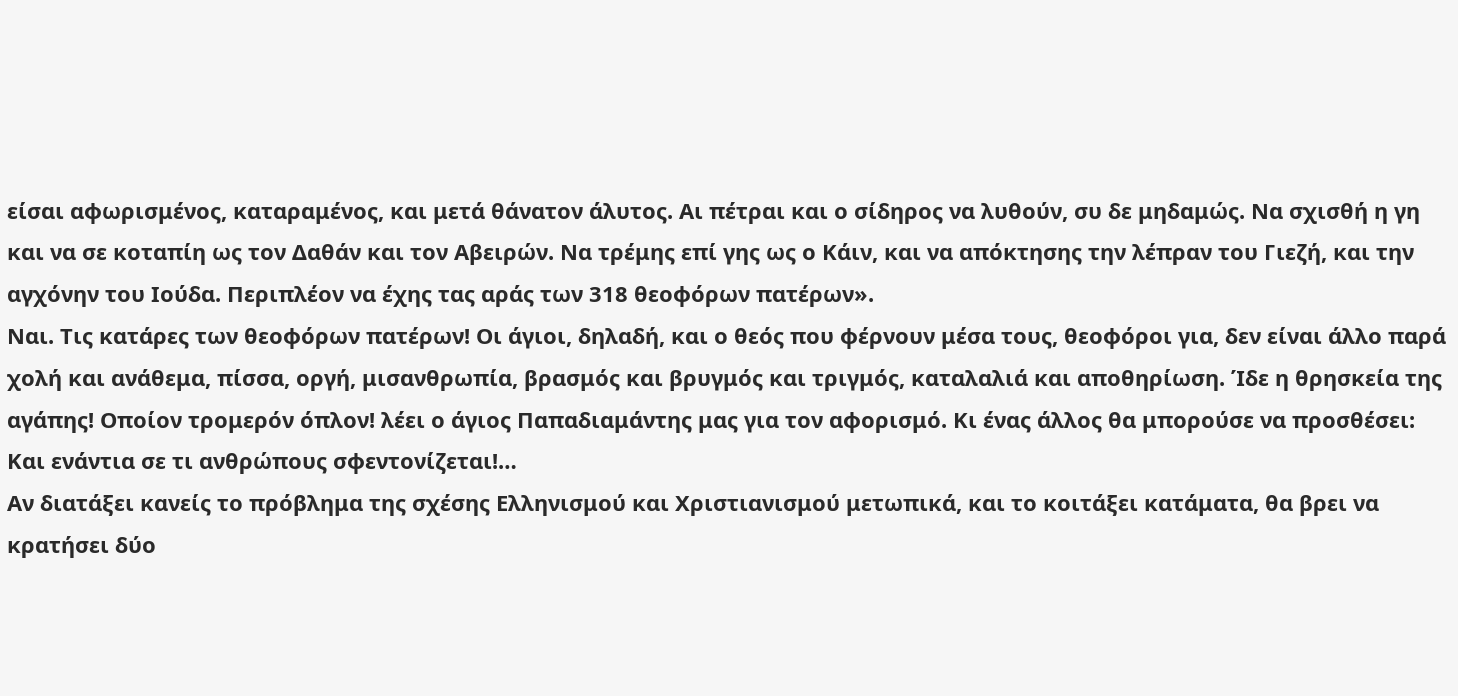είσαι αφωρισμένος, καταραμένος, και μετά θάνατον άλυτος. Αι πέτραι και ο σίδηρος να λυθούν, συ δε μηδαμώς. Να σχισθή η γη και να σε κοταπίη ως τον Δαθάν και τον Αβειρών. Να τρέμης επί γης ως ο Κάιν, και να απόκτησης την λέπραν του Γιεζή, και την αγχόνην του Ιούδα. Περιπλέον να έχης τας αράς των 318 θεοφόρων πατέρων».
Ναι. Τις κατάρες των θεοφόρων πατέρων! Οι άγιοι, δηλαδή, και ο θεός που φέρνουν μέσα τους, θεοφόροι για, δεν είναι άλλο παρά χολή και ανάθεμα, πίσσα, οργή, μισανθρωπία, βρασμός και βρυγμός και τριγμός, καταλαλιά και αποθηρίωση. Ίδε η θρησκεία της αγάπης! Οποίον τρομερόν όπλον! λέει ο άγιος Παπαδιαμάντης μας για τον αφορισμό. Κι ένας άλλος θα μπορούσε να προσθέσει: Και ενάντια σε τι ανθρώπους σφεντονίζεται!…
Αν διατάξει κανείς το πρόβλημα της σχέσης Ελληνισμού και Χριστιανισμού μετωπικά, και το κοιτάξει κατάματα, θα βρει να κρατήσει δύο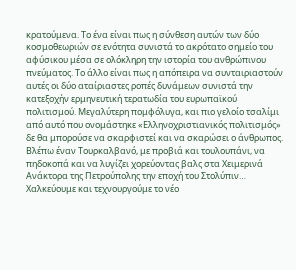κρατούμενα. Το ένα είναι πως η σύνθεση αυτών των δύο κοσμοθεωριών σε ενότητα συνιστά το ακρότατο σημείο του αφύσικου μέσα σε ολόκληρη την ιστορία του ανθρώπινου πνεύματος. Το άλλο είναι πως η απόπειρα να συνταιριαστούν αυτές οι δύο αταίριαστες ροπές δυνάμεων συνιστά την κατεξοχήν ερμηνευτική τερατωδία του ευρωπαϊκού πολιτισμού. Μεγαλύτερη πομφόλυγα, και πιο γελοίο τσαλίμι από αυτό που ονομάστηκε «Ελληνοχριστιανικός πολιτισμός» δε θα μπορούσε να σκαρφιστεί και να σκαρώσει ο άνθρωπος. Βλέπω έναν Τουρκαλβανό, με προβιά και τουλουπάνι, να πηδοκοπά και να λυγίζει χορεύοντας βαλς στα Χειμερινά Ανάκτορα της Πετρούπολης την εποχή του Στολύπιν…
Χαλκεύουμε και τεχνουργούμε το νέο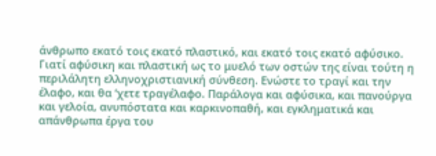άνθρωπο εκατό τοις εκατό πλαστικό, και εκατό τοις εκατό αφύσικο. Γιατί αφύσικη και πλαστική ως το μυελό των οστών της είναι τούτη η περιλάλητη ελληνοχριστιανική σύνθεση. Ενώστε το τραγί και την έλαφο, και θα ‘χετε τραγέλαφο. Παράλογα και αφύσικα, και πανούργα και γελοία, ανυπόστατα και καρκινοπαθή, και εγκληματικά και απάνθρωπα έργα του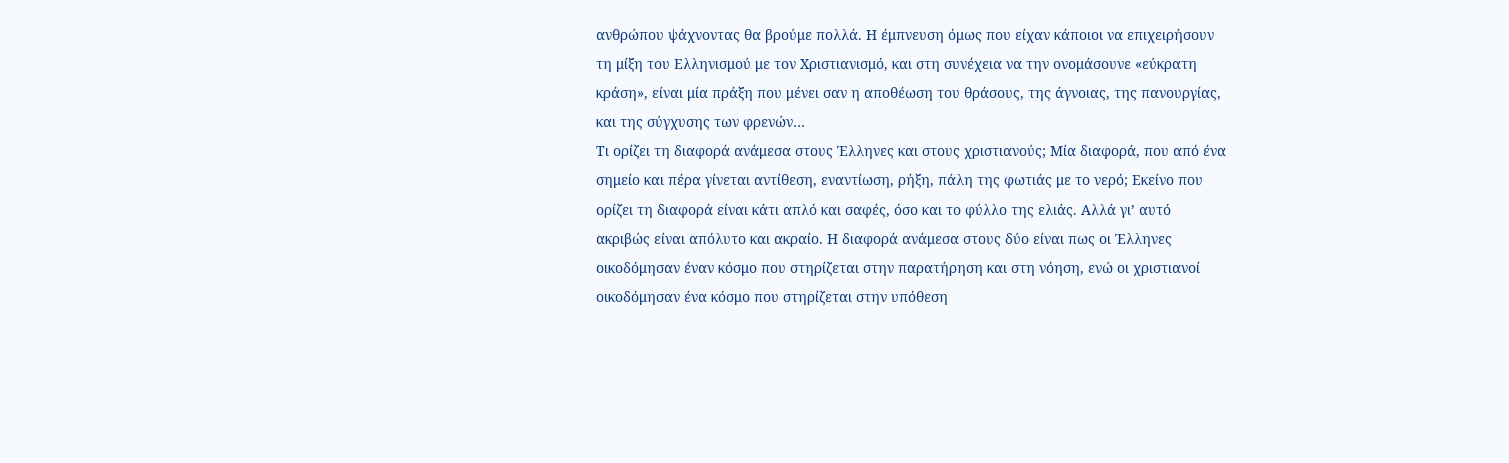ανθρώπου ψάχνοντας θα βρούμε πολλά. Η έμπνευση όμως που είχαν κάποιοι να επιχειρήσουν τη μίξη του Ελληνισμού με τον Χριστιανισμό, και στη συνέχεια να την ονομάσουνε «εύκρατη κράση», είναι μία πράξη που μένει σαν η αποθέωση του θράσους, της άγνοιας, της πανουργίας, και της σύγχυσης των φρενών…
Τι ορίζει τη διαφορά ανάμεσα στους Έλληνες και στους χριστιανούς; Μία διαφορά, που από ένα σημείο και πέρα γίνεται αντίθεση, εναντίωση, ρήξη, πάλη της φωτιάς με το νερό; Εκείνο που ορίζει τη διαφορά είναι κάτι απλό και σαφές, όσο και το φύλλο της ελιάς. Αλλά γι’ αυτό ακριβώς είναι απόλυτο και ακραίο. Η διαφορά ανάμεσα στους δύο είναι πως οι Έλληνες οικοδόμησαν έναν κόσμο που στηρίζεται στην παρατήρηση και στη νόηση, ενώ οι χριστιανοί οικοδόμησαν ένα κόσμο που στηρίζεται στην υπόθεση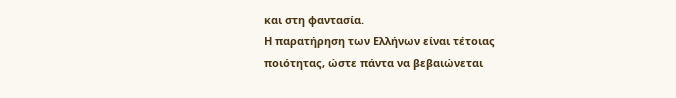και στη φαντασία.
Η παρατήρηση των Ελλήνων είναι τέτοιας ποιότητας, ώστε πάντα να βεβαιώνεται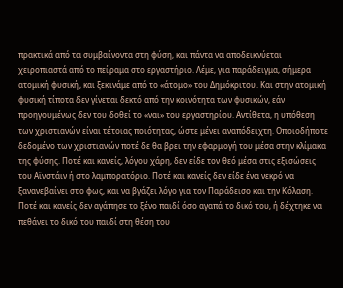πρακτικά από τα συμβαίνοντα στη φύση, και πάντα να αποδεικνύεται χειροπιαστά από το πείραμα στο εργαστήριο. Λέμε, για παράδειγμα, σήμερα ατομική φυσική, και ξεκινάμε από το «άτομο» του Δημόκριτου. Και στην ατομική φυσική τίποτα δεν γίνεται δεκτό από την κοινότητα των φυσικών, εάν προηγουμένως δεν του δοθεί το «ναι» του εργαστηρίου. Αντίθετα, η υπόθεση των χριστιανών είναι τέτοιας ποιότητας, ώστε μένει αναπόδειχτη. Οποιοδήποτε δεδομένο των χριστιανών ποτέ δε θα βρει την εφαρμογή του μέσα στην κλίμακα της φύσης. Ποτέ και κανείς, λόγου χάρη, δεν είδε τον θεό μέσα στις εξισώσεις του Αϊνστάιν ή στο λαμπορατόριο. Ποτέ και κανείς δεν είδε ένα νεκρό να ξανανεβαίνει στο φως, και να βγάζει λόγο για τον Παράδεισο και την Κόλαση. Ποτέ και κανείς δεν αγάπησε το ξένο παιδί όσο αγαπά το δικό του, ή δέχτηκε να πεθάνει το δικό του παιδί στη θέση του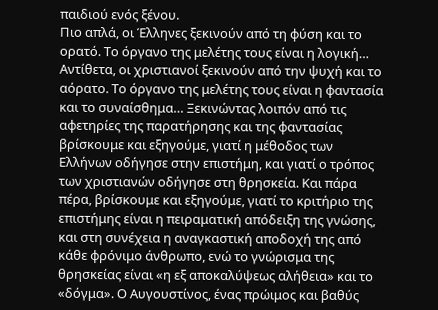παιδιού ενός ξένου.
Πιο απλά, οι Έλληνες ξεκινούν από τη φύση και το ορατό. Το όργανο της μελέτης τους είναι η λογική… Αντίθετα, οι χριστιανοί ξεκινούν από την ψυχή και το αόρατο. Το όργανο της μελέτης τους είναι η φαντασία και το συναίσθημα… Ξεκινώντας λοιπόν από τις αφετηρίες της παρατήρησης και της φαντασίας βρίσκουμε και εξηγούμε, γιατί η μέθοδος των Ελλήνων οδήγησε στην επιστήμη, και γιατί ο τρόπος των χριστιανών οδήγησε στη θρησκεία. Και πάρα πέρα, βρίσκουμε και εξηγούμε, γιατί το κριτήριο της επιστήμης είναι η πειραματική απόδειξη της γνώσης, και στη συνέχεια η αναγκαστική αποδοχή της από κάθε φρόνιμο άνθρωπο, ενώ το γνώρισμα της θρησκείας είναι «η εξ αποκαλύψεως αλήθεια» και το «δόγμα». Ο Αυγουστίνος, ένας πρώιμος και βαθύς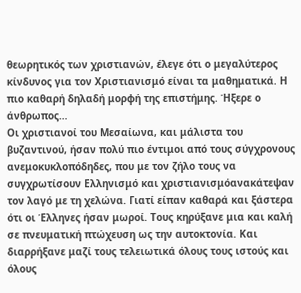θεωρητικός των χριστιανών, έλεγε ότι ο μεγαλύτερος κίνδυνος για τον Χριστιανισμό είναι τα μαθηματικά. Η πιο καθαρή δηλαδή μορφή της επιστήμης. Ήξερε ο άνθρωπος…
Οι χριστιανοί του Μεσαίωνα, και μάλιστα του βυζαντινού, ήσαν πολύ πιο έντιμοι από τους σύγχρονους ανεμοκυκλοπόδηδες, που με τον ζήλο τους να συγχρωτίσουν Ελληνισμό και χριστιανισμόανακάτεψαν τον λαγό με τη χελώνα. Γιατί είπαν καθαρά και ξάστερα ότι οι Έλληνες ήσαν μωροί. Τους κηρύξανε μια και καλή σε πνευματική πτώχευση ως την αυτοκτονία. Και διαρρήξανε μαζί τους τελειωτικά όλους τους ιστούς και όλους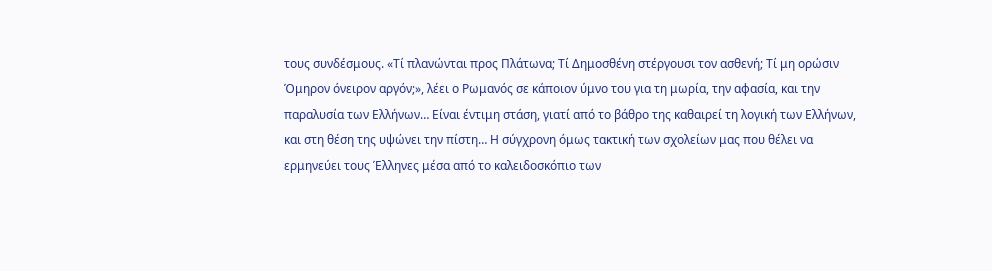τους συνδέσμους. «Τί πλανώνται προς Πλάτωνα; Τί Δημοσθένη στέργουσι τον ασθενή; Τί μη ορώσιν Όμηρον όνειρον αργόν;», λέει ο Ρωμανός σε κάποιον ύμνο του για τη μωρία, την αφασία, και την παραλυσία των Ελλήνων… Είναι έντιμη στάση, γιατί από το βάθρο της καθαιρεί τη λογική των Ελλήνων, και στη θέση της υψώνει την πίστη… Η σύγχρονη όμως τακτική των σχολείων μας που θέλει να ερμηνεύει τους Έλληνες μέσα από το καλειδοσκόπιο των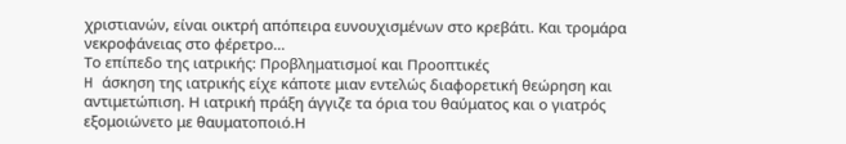χριστιανών, είναι οικτρή απόπειρα ευνουχισμένων στο κρεβάτι. Και τρομάρα νεκροφάνειας στο φέρετρο…
Το επίπεδο της ιατρικής: Προβληματισμοί και Προοπτικές
H άσκηση της ιατρικής είχε κάποτε μιαν εντελώς διαφορετική θεώρηση και αντιμετώπιση. Η ιατρική πράξη άγγιζε τα όρια του θαύματος και ο γιατρός εξομοιώνετο με θαυματοποιό.Η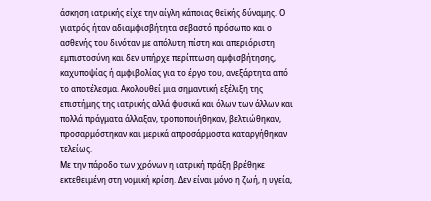άσκηση ιατρικής είχε την αίγλη κάποιας θεϊκής δύναμης. Ο γιατρός ήταν αδιαμφισβήτητα σεβαστό πρόσωπο και ο ασθενής του δινόταν με απόλυτη πίστη και απεριόριστη εμπιστοσύνη και δεν υπήρχε περίπτωση αμφισβήτησης, καχυποψίας ή αμφιβολίας για το έργο του, ανεξάρτητα από το αποτέλεσμα. Ακολουθεί μια σημαντική εξέλιξη της επιστήμης της ιατρικής αλλά φυσικά και όλων των άλλων και πολλά πράγματα άλλαξαν, τροποποιήθηκαν, βελτιώθηκαν, προσαρμόστηκαν και μερικά απροσάρμοστα καταργήθηκαν τελείως.
Mε την πάροδο των χρόνων η ιατρική πράξη βρέθηκε εκτεθειμένη στη νομική κρίση. Δεν είναι μόνο η ζωή, η υγεία,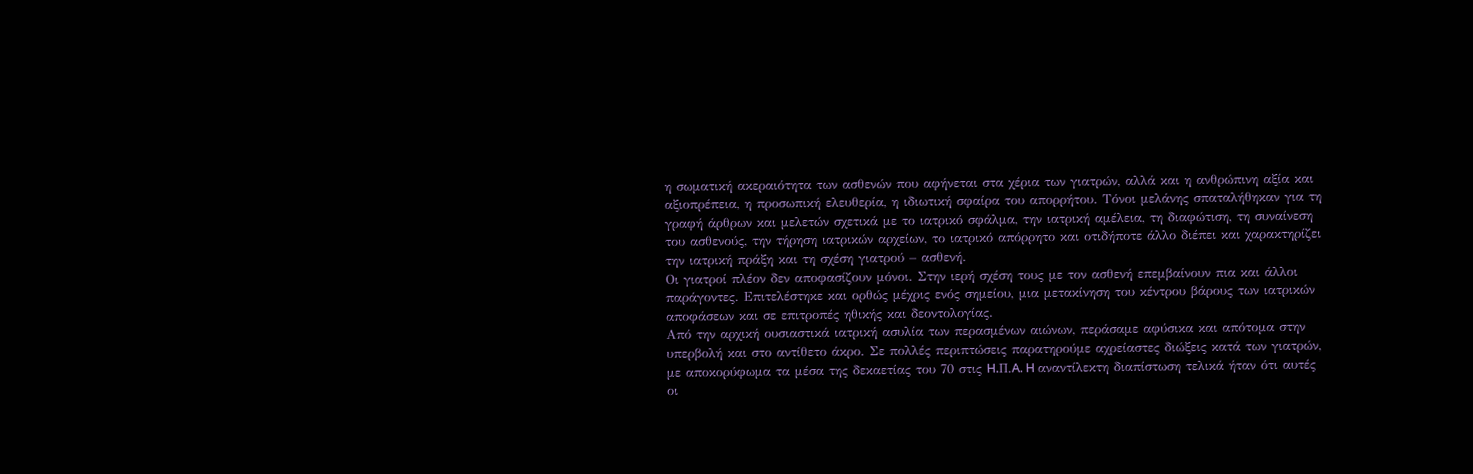η σωματική ακεραιότητα των ασθενών που αφήνεται στα χέρια των γιατρών, αλλά και η ανθρώπινη αξία και αξιοπρέπεια, η προσωπική ελευθερία, η ιδιωτική σφαίρα του απορρήτου. Tόνοι μελάνης σπαταλήθηκαν για τη γραφή άρθρων και μελετών σχετικά με το ιατρικό σφάλμα, την ιατρική αμέλεια, τη διαφώτιση, τη συναίνεση του ασθενούς, την τήρηση ιατρικών αρχείων, το ιατρικό απόρρητο και οτιδήποτε άλλο διέπει και χαρακτηρίζει την ιατρική πράξη και τη σχέση γιατρού – ασθενή.
Oι γιατροί πλέον δεν αποφασίζουν μόνοι. Στην ιερή σχέση τους με τον ασθενή επεμβαίνουν πια και άλλοι παράγοντες. Επιτελέστηκε και ορθώς μέχρις ενός σημείου, μια μετακίνηση του κέντρου βάρους των ιατρικών αποφάσεων και σε επιτροπές ηθικής και δεοντολογίας.
Aπό την αρχική ουσιαστικά ιατρική ασυλία των περασμένων αιώνων, περάσαμε αφύσικα και απότομα στην υπερβολή και στο αντίθετο άκρο. Σε πολλές περιπτώσεις παρατηρούμε αχρείαστες διώξεις κατά των γιατρών, με αποκορύφωμα τα μέσα της δεκαετίας του 70 στις H.Π.A. H αναντίλεκτη διαπίστωση τελικά ήταν ότι αυτές οι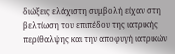διώξεις ελάχιστη συμβολή είχαν στη βελτίωση του επιπέδου της ιατρικής περίθαλψης και την αποφυγή ιατρικών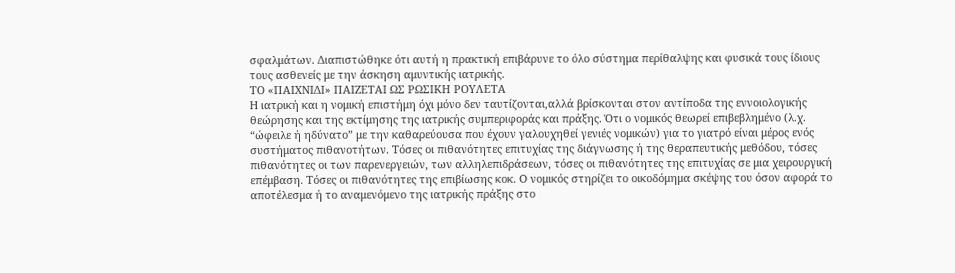σφαλμάτων. Διαπιστώθηκε ότι αυτή η πρακτική επιβάρυνε το όλο σύστημα περίθαλψης και φυσικά τους ίδιους τους ασθενείς με την άσκηση αμυντικής ιατρικής.
ΤΟ «ΠΑΙΧΝΙΔΙ» ΠΑΙΖΕΤΑΙ ΩΣ ΡΩΣΙΚΗ ΡΟΥΛΕΤΑ
H ιατρική και η νομική επιστήμη όχι μόνο δεν ταυτίζονται,αλλά βρίσκονται στον αντίποδα της εννοιολογικής θεώρησης και της εκτίμησης της ιατρικής συμπεριφοράς και πράξης. Ότι ο νομικός θεωρεί επιβεβλημένο (λ.χ. “ώφειλε ή ηδύνατο” με την καθαρεύουσα που έχουν γαλουχηθεί γενιές νομικών) για το γιατρό είναι μέρος ενός συστήματος πιθανοτήτων. Tόσες οι πιθανότητες επιτυχίας της διάγνωσης ή της θεραπευτικής μεθόδου, τόσες πιθανότητες οι των παρενεργειών, των αλληλεπιδράσεων, τόσες οι πιθανότητες της επιτυχίας σε μια χειρουργική επέμβαση. Τόσες οι πιθανότητες της επιβίωσης κοκ. O νομικός στηρίζει το οικοδόμημα σκέψης του όσον αφορά το αποτέλεσμα ή το αναμενόμενο της ιατρικής πράξης στο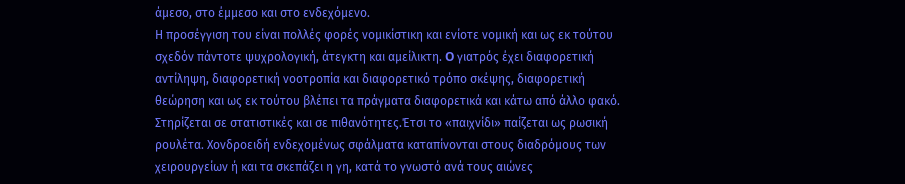άμεσο, στο έμμεσο και στο ενδεχόμενο.
Η προσέγγιση του είναι πολλές φορές νομικίστικη και ενίοτε νομική και ως εκ τούτου σχεδόν πάντοτε ψυχρολογική, άτεγκτη και αμείλικτη. O γιατρός έχει διαφορετική αντίληψη, διαφορετική νοοτροπία και διαφορετικό τρόπο σκέψης, διαφορετική θεώρηση και ως εκ τούτου βλέπει τα πράγματα διαφορετικά και κάτω από άλλο φακό. Στηρίζεται σε στατιστικές και σε πιθανότητες.Έτσι το «παιχνίδι» παίζεται ως ρωσική ρουλέτα. Χονδροειδή ενδεχομένως σφάλματα καταπίνονται στους διαδρόμους των χειρουργείων ή και τα σκεπάζει η γη, κατά το γνωστό ανά τους αιώνες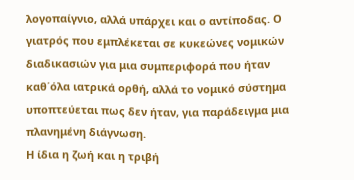λογοπαίγνιο, αλλά υπάρχει και ο αντίποδας. Ο γιατρός που εμπλέκεται σε κυκεώνες νομικών διαδικασιών για μια συμπεριφορά που ήταν καθ΄όλα ιατρικά ορθή, αλλά το νομικό σύστημα υποπτεύεται πως δεν ήταν, για παράδειγμα μια πλανημένη διάγνωση.
Η ίδια η ζωή και η τριβή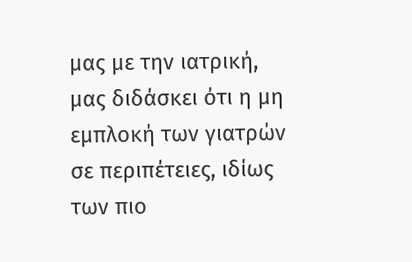μας με την ιατρική, μας διδάσκει ότι η μη εμπλοκή των γιατρών σε περιπέτειες, ιδίως των πιο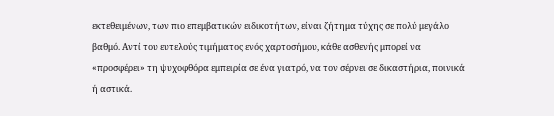εκτεθειμένων, των πιο επεμβατικών ειδικοτήτων, είναι ζήτημα τύχης σε πολύ μεγάλο βαθμό. Αντί του ευτελούς τιμήματος ενός χαρτοσήμου, κάθε ασθενής μπορεί να «προσφέρει» τη ψυχοφθόρα εμπειρία σε ένα γιατρό, να τον σέρνει σε δικαστήρια, ποινικά ή αστικά.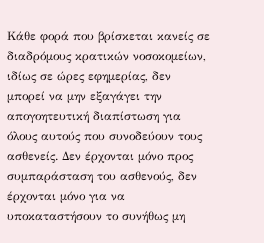Κάθε φορά που βρίσκεται κανείς σε διαδρόμους κρατικών νοσοκομείων, ιδίως σε ώρες εφημερίας, δεν μπορεί να μην εξαγάγει την απογοητευτική διαπίστωση για όλους αυτούς που συνοδεύουν τους ασθενείς. Δεν έρχονται μόνο προς συμπαράσταση του ασθενούς, δεν έρχονται μόνο για να υποκαταστήσουν το συνήθως μη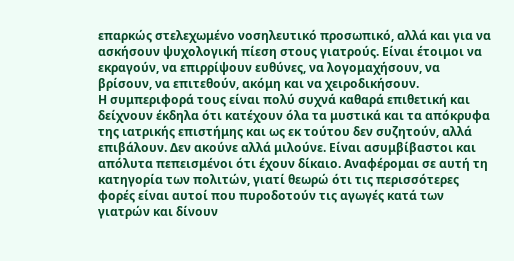επαρκώς στελεχωμένο νοσηλευτικό προσωπικό, αλλά και για να ασκήσουν ψυχολογική πίεση στους γιατρούς. Είναι έτοιμοι να εκραγούν, να επιρρίψουν ευθύνες, να λογομαχήσουν, να βρίσουν, να επιτεθούν, ακόμη και να χειροδικήσουν.
Η συμπεριφορά τους είναι πολύ συχνά καθαρά επιθετική και δείχνουν έκδηλα ότι κατέχουν όλα τα μυστικά και τα απόκρυφα της ιατρικής επιστήμης και ως εκ τούτου δεν συζητούν, αλλά επιβάλουν. Δεν ακούνε αλλά μιλούνε. Είναι ασυμβίβαστοι και απόλυτα πεπεισμένοι ότι έχουν δίκαιο. Αναφέρομαι σε αυτή τη κατηγορία των πολιτών, γιατί θεωρώ ότι τις περισσότερες φορές είναι αυτοί που πυροδοτούν τις αγωγές κατά των γιατρών και δίνουν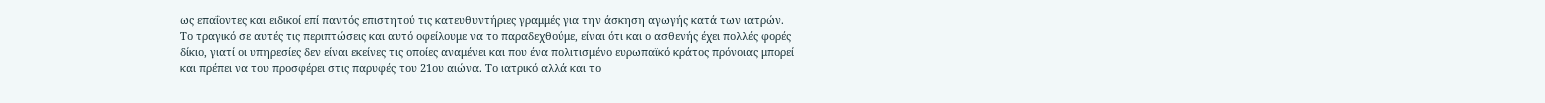ως επαΐοντες και ειδικοί επί παντός επιστητού τις κατευθυντήριες γραμμές για την άσκηση αγωγής κατά των ιατρών.
Το τραγικό σε αυτές τις περιπτώσεις και αυτό οφείλουμε να το παραδεχθούμε, είναι ότι και ο ασθενής έχει πολλές φορές δίκιο, γιατί οι υπηρεσίες δεν είναι εκείνες τις οποίες αναμένει και που ένα πολιτισμένο ευρωπαϊκό κράτος πρόνοιας μπορεί και πρέπει να του προσφέρει στις παρυφές του 21ου αιώνα. Το ιατρικό αλλά και το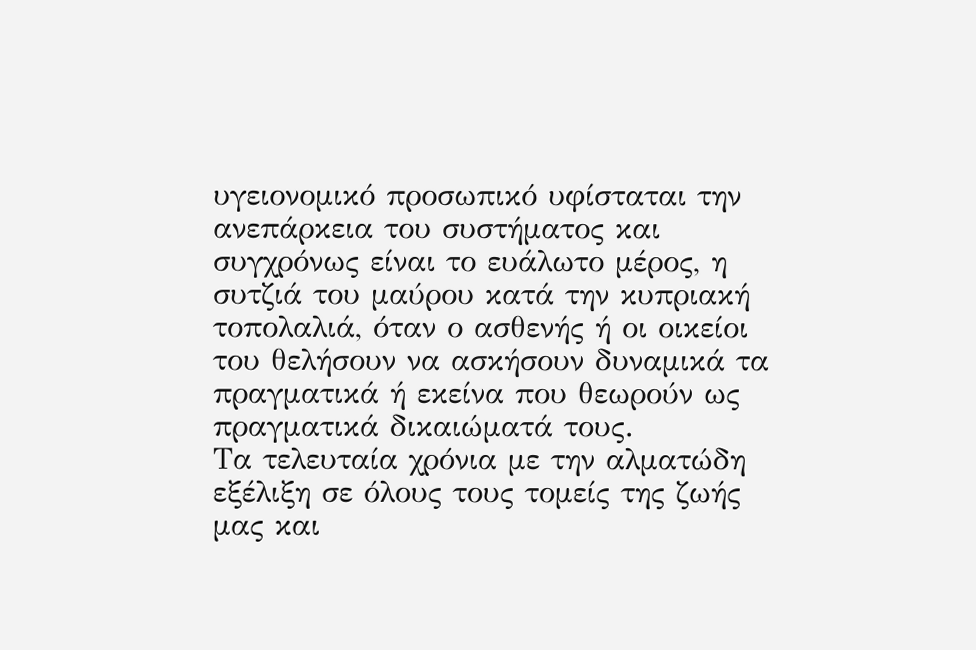υγειονομικό προσωπικό υφίσταται την ανεπάρκεια του συστήματος και συγχρόνως είναι το ευάλωτο μέρος, η συτζιά του μαύρου κατά την κυπριακή τοπολαλιά, όταν ο ασθενής ή οι οικείοι του θελήσουν να ασκήσουν δυναμικά τα πραγματικά ή εκείνα που θεωρούν ως πραγματικά δικαιώματά τους.
Τα τελευταία χρόνια με την αλματώδη εξέλιξη σε όλους τους τομείς της ζωής μας και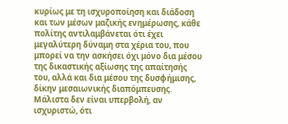κυρίως με τη ισχυροποίηση και διάδοση και των μέσων μαζικής ενημέρωσης, κάθε πολίτης αντιλαμβάνεται ότι έχει μεγαλύτερη δύναμη στα χέρια του, που μπορεί να την ασκήσει όχι μόνο δια μέσου της δικαστικής αξίωσης της απαίτησής του, αλλά και δια μέσου της δυσφήμισης, δίκην μεσαιωνικής διαπόμπευσης. Μάλιστα δεν είναι υπερβολή, αν ισχυριστώ, ότι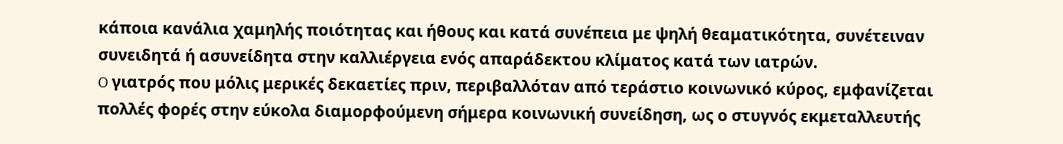κάποια κανάλια χαμηλής ποιότητας και ήθους και κατά συνέπεια με ψηλή θεαματικότητα, συνέτειναν συνειδητά ή ασυνείδητα στην καλλιέργεια ενός απαράδεκτου κλίματος κατά των ιατρών.
O γιατρός που μόλις μερικές δεκαετίες πριν, περιβαλλόταν από τεράστιο κοινωνικό κύρος, εμφανίζεται πολλές φορές στην εύκολα διαμορφούμενη σήμερα κοινωνική συνείδηση, ως ο στυγνός εκμεταλλευτής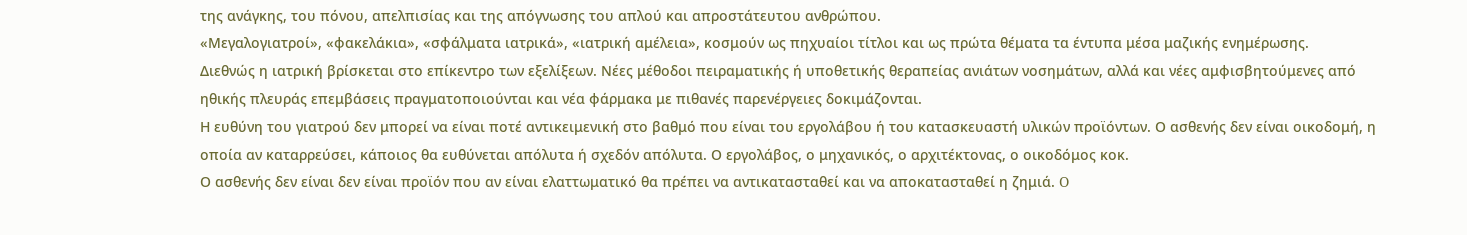της ανάγκης, του πόνου, απελπισίας και της απόγνωσης του απλού και απροστάτευτου ανθρώπου.
«Μεγαλογιατροί», «φακελάκια», «σφάλματα ιατρικά», «ιατρική αμέλεια», κοσμούν ως πηχυαίοι τίτλοι και ως πρώτα θέματα τα έντυπα μέσα μαζικής ενημέρωσης.
Διεθνώς η ιατρική βρίσκεται στο επίκεντρο των εξελίξεων. Νέες μέθοδοι πειραματικής ή υποθετικής θεραπείας ανιάτων νοσημάτων, αλλά και νέες αμφισβητούμενες από ηθικής πλευράς επεμβάσεις πραγματοποιούνται και νέα φάρμακα με πιθανές παρενέργειες δοκιμάζονται.
Η ευθύνη του γιατρού δεν μπορεί να είναι ποτέ αντικειμενική στο βαθμό που είναι του εργολάβου ή του κατασκευαστή υλικών προϊόντων. Ο ασθενής δεν είναι οικοδομή, η οποία αν καταρρεύσει, κάποιος θα ευθύνεται απόλυτα ή σχεδόν απόλυτα. Ο εργολάβος, ο μηχανικός, ο αρχιτέκτονας, ο οικοδόμος κοκ.
Ο ασθενής δεν είναι δεν είναι προϊόν που αν είναι ελαττωματικό θα πρέπει να αντικατασταθεί και να αποκατασταθεί η ζημιά. O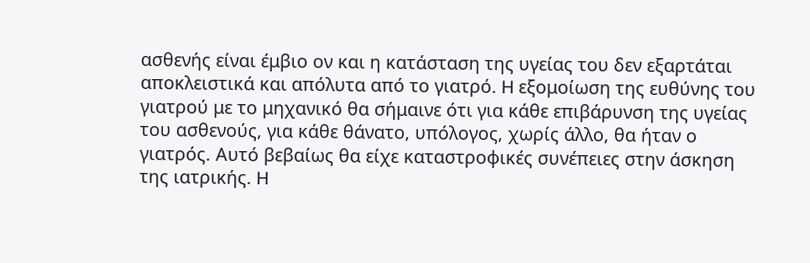ασθενής είναι έμβιο ον και η κατάσταση της υγείας του δεν εξαρτάται αποκλειστικά και απόλυτα από το γιατρό. H εξομοίωση της ευθύνης του γιατρού με το μηχανικό θα σήμαινε ότι για κάθε επιβάρυνση της υγείας του ασθενούς, για κάθε θάνατο, υπόλογος, χωρίς άλλο, θα ήταν ο γιατρός. Αυτό βεβαίως θα είχε καταστροφικές συνέπειες στην άσκηση της ιατρικής. H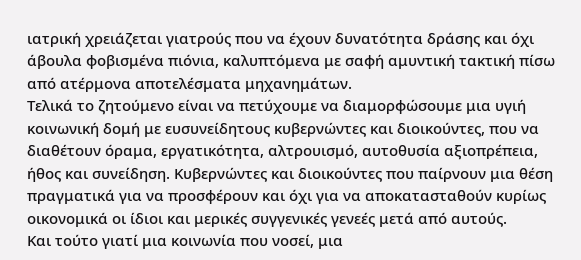ιατρική χρειάζεται γιατρούς που να έχουν δυνατότητα δράσης και όχι άβουλα φοβισμένα πιόνια, καλυπτόμενα με σαφή αμυντική τακτική πίσω από ατέρμονα αποτελέσματα μηχανημάτων.
Τελικά το ζητούμενο είναι να πετύχουμε να διαμορφώσουμε μια υγιή κοινωνική δομή με ευσυνείδητους κυβερνώντες και διοικούντες, που να διαθέτουν όραμα, εργατικότητα, αλτρουισμό, αυτοθυσία αξιοπρέπεια, ήθος και συνείδηση. Κυβερνώντες και διοικούντες που παίρνουν μια θέση πραγματικά για να προσφέρουν και όχι για να αποκατασταθούν κυρίως οικονομικά οι ίδιοι και μερικές συγγενικές γενεές μετά από αυτούς.
Και τούτο γιατί μια κοινωνία που νοσεί, μια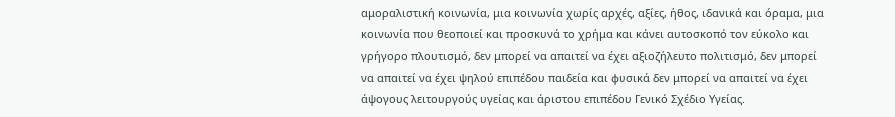αμοραλιστική κοινωνία, μια κοινωνία χωρίς αρχές, αξίες, ήθος, ιδανικά και όραμα, μια κοινωνία που θεοποιεί και προσκυνά το χρήμα και κάνει αυτοσκοπό τον εύκολο και γρήγορο πλουτισμό, δεν μπορεί να απαιτεί να έχει αξιοζήλευτο πολιτισμό, δεν μπορεί να απαιτεί να έχει ψηλού επιπέδου παιδεία και φυσικά δεν μπορεί να απαιτεί να έχει άψογους λειτουργούς υγείας και άριστου επιπέδου Γενικό Σχέδιο Υγείας.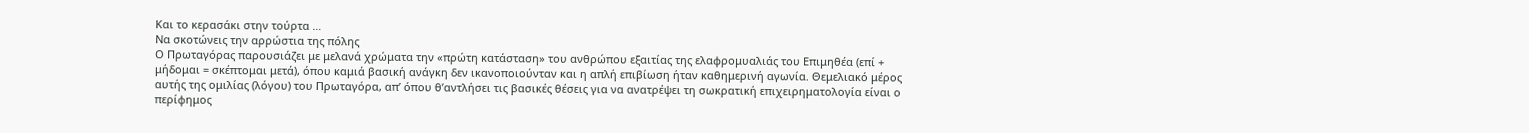Και το κερασάκι στην τούρτα …
Να σκοτώνεις την αρρώστια της πόλης
Ο Πρωταγόρας παρουσιάζει με μελανά χρώματα την «πρώτη κατάσταση» του ανθρώπου εξαιτίας της ελαφρομυαλιάς του Επιμηθέα (επί + μήδομαι = σκέπτομαι μετά), όπου καμιά βασική ανάγκη δεν ικανοποιούνταν και η απλή επιβίωση ήταν καθημερινή αγωνία. Θεμελιακό μέρος αυτής της ομιλίας (λόγου) του Πρωταγόρα, απ’ όπου θ’αντλήσει τις βασικές θέσεις για να ανατρέψει τη σωκρατική επιχειρηματολογία είναι ο περίφημος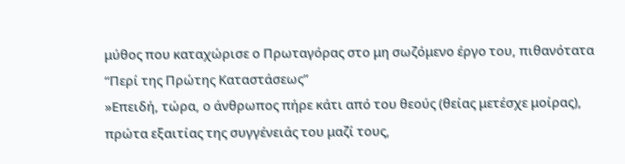μύθος που καταχώρισε ο Πρωταγόρας στο μη σωζόμενο έργο του, πιθανότατα “Περί της Πρώτης Καταστάσεως”
»Επειδή, τώρα, ο άνθρωπος πήρε κάτι από του θεούς (θείας μετέσχε μοίρας), πρώτα εξαιτίας της συγγένειάς του μαζί τους,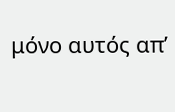μόνο αυτός απ’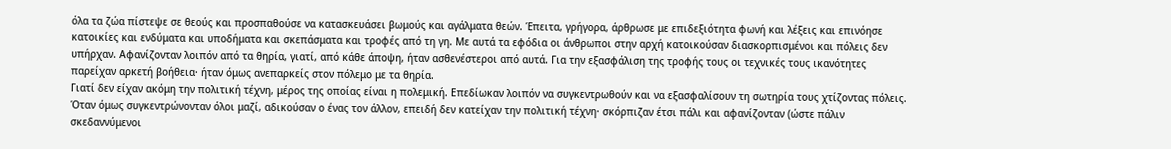όλα τα ζώα πίστεψε σε θεούς και προσπαθούσε να κατασκευάσει βωμούς και αγάλματα θεών. Έπειτα, γρήγορα, άρθρωσε με επιδεξιότητα φωνή και λέξεις και επινόησε κατοικίες και ενδύματα και υποδήματα και σκεπάσματα και τροφές από τη γη. Με αυτά τα εφόδια οι άνθρωποι στην αρχή κατοικούσαν διασκορπισμένοι και πόλεις δεν υπήρχαν. Αφανίζονταν λοιπόν από τα θηρία, γιατί, από κάθε άποψη, ήταν ασθενέστεροι από αυτά. Για την εξασφάλιση της τροφής τους οι τεχνικές τους ικανότητες παρείχαν αρκετή βοήθεια· ήταν όμως ανεπαρκείς στον πόλεμο με τα θηρία.
Γιατί δεν είχαν ακόμη την πολιτική τέχνη, μέρος της οποίας είναι η πολεμική. Επεδίωκαν λοιπόν να συγκεντρωθούν και να εξασφαλίσουν τη σωτηρία τους χτίζοντας πόλεις. Όταν όμως συγκεντρώνονταν όλοι μαζί, αδικούσαν ο ένας τον άλλον, επειδή δεν κατείχαν την πολιτική τέχνη· σκόρπιζαν έτσι πάλι και αφανίζονταν (ώστε πάλιν σκεδαννύμενοι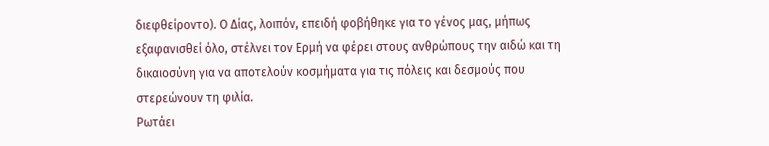διεφθείροντο). Ο Δίας, λοιπόν, επειδή φοβήθηκε για το γένος μας, μήπως εξαφανισθεί όλο, στέλνει τον Ερμή να φέρει στους ανθρώπους την αιδώ και τη δικαιοσύνη για να αποτελούν κοσμήματα για τις πόλεις και δεσμούς που στερεώνουν τη φιλία.
Ρωτάει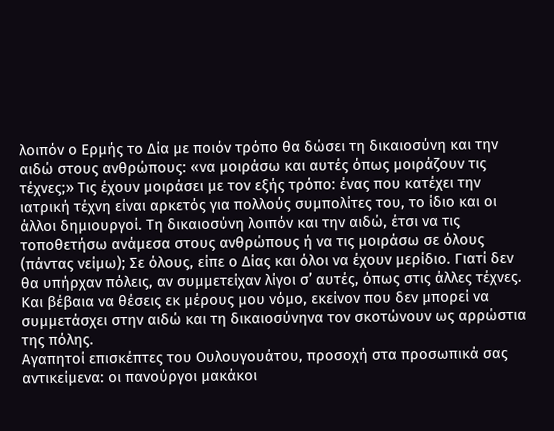λοιπόν ο Ερμής το Δία με ποιόν τρόπο θα δώσει τη δικαιοσύνη και την αιδώ στους ανθρώπους: «να μοιράσω και αυτές όπως μοιράζουν τις τέχνες;» Τις έχουν μοιράσει με τον εξής τρόπο: ένας που κατέχει την ιατρική τέχνη είναι αρκετός για πολλούς συμπολίτες του, το ίδιο και οι άλλοι δημιουργοί. Τη δικαιοσύνη λοιπόν και την αιδώ, έτσι να τις τοποθετήσω ανάμεσα στους ανθρώπους ή να τις μοιράσω σε όλους (πάντας νείμω); Σε όλους, είπε ο Δίας και όλοι να έχουν μερίδιο. Γιατί δεν θα υπήρχαν πόλεις, αν συμμετείχαν λίγοι σ’ αυτές, όπως στις άλλες τέχνες. Και βέβαια να θέσεις εκ μέρους μου νόμο, εκείνον που δεν μπορεί να συμμετάσχει στην αιδώ και τη δικαιοσύνηνα τον σκοτώνουν ως αρρώστια της πόλης.
Αγαπητοί επισκέπτες του Ουλουγουάτου, προσοχή στα προσωπικά σας αντικείμενα: οι πανούργοι μακάκοι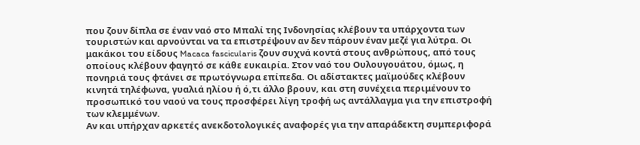που ζουν δίπλα σε έναν ναό στο Μπαλί της Ινδονησίας κλέβουν τα υπάρχοντα των τουριστών και αρνούνται να τα επιστρέψουν αν δεν πάρουν έναν μεζέ για λύτρα. Οι μακάκοι του είδους Macaca fascicularis ζουν συχνά κοντά στους ανθρώπους, από τους οποίους κλέβουν φαγητό σε κάθε ευκαιρία. Στον ναό του Ουλουγουάτου, όμως, η πονηριά τους φτάνει σε πρωτόγνωρα επίπεδα. Οι αδίστακτες μαϊμούδες κλέβουν κινητά τηλέφωνα, γυαλιά ηλίου ή ό,τι άλλο βρουν, και στη συνέχεια περιμένουν το προσωπικό του ναού να τους προσφέρει λίγη τροφή ως αντάλλαγμα για την επιστροφή των κλεμμένων.
Αν και υπήρχαν αρκετές ανεκδοτολογικές αναφορές για την απαράδεκτη συμπεριφορά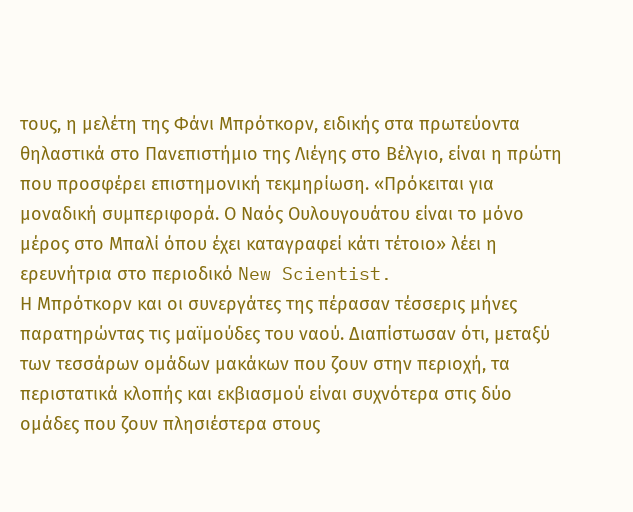τους, η μελέτη της Φάνι Μπρότκορν, ειδικής στα πρωτεύοντα θηλαστικά στο Πανεπιστήμιο της Λιέγης στο Βέλγιο, είναι η πρώτη που προσφέρει επιστημονική τεκμηρίωση. «Πρόκειται για μοναδική συμπεριφορά. Ο Ναός Ουλουγουάτου είναι το μόνο μέρος στο Μπαλί όπου έχει καταγραφεί κάτι τέτοιο» λέει η ερευνήτρια στο περιοδικό New Scientist.
Η Μπρότκορν και οι συνεργάτες της πέρασαν τέσσερις μήνες παρατηρώντας τις μαϊμούδες του ναού. Διαπίστωσαν ότι, μεταξύ των τεσσάρων ομάδων μακάκων που ζουν στην περιοχή, τα περιστατικά κλοπής και εκβιασμού είναι συχνότερα στις δύο ομάδες που ζουν πλησιέστερα στους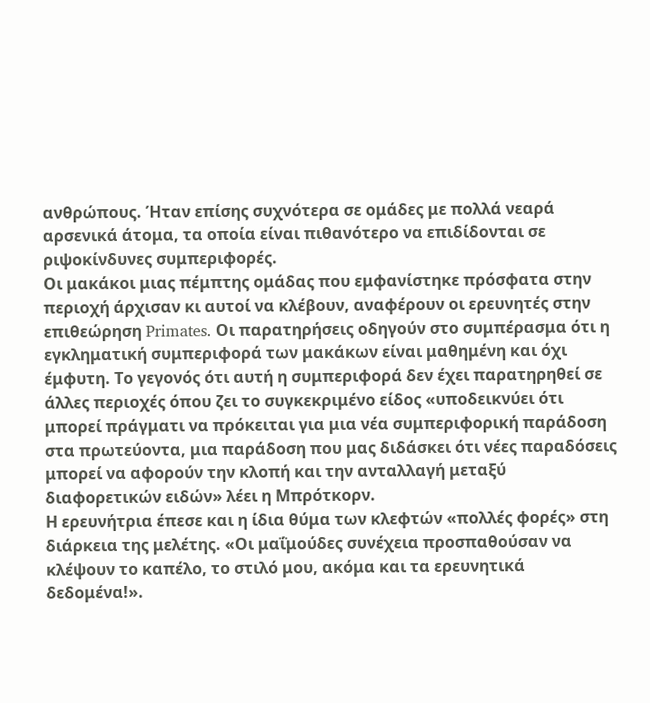ανθρώπους. Ήταν επίσης συχνότερα σε ομάδες με πολλά νεαρά αρσενικά άτομα, τα οποία είναι πιθανότερο να επιδίδονται σε ριψοκίνδυνες συμπεριφορές.
Οι μακάκοι μιας πέμπτης ομάδας που εμφανίστηκε πρόσφατα στην περιοχή άρχισαν κι αυτοί να κλέβουν, αναφέρουν οι ερευνητές στην επιθεώρηση Primates. Οι παρατηρήσεις οδηγούν στο συμπέρασμα ότι η εγκληματική συμπεριφορά των μακάκων είναι μαθημένη και όχι έμφυτη. Το γεγονός ότι αυτή η συμπεριφορά δεν έχει παρατηρηθεί σε άλλες περιοχές όπου ζει το συγκεκριμένο είδος «υποδεικνύει ότι μπορεί πράγματι να πρόκειται για μια νέα συμπεριφορική παράδοση στα πρωτεύοντα, μια παράδοση που μας διδάσκει ότι νέες παραδόσεις μπορεί να αφορούν την κλοπή και την ανταλλαγή μεταξύ διαφορετικών ειδών» λέει η Μπρότκορν.
Η ερευνήτρια έπεσε και η ίδια θύμα των κλεφτών «πολλές φορές» στη διάρκεια της μελέτης. «Οι μαΐμούδες συνέχεια προσπαθούσαν να κλέψουν το καπέλο, το στιλό μου, ακόμα και τα ερευνητικά δεδομένα!».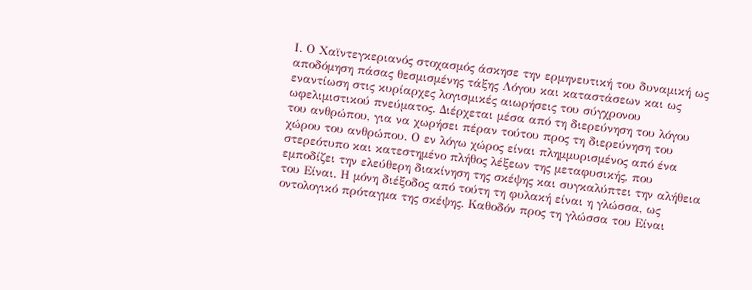Ι. Ο Χαϊντεγκεριανός στοχασμός άσκησε την ερμηνευτική του δυναμική ως αποδόμηση πάσας θεσμισμένης τάξης Λόγου και καταστάσεων και ως εναντίωση στις κυρίαρχες λογισμικές αιωρήσεις του σύγχρονου ωφελιμιστικού πνεύματος. Διέρχεται μέσα από τη διερεύνηση του λόγου του ανθρώπου, για να χωρήσει πέραν τούτου προς τη διερεύνηση του χώρου του ανθρώπου. Ο εν λόγω χώρος είναι πλημμυρισμένος από ένα στερεότυπο και κατεστημένο πλήθος λέξεων της μεταφυσικής, που εμποδίζει την ελεύθερη διακίνηση της σκέψης και συγκαλύπτει την αλήθεια του Είναι. Η μόνη διέξοδος από τούτη τη φυλακή είναι η γλώσσα, ως οντολογικό πρόταγμα της σκέψης. Καθοδόν προς τη γλώσσα του Είναι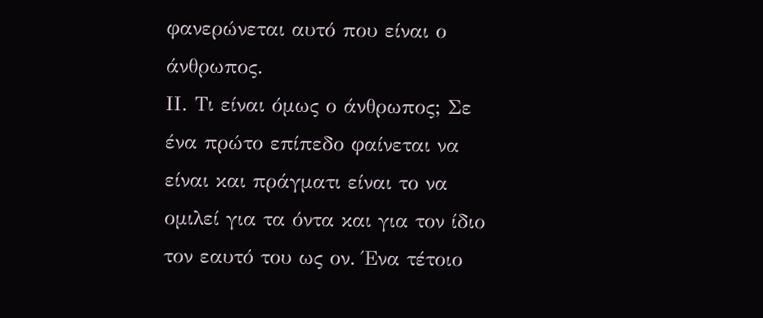φανερώνεται αυτό που είναι ο άνθρωπος.
ΙΙ. Τι είναι όμως ο άνθρωπος; Σε ένα πρώτο επίπεδο φαίνεται να είναι και πράγματι είναι το να ομιλεί για τα όντα και για τον ίδιο τον εαυτό του ως ον. Ένα τέτοιο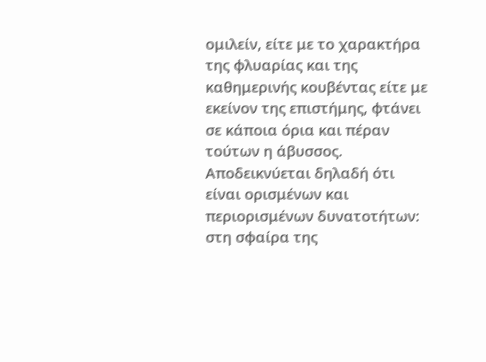ομιλείν, είτε με το χαρακτήρα της φλυαρίας και της καθημερινής κουβέντας είτε με εκείνον της επιστήμης, φτάνει σε κάποια όρια και πέραν τούτων η άβυσσος. Αποδεικνύεται δηλαδή ότι είναι ορισμένων και περιορισμένων δυνατοτήτων: στη σφαίρα της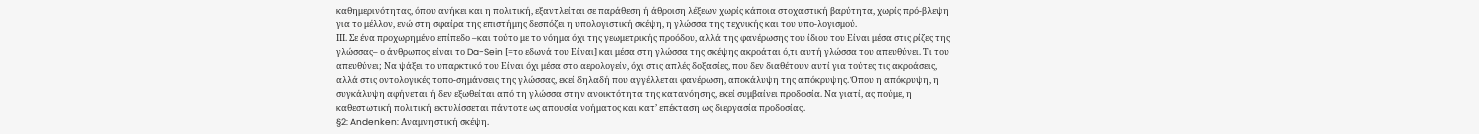καθημερινότητας, όπου ανήκει και η πολιτική, εξαντλείται σε παράθεση ή άθροιση λέξεων χωρίς κάποια στοχαστική βαρύτητα, χωρίς πρό-βλεψη για το μέλλον, ενώ στη σφαίρα της επιστήμης δεσπόζει η υπολογιστική σκέψη, η γλώσσα της τεχνικής και του υπο-λογισμού.
ΙΙΙ. Σε ένα προχωρημένο επίπεδο –και τούτο με το νόημα όχι της γεωμετρικής προόδου, αλλά της φανέρωσης του ίδιου του Είναι μέσα στις ρίζες της γλώσσας– ο άνθρωπος είναι το Da-Sein [=το εδωνά του Είναι] και μέσα στη γλώσσα της σκέψης ακροάται ό,τι αυτή γλώσσα του απευθύνει. Τι του απευθύνει; Να ψάξει το υπαρκτικό του Είναι όχι μέσα στο αερολογείν, όχι στις απλές δοξασίες, που δεν διαθέτουν αυτί για τούτες τις ακροάσεις, αλλά στις οντολογικές τοπο-σημάνσεις της γλώσσας, εκεί δηλαδή που αγγέλλεται φανέρωση, αποκάλυψη της απόκρυψης. Όπου η απόκρυψη, η συγκάλυψη αφήνεται ή δεν εξωθείται από τη γλώσσα στην ανοικτότητα της κατανόησης, εκεί συμβαίνει προδοσία. Να γιατί, ας πούμε, η καθεστωτική πολιτική εκτυλίσσεται πάντοτε ως απουσία νοήματος και κατ’ επέκταση ως διεργασία προδοσίας.
§2: Andenken: Αναμνηστική σκέψη.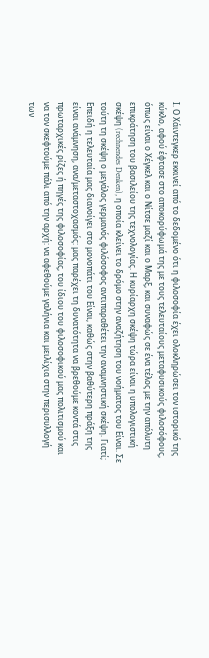Ι. Ο Χάιντεγκερ εκκινεί από το δεδομένο ότι η φιλοσοφία έχει ολοκληρώσει τον ιστορικό της κύκλο, αφού έφτασε στο αποκορύφωμά της με τους τελευταίους μεταφυσικούς φιλοσόφους, όπως είναι ο Χέγκελ και ο Νίτσε μαζί και ο Μαρξ, και συναφώς σε ένα τέλος με την απόλυτη επικράτηση του βασιλείου της τεχνολογίας. Η κυρίαρχη σκέψη τώρα είναι η υπολογιστική σκέψη (rechnendes Denken), η οποία κλείνει το δρόμο στην αναζήτηση του νοήματος του Είναι. Σε τούτη τη σκέψη ο μεγάλος γερμανός φιλόσοφος αντιπαραθέτει την αναμνηστική σκέψη. Γιατί; Επειδή η τελευταία μας διανοίγει στο μονοπάτι του Είναι, καθώς στην βαθύτερη πράξη της είναι ανάμνηση, ανα/μεταστοχασμός: μας παρέχει τη δυνατότητα να βρεθούμε κοντά στις πρωταρχικές ρίζες ή πηγές της φιλοσοφίας, του ίδιου του φιλοσοφικού μας πολιτισμού και να τον σκεφτούμε πάλι από την αρχή: να αφεθούμε γαλήνια και μειλίχια στην περισυλλογή των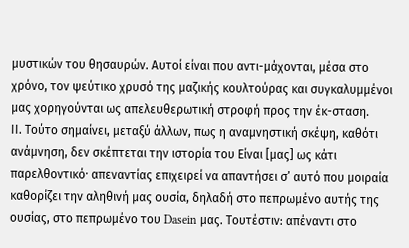μυστικών του θησαυρών. Αυτοί είναι που αντι-μάχονται, μέσα στο χρόνο, τον ψεύτικο χρυσό της μαζικής κουλτούρας και συγκαλυμμένοι μας χορηγούνται ως απελευθερωτική στροφή προς την έκ-σταση.
ΙΙ. Τούτο σημαίνει, μεταξύ άλλων, πως η αναμνηστική σκέψη, καθότι ανάμνηση, δεν σκέπτεται την ιστορία του Είναι [μας] ως κάτι παρελθοντικόˑ απεναντίας επιχειρεί να απαντήσει σ’ αυτό που μοιραία καθορίζει την αληθινή μας ουσία, δηλαδή στο πεπρωμένο αυτής της ουσίας, στο πεπρωμένο του Dasein μας. Τουτέστιν: απέναντι στο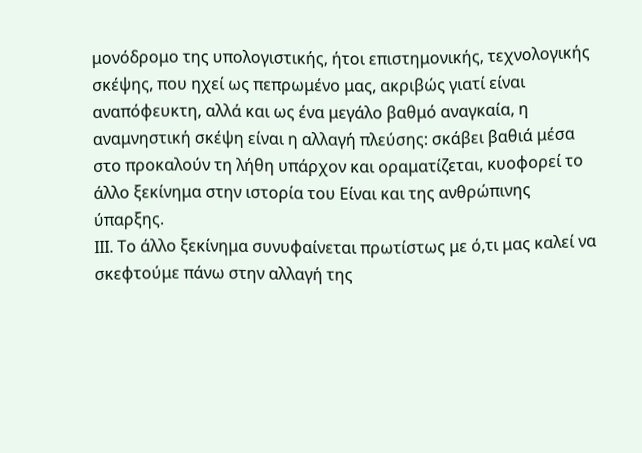μονόδρομο της υπολογιστικής, ήτοι επιστημονικής, τεχνολογικής σκέψης, που ηχεί ως πεπρωμένο μας, ακριβώς γιατί είναι αναπόφευκτη, αλλά και ως ένα μεγάλο βαθμό αναγκαία, η αναμνηστική σκέψη είναι η αλλαγή πλεύσης: σκάβει βαθιά μέσα στο προκαλούν τη λήθη υπάρχον και οραματίζεται, κυοφορεί το άλλο ξεκίνημα στην ιστορία του Είναι και της ανθρώπινης ύπαρξης.
ΙΙΙ. Το άλλο ξεκίνημα συνυφαίνεται πρωτίστως με ό,τι μας καλεί να σκεφτούμε πάνω στην αλλαγή της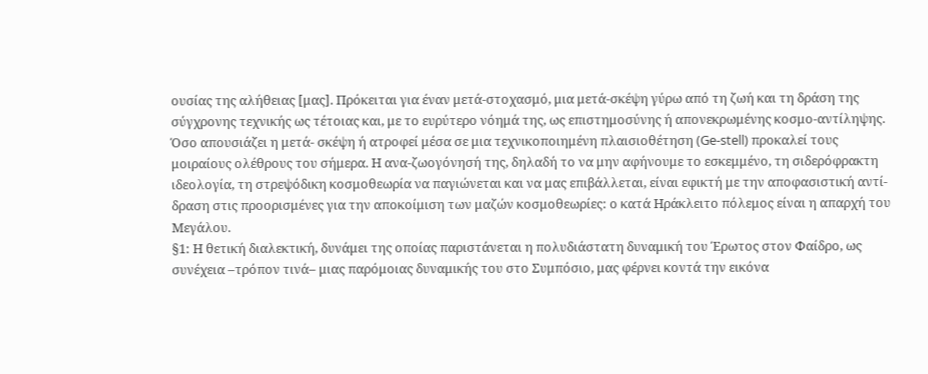ουσίας της αλήθειας [μας]. Πρόκειται για έναν μετά-στοχασμό, μια μετά-σκέψη γύρω από τη ζωή και τη δράση της σύγχρονης τεχνικής ως τέτοιας και, με το ευρύτερο νόημά της, ως επιστημοσύνης ή απονεκρωμένης κοσμο-αντίληψης. Όσο απουσιάζει η μετά- σκέψη ή ατροφεί μέσα σε μια τεχνικοποιημένη πλαισιοθέτηση (Ge-stell) προκαλεί τους μοιραίους ολέθρους του σήμερα. Η ανα-ζωογόνησή της, δηλαδή το να μην αφήνουμε το εσκεμμένο, τη σιδερόφρακτη ιδεολογία, τη στρεψόδικη κοσμοθεωρία να παγιώνεται και να μας επιβάλλεται, είναι εφικτή με την αποφασιστική αντί-δραση στις προορισμένες για την αποκοίμιση των μαζών κοσμοθεωρίες: ο κατά Ηράκλειτο πόλεμος είναι η απαρχή του Μεγάλου.
§1: Η θετική διαλεκτική, δυνάμει της οποίας παριστάνεται η πολυδιάστατη δυναμική του Έρωτος στον Φαίδρο, ως συνέχεια –τρόπον τινά– μιας παρόμοιας δυναμικής του στο Συμπόσιο, μας φέρνει κοντά την εικόνα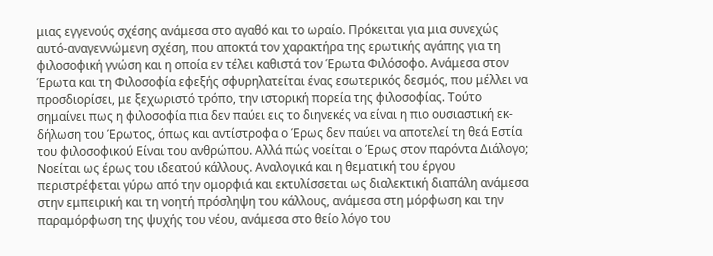μιας εγγενούς σχέσης ανάμεσα στο αγαθό και το ωραίο. Πρόκειται για μια συνεχώς αυτό-αναγεννώμενη σχέση, που αποκτά τον χαρακτήρα της ερωτικής αγάπης για τη φιλοσοφική γνώση και η οποία εν τέλει καθιστά τον Έρωτα Φιλόσοφο. Ανάμεσα στον Έρωτα και τη Φιλοσοφία εφεξής σφυρηλατείται ένας εσωτερικός δεσμός, που μέλλει να προσδιορίσει, με ξεχωριστό τρόπο, την ιστορική πορεία της φιλοσοφίας. Τούτο σημαίνει πως η φιλοσοφία πια δεν παύει εις το διηνεκές να είναι η πιο ουσιαστική εκ-δήλωση του Έρωτος, όπως και αντίστροφα ο Έρως δεν παύει να αποτελεί τη θεά Εστία του φιλοσοφικού Είναι του ανθρώπου. Αλλά πώς νοείται ο Έρως στον παρόντα Διάλογο; Νοείται ως έρως του ιδεατού κάλλους. Αναλογικά και η θεματική του έργου περιστρέφεται γύρω από την ομορφιά και εκτυλίσσεται ως διαλεκτική διαπάλη ανάμεσα στην εμπειρική και τη νοητή πρόσληψη του κάλλους, ανάμεσα στη μόρφωση και την παραμόρφωση της ψυχής του νέου, ανάμεσα στο θείο λόγο του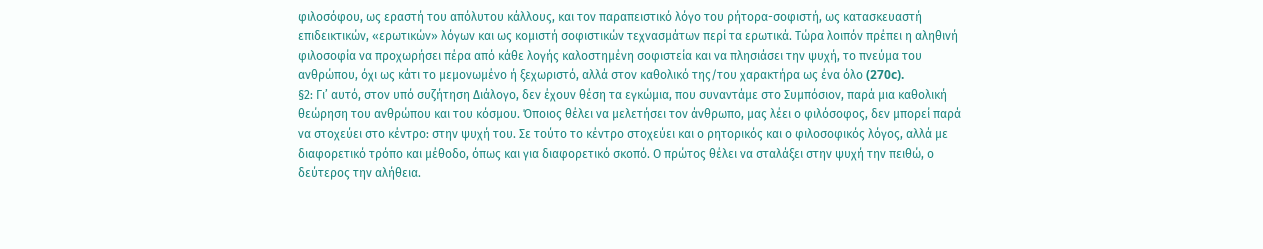φιλοσόφου, ως εραστή του απόλυτου κάλλους, και τον παραπειστικό λόγο του ρήτορα-σοφιστή, ως κατασκευαστή επιδεικτικών, «ερωτικών» λόγων και ως κομιστή σοφιστικών τεχνασμάτων περί τα ερωτικά. Τώρα λοιπόν πρέπει η αληθινή φιλοσοφία να προχωρήσει πέρα από κάθε λογής καλοστημένη σοφιστεία και να πλησιάσει την ψυχή, το πνεύμα του ανθρώπου, όχι ως κάτι το μεμονωμένο ή ξεχωριστό, αλλά στον καθολικό της/του χαρακτήρα ως ένα όλο (270c).
§2: Γι’ αυτό, στον υπό συζήτηση Διάλογο, δεν έχουν θέση τα εγκώμια, που συναντάμε στο Συμπόσιον, παρά μια καθολική θεώρηση του ανθρώπου και του κόσμου. Όποιος θέλει να μελετήσει τον άνθρωπο, μας λέει ο φιλόσοφος, δεν μπορεί παρά να στοχεύει στο κέντρο: στην ψυχή του. Σε τούτο το κέντρο στοχεύει και ο ρητορικός και ο φιλοσοφικός λόγος, αλλά με διαφορετικό τρόπο και μέθοδο, όπως και για διαφορετικό σκοπό. Ο πρώτος θέλει να σταλάξει στην ψυχή την πειθώ, ο δεύτερος την αλήθεια.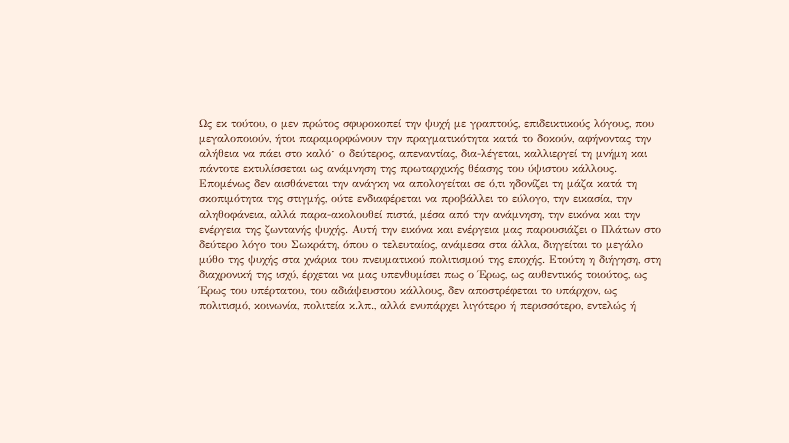Ως εκ τούτου, ο μεν πρώτος σφυροκοπεί την ψυχή με γραπτούς, επιδεικτικούς λόγους, που μεγαλοποιούν, ήτοι παραμορφώνουν την πραγματικότητα κατά το δοκούν, αφήνοντας την αλήθεια να πάει στο καλόˑ ο δεύτερος, απεναντίας, δια-λέγεται, καλλιεργεί τη μνήμη και πάντοτε εκτυλίσσεται ως ανάμνηση της πρωταρχικής θέασης του ύψιστου κάλλους. Επομένως δεν αισθάνεται την ανάγκη να απολογείται σε ό,τι ηδονίζει τη μάζα κατά τη σκοπιμότητα της στιγμής, ούτε ενδιαφέρεται να προβάλλει το εύλογο, την εικασία, την αληθοφάνεια, αλλά παρα-ακολουθεί πιστά, μέσα από την ανάμνηση, την εικόνα και την ενέργεια της ζωντανής ψυχής. Αυτή την εικόνα και ενέργεια μας παρουσιάζει ο Πλάτων στο δεύτερο λόγο του Σωκράτη, όπου ο τελευταίος, ανάμεσα στα άλλα, διηγείται το μεγάλο μύθο της ψυχής στα χνάρια του πνευματικού πολιτισμού της εποχής. Ετούτη η διήγηση, στη διαχρονική της ισχύ, έρχεται να μας υπενθυμίσει πως ο Έρως, ως αυθεντικός τοιούτος, ως Έρως του υπέρτατου, του αδιάψευστου κάλλους, δεν αποστρέφεται το υπάρχον, ως πολιτισμό, κοινωνία, πολιτεία κ.λπ., αλλά ενυπάρχει λιγότερο ή περισσότερο, εντελώς ή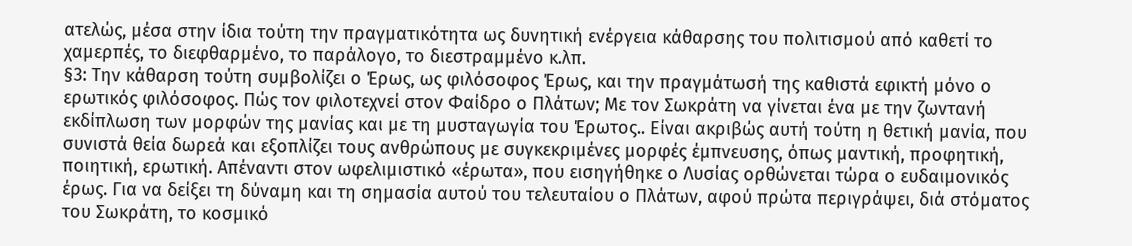ατελώς, μέσα στην ίδια τούτη την πραγματικότητα ως δυνητική ενέργεια κάθαρσης του πολιτισμού από καθετί το χαμερπές, το διεφθαρμένο, το παράλογο, το διεστραμμένο κ.λπ.
§3: Την κάθαρση τούτη συμβολίζει ο Έρως, ως φιλόσοφος Έρως, και την πραγμάτωσή της καθιστά εφικτή μόνο ο ερωτικός φιλόσοφος. Πώς τον φιλοτεχνεί στον Φαίδρο ο Πλάτων; Με τον Σωκράτη να γίνεται ένα με την ζωντανή εκδίπλωση των μορφών της μανίας και με τη μυσταγωγία του Έρωτος.. Είναι ακριβώς αυτή τούτη η θετική μανία, που συνιστά θεία δωρεά και εξοπλίζει τους ανθρώπους με συγκεκριμένες μορφές έμπνευσης, όπως μαντική, προφητική, ποιητική, ερωτική. Απέναντι στον ωφελιμιστικό «έρωτα», που εισηγήθηκε ο Λυσίας ορθώνεται τώρα ο ευδαιμονικός έρως. Για να δείξει τη δύναμη και τη σημασία αυτού του τελευταίου ο Πλάτων, αφού πρώτα περιγράψει, διά στόματος του Σωκράτη, το κοσμικό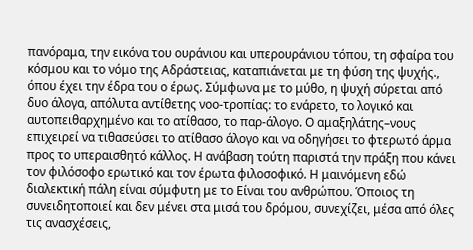πανόραμα, την εικόνα του ουράνιου και υπερουράνιου τόπου, τη σφαίρα του κόσμου και το νόμο της Αδράστειας, καταπιάνεται με τη φύση της ψυχής., όπου έχει την έδρα του ο έρως. Σύμφωνα με το μύθο, η ψυχή σύρεται από δυο άλογα, απόλυτα αντίθετης νοο-τροπίας: το ενάρετο, το λογικό και αυτοπειθαρχημένο και το ατίθασο, το παρ-άλογο. Ο αμαξηλάτης–νους επιχειρεί να τιθασεύσει το ατίθασο άλογο και να οδηγήσει το φτερωτό άρμα προς το υπεραισθητό κάλλος. Η ανάβαση τούτη παριστά την πράξη που κάνει τον φιλόσοφο ερωτικό και τον έρωτα φιλοσοφικό. Η μαινόμενη εδώ διαλεκτική πάλη είναι σύμφυτη με το Είναι του ανθρώπου. Όποιος τη συνειδητοποιεί και δεν μένει στα μισά του δρόμου, συνεχίζει, μέσα από όλες τις ανασχέσεις,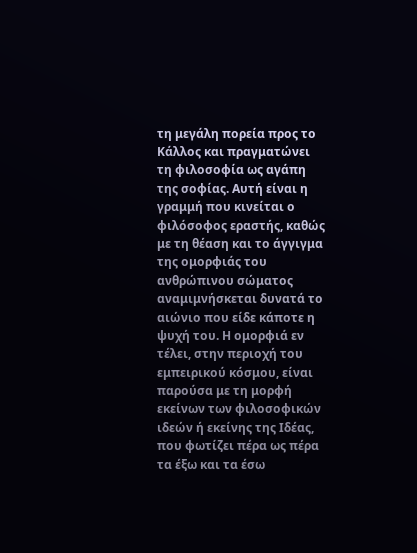τη μεγάλη πορεία προς το Κάλλος και πραγματώνει τη φιλοσοφία ως αγάπη της σοφίας. Αυτή είναι η γραμμή που κινείται ο φιλόσοφος εραστής, καθώς με τη θέαση και το άγγιγμα της ομορφιάς του ανθρώπινου σώματος αναμιμνήσκεται δυνατά το αιώνιο που είδε κάποτε η ψυχή του. Η ομορφιά εν τέλει, στην περιοχή του εμπειρικού κόσμου, είναι παρούσα με τη μορφή εκείνων των φιλοσοφικών ιδεών ή εκείνης της Ιδέας, που φωτίζει πέρα ως πέρα τα έξω και τα έσω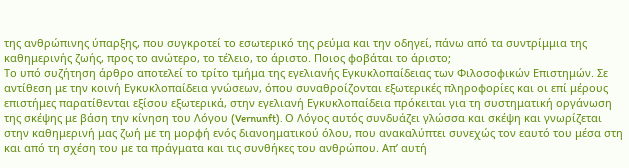της ανθρώπινης ύπαρξης, που συγκροτεί το εσωτερικό της ρεύμα και την οδηγεί, πάνω από τα συντρίμμια της καθημερινής ζωής, προς το ανώτερο, το τέλειο, το άριστο. Ποιος φοβάται το άριστο;
Το υπό συζήτηση άρθρο αποτελεί το τρίτο τμήμα της εγελιανής Εγκυκλοπαίδειας των Φιλοσοφικών Επιστημών. Σε αντίθεση με την κοινή Εγκυκλοπαίδεια γνώσεων, όπου συναθροίζονται εξωτερικές πληροφορίες και οι επί μέρους επιστήμες παρατίθενται εξίσου εξωτερικά, στην εγελιανή Εγκυκλοπαίδεια πρόκειται για τη συστηματική οργάνωση της σκέψης με βάση την κίνηση του Λόγου (Vernunft). Ο Λόγος αυτός συνδυάζει γλώσσα και σκέψη και γνωρίζεται στην καθημερινή μας ζωή με τη μορφή ενός διανοηματικού όλου, που ανακαλύπτει συνεχώς τον εαυτό του μέσα στη και από τη σχέση του με τα πράγματα και τις συνθήκες του ανθρώπου. Απ’ αυτή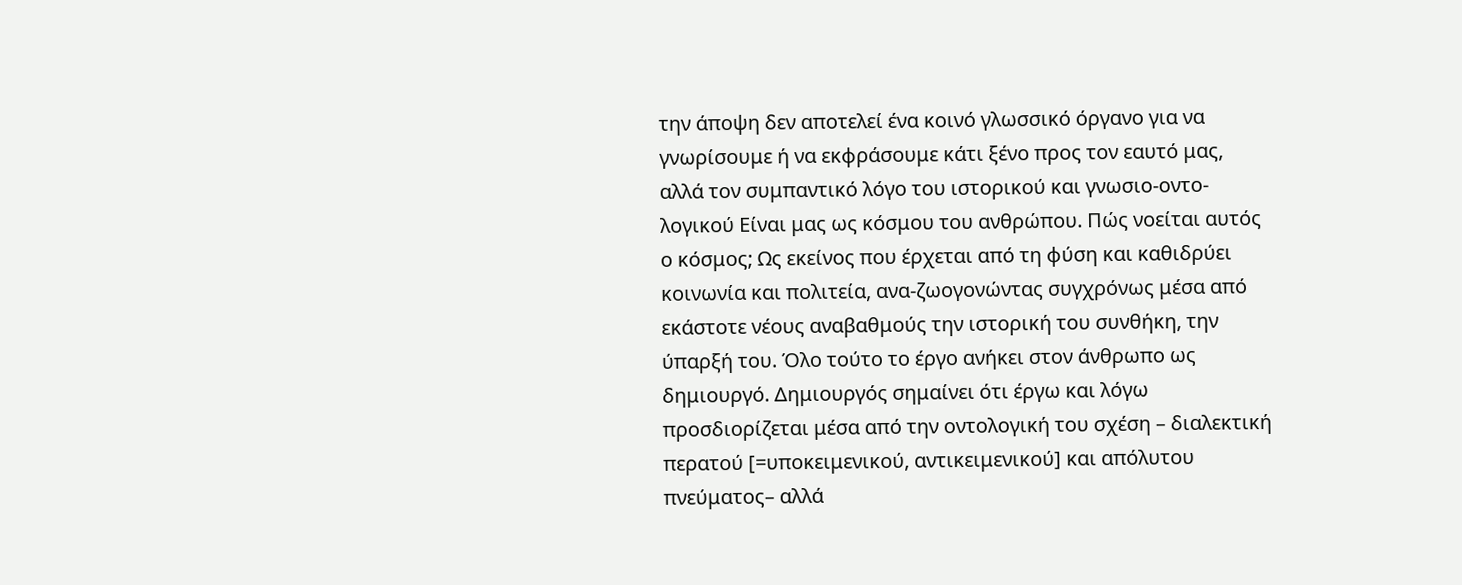την άποψη δεν αποτελεί ένα κοινό γλωσσικό όργανο για να γνωρίσουμε ή να εκφράσουμε κάτι ξένο προς τον εαυτό μας, αλλά τον συμπαντικό λόγο του ιστορικού και γνωσιο-οντο-λογικού Είναι μας ως κόσμου του ανθρώπου. Πώς νοείται αυτός ο κόσμος; Ως εκείνος που έρχεται από τη φύση και καθιδρύει κοινωνία και πολιτεία, ανα-ζωογονώντας συγχρόνως μέσα από εκάστοτε νέους αναβαθμούς την ιστορική του συνθήκη, την ύπαρξή του. Όλο τούτο το έργο ανήκει στον άνθρωπο ως δημιουργό. Δημιουργός σημαίνει ότι έργω και λόγω προσδιορίζεται μέσα από την οντολογική του σχέση – διαλεκτική περατού [=υποκειμενικού, αντικειμενικού] και απόλυτου πνεύματος– αλλά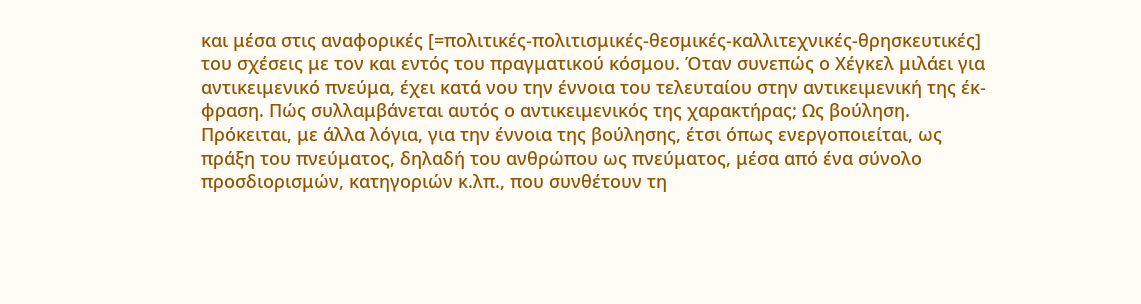και μέσα στις αναφορικές [=πολιτικές-πολιτισμικές-θεσμικές-καλλιτεχνικές-θρησκευτικές] του σχέσεις με τον και εντός του πραγματικού κόσμου. Όταν συνεπώς ο Χέγκελ μιλάει για αντικειμενικό πνεύμα, έχει κατά νου την έννοια του τελευταίου στην αντικειμενική της έκ-φραση. Πώς συλλαμβάνεται αυτός ο αντικειμενικός της χαρακτήρας; Ως βούληση. Πρόκειται, με άλλα λόγια, για την έννοια της βούλησης, έτσι όπως ενεργοποιείται, ως πράξη του πνεύματος, δηλαδή του ανθρώπου ως πνεύματος, μέσα από ένα σύνολο προσδιορισμών, κατηγοριών κ.λπ., που συνθέτουν τη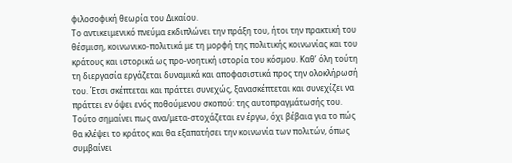φιλοσοφική θεωρία του Δικαίου.
Το αντικειμενικό πνεύμα εκδιπλώνει την πράξη του, ήτοι την πρακτική του θέσμιση, κοινωνικο-πολιτικά με τη μορφή της πολιτικής κοινωνίας και του κράτους και ιστορικά ως προ-νοητική ιστορία του κόσμου. Καθ’ όλη τούτη τη διεργασία εργάζεται δυναμικά και αποφασιστικά προς την ολοκλήρωσή του. Έτσι σκέπτεται και πράττει συνεχώς, ξανασκέπτεται και συνεχίζει να πράττει εν όψει ενός ποθούμενου σκοπού: της αυτοπραγμάτωσής του. Τούτο σημαίνει πως ανα/μετα-στοχάζεται εν έργω, όχι βέβαια για το πώς θα κλέψει το κράτος και θα εξαπατήσει την κοινωνία των πολιτών, όπως συμβαίνει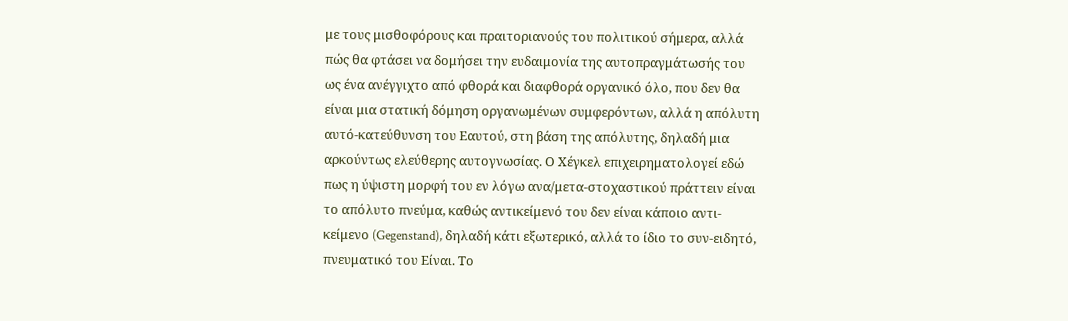με τους μισθοφόρους και πραιτοριανούς του πολιτικού σήμερα, αλλά πώς θα φτάσει να δομήσει την ευδαιμονία της αυτοπραγμάτωσής του ως ένα ανέγγιχτο από φθορά και διαφθορά οργανικό όλο, που δεν θα είναι μια στατική δόμηση οργανωμένων συμφερόντων, αλλά η απόλυτη αυτό-κατεύθυνση του Εαυτού, στη βάση της απόλυτης, δηλαδή μια αρκούντως ελεύθερης αυτογνωσίας. Ο Χέγκελ επιχειρηματολογεί εδώ πως η ύψιστη μορφή του εν λόγω ανα/μετα-στοχαστικού πράττειν είναι το απόλυτο πνεύμα, καθώς αντικείμενό του δεν είναι κάποιο αντι-κείμενο (Gegenstand), δηλαδή κάτι εξωτερικό, αλλά το ίδιο το συν-ειδητό, πνευματικό του Είναι. Το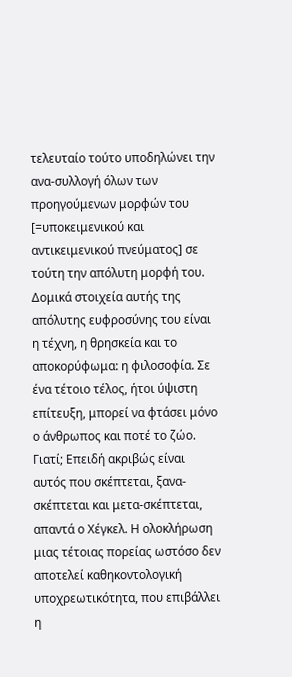τελευταίο τούτο υποδηλώνει την ανα-συλλογή όλων των προηγούμενων μορφών του [=υποκειμενικού και αντικειμενικού πνεύματος] σε τούτη την απόλυτη μορφή του. Δομικά στοιχεία αυτής της απόλυτης ευφροσύνης του είναι η τέχνη, η θρησκεία και το αποκορύφωμα: η φιλοσοφία. Σε ένα τέτοιο τέλος, ήτοι ύψιστη επίτευξη, μπορεί να φτάσει μόνο ο άνθρωπος και ποτέ το ζώο. Γιατί; Επειδή ακριβώς είναι αυτός που σκέπτεται, ξανα-σκέπτεται και μετα-σκέπτεται, απαντά ο Χέγκελ. Η ολοκλήρωση μιας τέτοιας πορείας ωστόσο δεν αποτελεί καθηκοντολογική υποχρεωτικότητα, που επιβάλλει η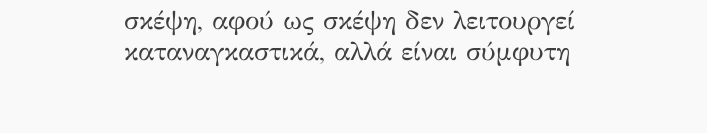σκέψη, αφού ως σκέψη δεν λειτουργεί καταναγκαστικά, αλλά είναι σύμφυτη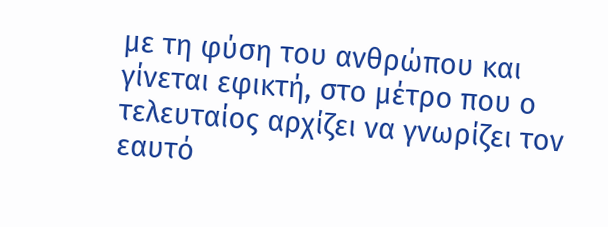με τη φύση του ανθρώπου και γίνεται εφικτή, στο μέτρο που ο τελευταίος αρχίζει να γνωρίζει τον εαυτό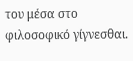του μέσα στο φιλοσοφικό γίγνεσθαι.